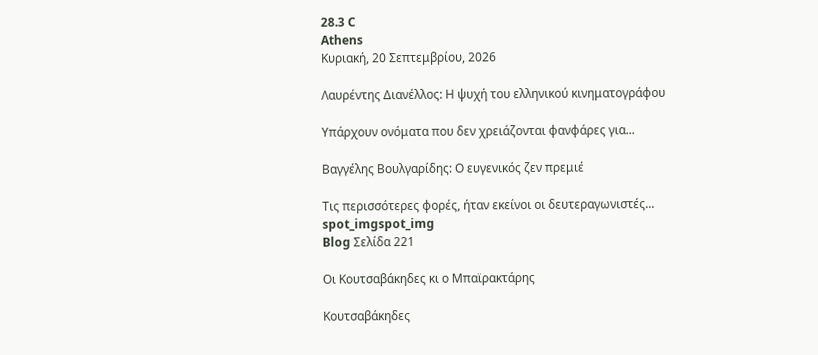28.3 C
Athens
Κυριακή, 20 Σεπτεμβρίου, 2026

Λαυρέντης Διανέλλος: Η ψυχή του ελληνικού κινηματογράφου

Υπάρχουν ονόματα που δεν χρειάζονται φανφάρες για...

Βαγγέλης Βουλγαρίδης: Ο ευγενικός ζεν πρεμιέ

Τις περισσότερες φορές, ήταν εκείνοι οι δευτεραγωνιστές...
spot_imgspot_img
Blog Σελίδα 221

Οι Κουτσαβάκηδες κι ο Μπαϊρακτάρης

Κουτσαβάκηδες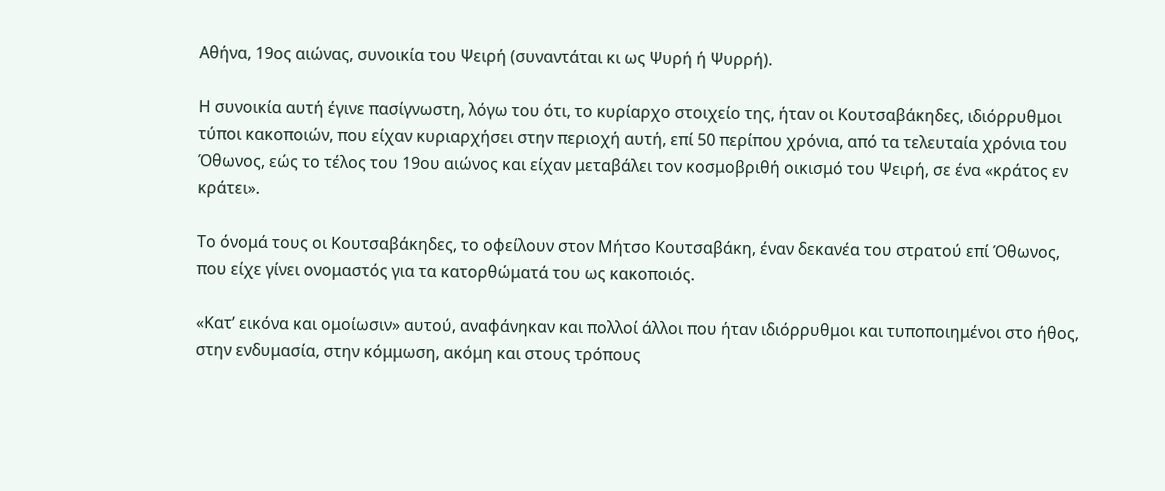Αθήνα, 19ος αιώνας, συνοικία του Ψειρή (συναντάται κι ως Ψυρή ή Ψυρρή).

Η συνοικία αυτή έγινε πασίγνωστη, λόγω του ότι, το κυρίαρχο στοιχείο της, ήταν οι Κουτσαβάκηδες, ιδιόρρυθμοι τύποι κακοποιών, που είχαν κυριαρχήσει στην περιοχή αυτή, επί 50 περίπου χρόνια, από τα τελευταία χρόνια του Όθωνος, εώς το τέλος του 19ου αιώνος και είχαν μεταβάλει τον κοσμοβριθή οικισμό του Ψειρή, σε ένα «κράτος εν κράτει».

Το όνομά τους οι Κουτσαβάκηδες, το οφείλουν στον Μήτσο Κουτσαβάκη, έναν δεκανέα του στρατού επί Όθωνος, που είχε γίνει ονομαστός για τα κατορθώματά του ως κακοποιός.

«Κατ’ εικόνα και ομοίωσιν» αυτού, αναφάνηκαν και πολλοί άλλοι που ήταν ιδιόρρυθμοι και τυποποιημένοι στο ήθος, στην ενδυμασία, στην κόμμωση, ακόμη και στους τρόπους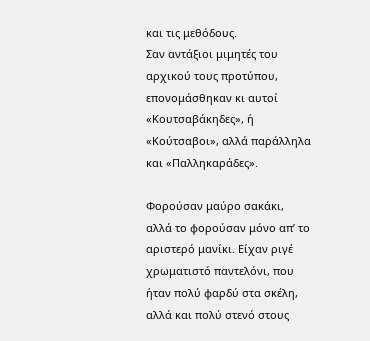και τις μεθόδους.
Σαν αντάξιοι μιμητές του αρχικού τους προτύπου, επονομάσθηκαν κι αυτοί «Κουτσαβάκηδες», ή «Κούτσαβοι», αλλά παράλληλα και «Παλληκαράδες».

Φορούσαν μαύρο σακάκι, αλλά το φορούσαν μόνο απ’ το αριστερό μανίκι. Είχαν ριγέ χρωματιστό παντελόνι, που ήταν πολύ φαρδύ στα σκέλη, αλλά και πολύ στενό στους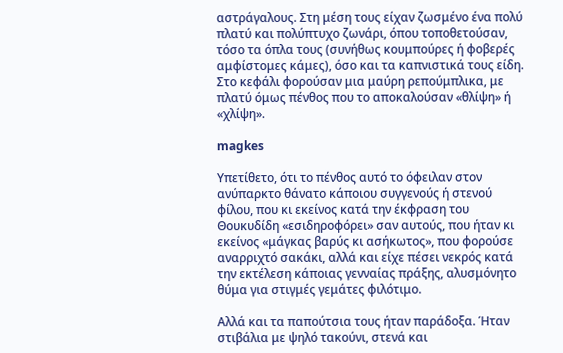αστράγαλους. Στη μέση τους είχαν ζωσμένο ένα πολύ πλατύ και πολύπτυχο ζωνάρι, όπου τοποθετούσαν, τόσο τα όπλα τους (συνήθως κουμπούρες ή φοβερές αμφίστομες κάμες), όσο και τα καπνιστικά τους είδη. Στο κεφάλι φορούσαν μια μαύρη ρεπούμπλικα, με πλατύ όμως πένθος που το αποκαλούσαν «θλίψη» ή «χλίψη».

magkes

Υπετίθετο, ότι το πένθος αυτό το όφειλαν στον ανύπαρκτο θάνατο κάποιου συγγενούς ή στενού φίλου, που κι εκείνος κατά την έκφραση του Θουκυδίδη «εσιδηροφόρει» σαν αυτούς, που ήταν κι εκείνος «μάγκας βαρύς κι ασήκωτος», που φορούσε αναρριχτό σακάκι, αλλά και είχε πέσει νεκρός κατά την εκτέλεση κάποιας γενναίας πράξης, αλυσμόνητο θύμα για στιγμές γεμάτες φιλότιμο.

Αλλά και τα παπούτσια τους ήταν παράδοξα. Ήταν στιβάλια με ψηλό τακούνι, στενά και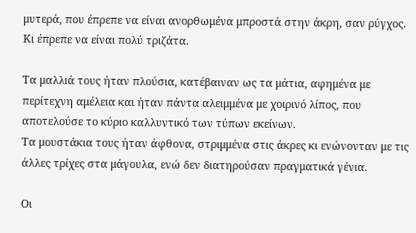μυτερά, που έπρεπε να είναι ανορθωμένα μπροστά στην άκρη, σαν ρύγχος. Κι έπρεπε να είναι πολύ τριζάτα.

Τα μαλλιά τους ήταν πλούσια, κατέβαιναν ως τα μάτια, αφημένα με περίτεχνη αμέλεια και ήταν πάντα αλειμμένα με χοιρινό λίπος, που αποτελούσε το κύριο καλλυντικό των τύπων εκείνων.
Τα μουστάκια τους ήταν άφθονα, στριμμένα στις άκρες κι ενώνονταν με τις άλλες τρίχες στα μάγουλα, ενώ δεν διατηρούσαν πραγματικά γένια.

Οι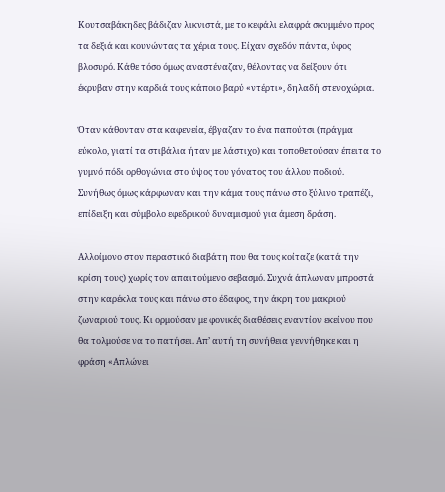Κουτσαβάκηδες βάδιζαν λικνιστά, με το κεφάλι ελαφρά σκυμμένο προς τα δεξιά και κουνώντας τα χέρια τους. Είχαν σχεδόν πάντα, ύφος βλοσυρό. Κάθε τόσο όμως αναστέναζαν, θέλοντας να δείξουν ότι έκρυβαν στην καρδιά τους κάποιο βαρύ «ντέρτι», δηλαδή στενοχώρια.

Όταν κάθονταν στα καφενεία, έβγαζαν το ένα παπούτσι (πράγμα εύκολο, γιατί τα στιβάλια ήταν με λάστιχο) και τοποθετούσαν έπειτα το γυμνό πόδι ορθογώνια στο ύψος του γόνατος του άλλου ποδιού. Συνήθως όμως κάρφωναν και την κάμα τους πάνω στο ξύλινο τραπέζι, επίδειξη και σύμβολο εφεδρικού δυναμισμού για άμεση δράση.

Αλλοίμονο στον περαστικό διαβάτη που θα τους κοίταζε (κατά την κρίση τους) χωρίς τον απαιτούμενο σεβασμό. Συχνά άπλωναν μπροστά στην καρέκλα τους και πάνω στο έδαφος, την άκρη του μακριού ζωναριού τους. Κι ορμούσαν με φονικές διαθέσεις εναντίον εκείνου που θα τολμούσε να το πατήσει. Απ’ αυτή τη συνήθεια γεννήθηκε και η φράση «Απλώνει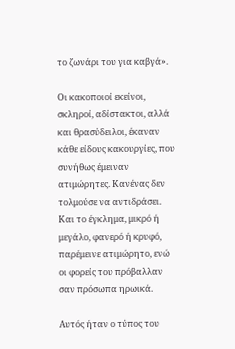το ζωνάρι του για καβγά».

Οι κακοποιοί εκείνοι, σκληροί, αδίστακτοι, αλλά και θρασύδειλοι, έκαναν κάθε είδους κακουργίες, που συνήθως έμειναν ατιμώρητες. Κανένας δεν τολμούσε να αντιδράσει. Και το έγκλημα, μικρό ή μεγάλο, φανερό ή κρυφό, παρέμεινε ατιμώρητο, ενώ οι φορείς του πρόβαλλαν σαν πρόσωπα ηρωικά.

Αυτός ήταν ο τύπος του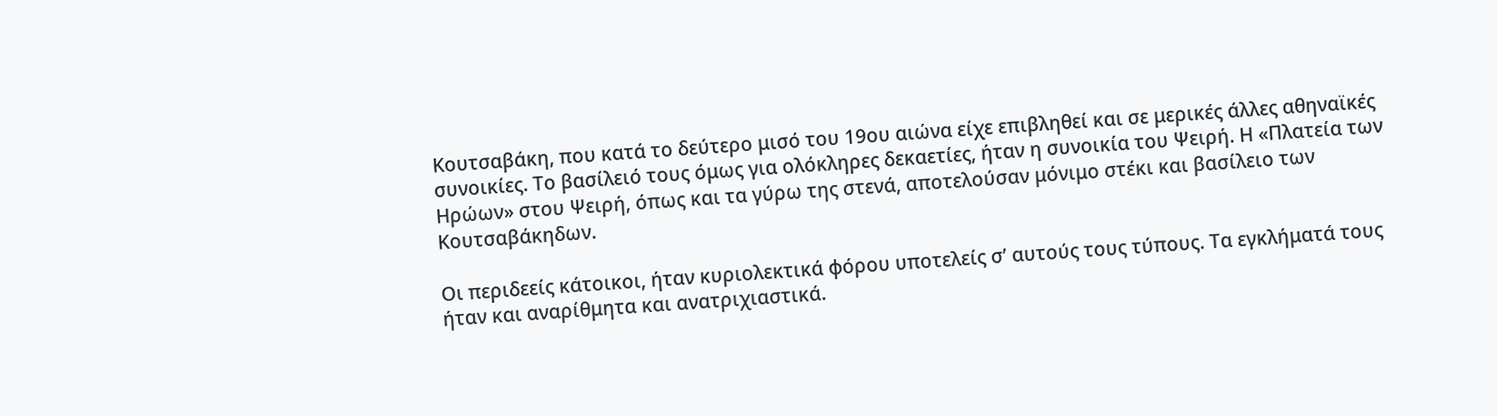Κουτσαβάκη, που κατά το δεύτερο μισό του 19ου αιώνα είχε επιβληθεί και σε μερικές άλλες αθηναϊκές συνοικίες. Το βασίλειό τους όμως για ολόκληρες δεκαετίες, ήταν η συνοικία του Ψειρή. Η «Πλατεία των Ηρώων» στου Ψειρή, όπως και τα γύρω της στενά, αποτελούσαν μόνιμο στέκι και βασίλειο των Κουτσαβάκηδων.

Οι περιδεείς κάτοικοι, ήταν κυριολεκτικά φόρου υποτελείς σ’ αυτούς τους τύπους. Τα εγκλήματά τους ήταν και αναρίθμητα και ανατριχιαστικά.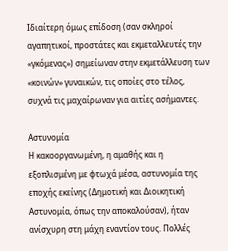Ιδιαίτερη όμως επίδοση (σαν σκληροί αγαπητικοί, προστάτες και εκμεταλλευτές την «γκόμενας») σημείωναν στην εκμετάλλευση των «κοινών» γυναικών, τις οποίες στο τέλος, συχνά τις μαχαίρωναν για αιτίες ασήμαντες.

Αστυνομία
Η κακοοργανωμένη, η αμαθής και η εξοπλισμένη με φτωχά μέσα, αστυνομία της εποχής εκείνης (Δημοτική και Διοικητική Αστυνομία, όπως την αποκαλούσαν), ήταν ανίσχυρη στη μάχη εναντίον τους. Πολλές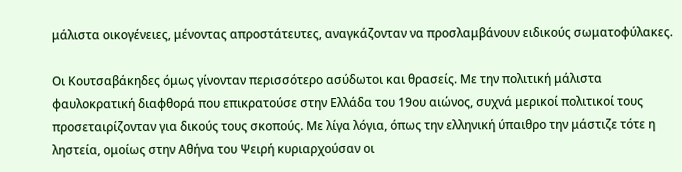μάλιστα οικογένειες, μένοντας απροστάτευτες, αναγκάζονταν να προσλαμβάνουν ειδικούς σωματοφύλακες.

Οι Κουτσαβάκηδες όμως γίνονταν περισσότερο ασύδωτοι και θρασείς. Με την πολιτική μάλιστα φαυλοκρατική διαφθορά που επικρατούσε στην Ελλάδα του 19ου αιώνος, συχνά μερικοί πολιτικοί τους προσεταιρίζονταν για δικούς τους σκοπούς. Με λίγα λόγια, όπως την ελληνική ύπαιθρο την μάστιζε τότε η ληστεία, ομοίως στην Αθήνα του Ψειρή κυριαρχούσαν οι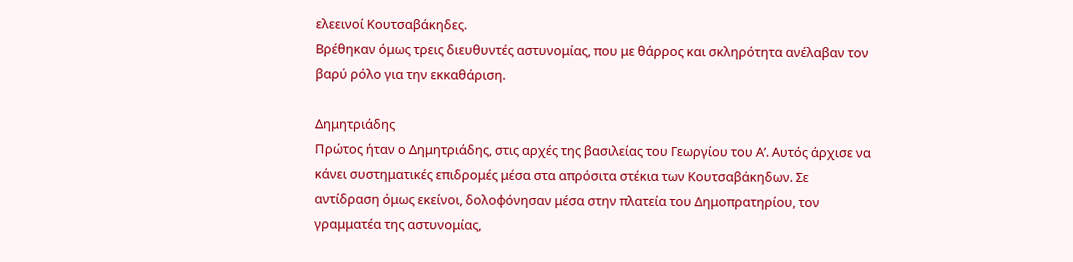ελεεινοί Κουτσαβάκηδες.
Βρέθηκαν όμως τρεις διευθυντές αστυνομίας, που με θάρρος και σκληρότητα ανέλαβαν τον βαρύ ρόλο για την εκκαθάριση.

Δημητριάδης
Πρώτος ήταν ο Δημητριάδης, στις αρχές της βασιλείας του Γεωργίου του Α’. Αυτός άρχισε να κάνει συστηματικές επιδρομές μέσα στα απρόσιτα στέκια των Κουτσαβάκηδων. Σε αντίδραση όμως εκείνοι, δολοφόνησαν μέσα στην πλατεία του Δημοπρατηρίου, τον γραμματέα της αστυνομίας,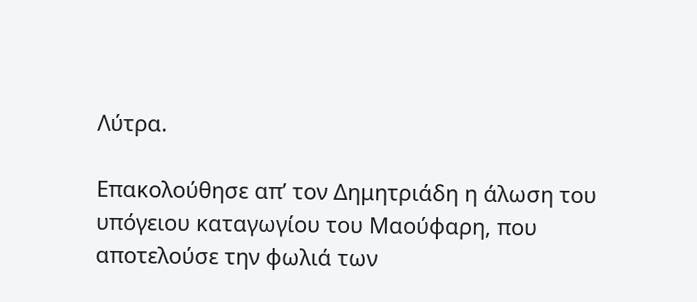Λύτρα.

Επακολούθησε απ’ τον Δημητριάδη η άλωση του υπόγειου καταγωγίου του Μαούφαρη, που αποτελούσε την φωλιά των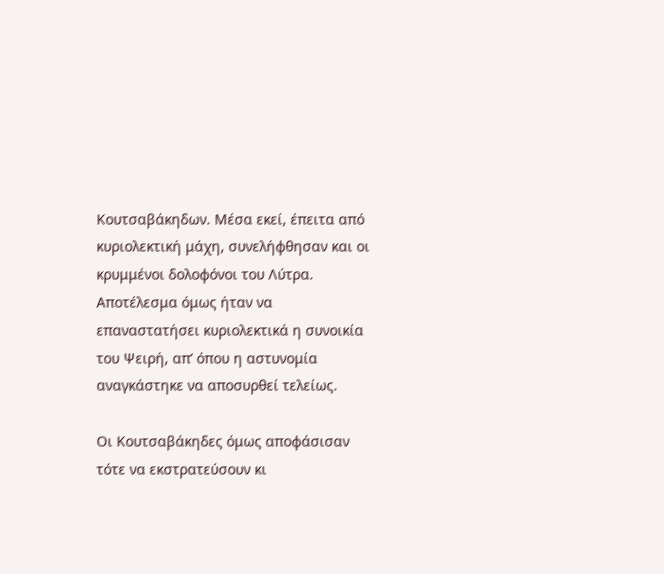Κουτσαβάκηδων. Μέσα εκεί, έπειτα από κυριολεκτική μάχη, συνελήφθησαν και οι κρυμμένοι δολοφόνοι του Λύτρα. Αποτέλεσμα όμως ήταν να επαναστατήσει κυριολεκτικά η συνοικία του Ψειρή, απ’ όπου η αστυνομία αναγκάστηκε να αποσυρθεί τελείως.

Οι Κουτσαβάκηδες όμως αποφάσισαν τότε να εκστρατεύσουν κι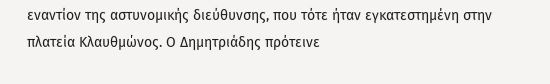εναντίον της αστυνομικής διεύθυνσης, που τότε ήταν εγκατεστημένη στην πλατεία Κλαυθμώνος. Ο Δημητριάδης πρότεινε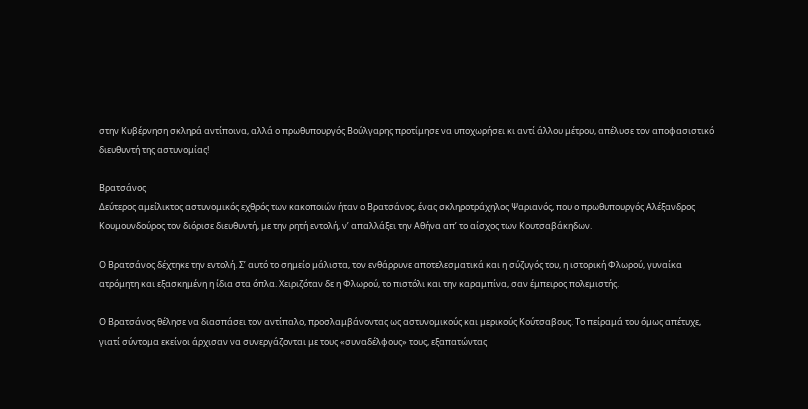στην Κυβέρνηση σκληρά αντίποινα, αλλά ο πρωθυπουργός Βούλγαρης προτίμησε να υποχωρήσει κι αντί άλλου μέτρου, απέλυσε τον αποφασιστικό διευθυντή της αστυνομίας!

Βρατσάνος
Δεύτερος αμείλικτος αστυνομικός εχθρός των κακοποιών ήταν ο Βρατσάνος, ένας σκληροτράχηλος Ψαριανός, που ο πρωθυπουργός Αλέξανδρος Κουμουνδούρος τον διόρισε διευθυντή, με την ρητή εντολή, ν’ απαλλάξει την Αθήνα απ’ το αίσχος των Κουτσαβάκηδων.

Ο Βρατσάνος δέχτηκε την εντολή. Σ’ αυτό το σημείο μάλιστα, τον ενθάρρυνε αποτελεσματικά και η σύζυγός του, η ιστορική Φλωρού, γυναίκα ατρόμητη και εξασκημένη η ίδια στα όπλα. Χειριζόταν δε η Φλωρού, το πιστόλι και την καραμπίνα, σαν έμπειρος πολεμιστής.

Ο Βρατσάνος θέλησε να διασπάσει τον αντίπαλο, προσλαμβάνοντας ως αστυνομικούς και μερικούς Κούτσαβους. Το πείραμά του όμως απέτυχε, γιατί σύντομα εκείνοι άρχισαν να συνεργάζονται με τους «συναδέλφους» τους, εξαπατώντας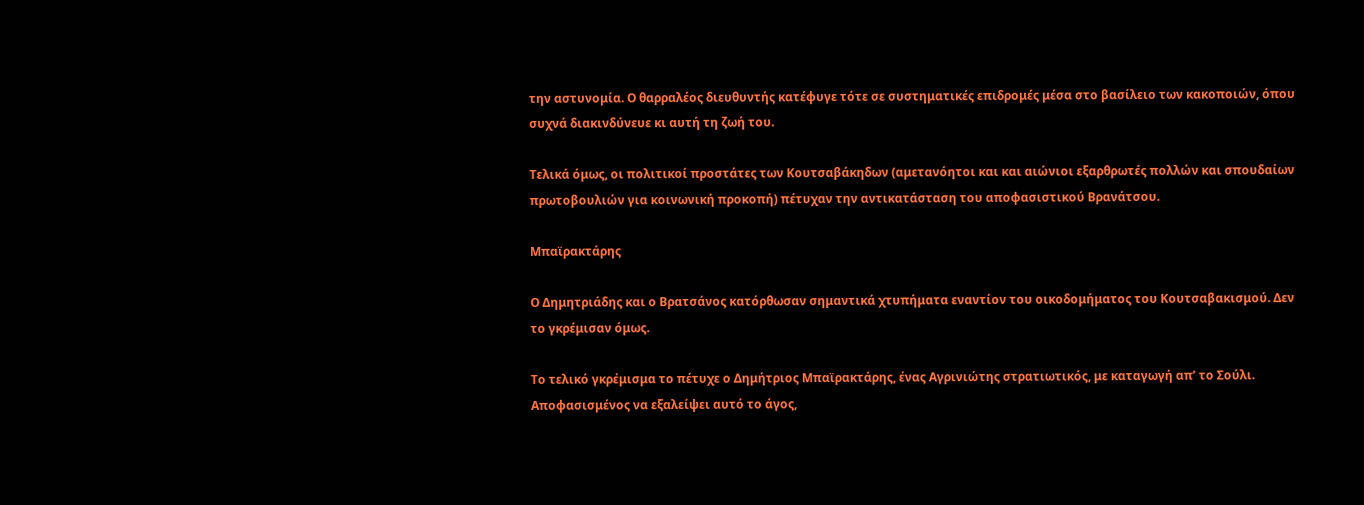την αστυνομία. Ο θαρραλέος διευθυντής κατέφυγε τότε σε συστηματικές επιδρομές μέσα στο βασίλειο των κακοποιών, όπου συχνά διακινδύνευε κι αυτή τη ζωή του.

Τελικά όμως, οι πολιτικοί προστάτες των Κουτσαβάκηδων (αμετανόητοι και και αιώνιοι εξαρθρωτές πολλών και σπουδαίων πρωτοβουλιών για κοινωνική προκοπή) πέτυχαν την αντικατάσταση του αποφασιστικού Βρανάτσου.

Μπαϊρακτάρης

Ο Δημητριάδης και ο Βρατσάνος κατόρθωσαν σημαντικά χτυπήματα εναντίον του οικοδομήματος του Κουτσαβακισμού. Δεν το γκρέμισαν όμως.

Το τελικό γκρέμισμα το πέτυχε ο Δημήτριος Μπαϊρακτάρης, ένας Αγρινιώτης στρατιωτικός, με καταγωγή απ’ το Σούλι.
Αποφασισμένος να εξαλείψει αυτό το άγος,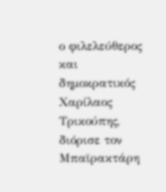ο φιλελεύθερος και δημοκρατικός Χαρίλαος Τρικούπης, διόρισε τον Μπαϊρακτάρη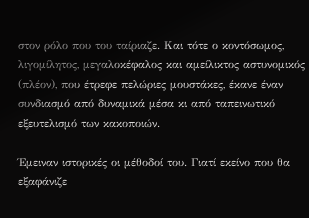στον ρόλο που του ταίριαζε. Και τότε ο κοντόσωμος, λιγομίλητος, μεγαλοκέφαλος και αμείλικτος αστυνομικός (πλέον), που έτρεφε πελώριες μουστάκες, έκανε έναν συνδιασμό από δυναμικά μέσα κι από ταπεινωτικό εξευτελισμό των κακοποιών.

Έμειναν ιστορικές οι μέθοδοί του. Γιατί εκείνο που θα εξαφάνιζε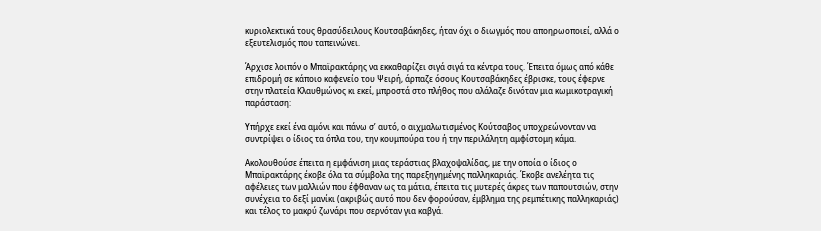κυριολεκτικά τους θρασύδειλους Κουτσαβάκηδες, ήταν όχι ο διωγμός που αποηρωοποιεί, αλλά ο εξευτελισμός που ταπεινώνει.

Άρχισε λοιπόν ο Μπαϊρακτάρης να εκκαθαρίζει σιγά σιγά τα κέντρα τους. Έπειτα όμως από κάθε επιδρομή σε κάποιο καφενείο του Ψειρή, άρπαζε όσους Κουτσαβάκηδες έβρισκε, τους έφερνε στην πλατεία Κλαυθμώνος κι εκεί, μπροστά στο πλήθος που αλάλαζε δινόταν μια κωμικοτραγική παράσταση:

Υπήρχε εκεί ένα αμόνι και πάνω σ’ αυτό, ο αιχμαλωτισμένος Κούτσαβος υποχρεώνονταν να συντρίψει ο ίδιος τα όπλα του, την κουμπούρα του ή την περιλάλητη αμφίστομη κάμα.

Ακολουθούσε έπειτα η εμφάνιση μιας τεράστιας βλαχοψαλίδας, με την οποία ο ίδιος ο Μπαϊρακτάρης έκοβε όλα τα σύμβολα της παρεξηγημένης παλληκαριάς. Έκοβε ανελέητα τις αφέλειες των μαλλιών που έφθαναν ως τα μάτια, έπειτα τις μυτερές άκρες των παπουτσιών, στην συνέχεια το δεξί μανίκι (ακριβώς αυτό που δεν φορούσαν, έμβλημα της ρεμπέτικης παλληκαριάς) και τέλος το μακρύ ζωνάρι που σερνόταν για καβγά.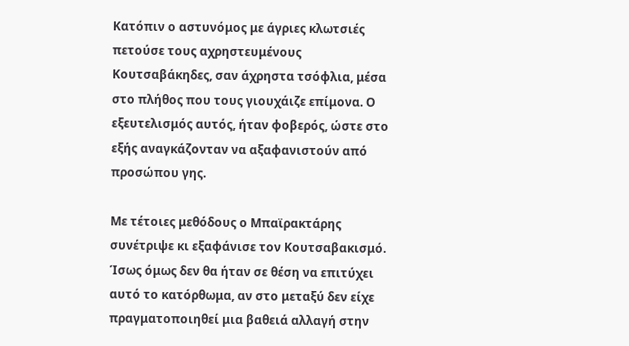Κατόπιν ο αστυνόμος με άγριες κλωτσιές πετούσε τους αχρηστευμένους Κουτσαβάκηδες, σαν άχρηστα τσόφλια, μέσα στο πλήθος που τους γιουχάιζε επίμονα. Ο εξευτελισμός αυτός, ήταν φοβερός, ώστε στο εξής αναγκάζονταν να αξαφανιστούν από προσώπου γης.

Με τέτοιες μεθόδους ο Μπαϊρακτάρης συνέτριψε κι εξαφάνισε τον Κουτσαβακισμό. Ίσως όμως δεν θα ήταν σε θέση να επιτύχει αυτό το κατόρθωμα, αν στο μεταξύ δεν είχε πραγματοποιηθεί μια βαθειά αλλαγή στην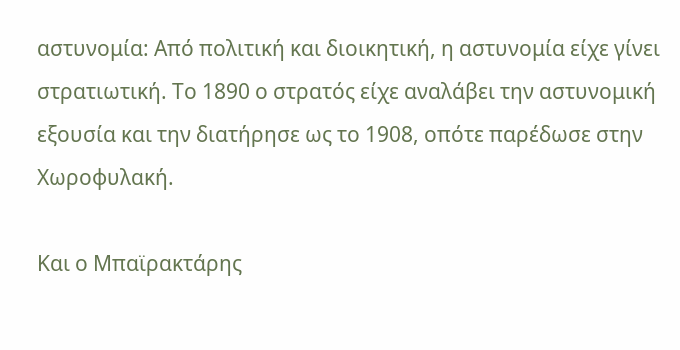αστυνομία: Από πολιτική και διοικητική, η αστυνομία είχε γίνει στρατιωτική. Το 1890 ο στρατός είχε αναλάβει την αστυνομική εξουσία και την διατήρησε ως το 1908, οπότε παρέδωσε στην Χωροφυλακή.

Και ο Μπαϊρακτάρης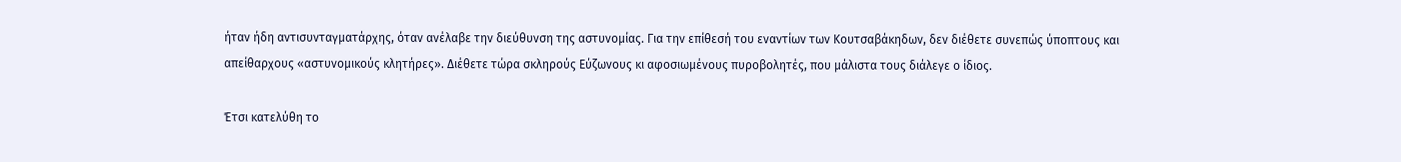ήταν ήδη αντισυνταγματάρχης, όταν ανέλαβε την διεύθυνση της αστυνομίας. Για την επίθεσή του εναντίων των Κουτσαβάκηδων, δεν διέθετε συνεπώς ύποπτους και απείθαρχους «αστυνομικούς κλητήρες». Διέθετε τώρα σκληρούς Εύζωνους κι αφοσιωμένους πυροβολητές, που μάλιστα τους διάλεγε ο ίδιος.

Έτσι κατελύθη το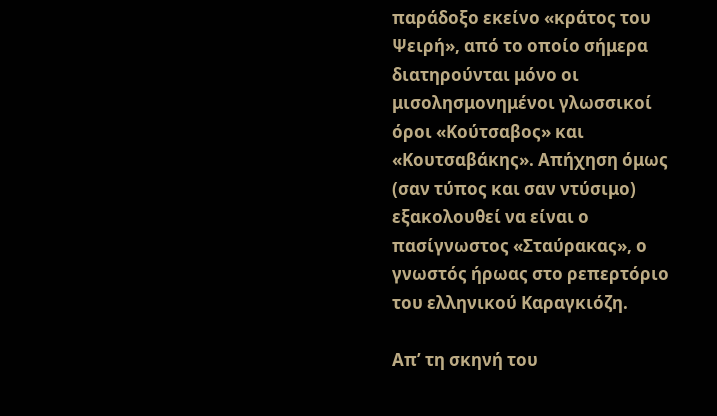παράδοξο εκείνο «κράτος του Ψειρή», από το οποίο σήμερα διατηρούνται μόνο οι μισολησμονημένοι γλωσσικοί όροι «Κούτσαβος» και «Κουτσαβάκης». Απήχηση όμως (σαν τύπος και σαν ντύσιμο) εξακολουθεί να είναι ο πασίγνωστος «Σταύρακας», ο γνωστός ήρωας στο ρεπερτόριο του ελληνικού Καραγκιόζη.

Απ’ τη σκηνή του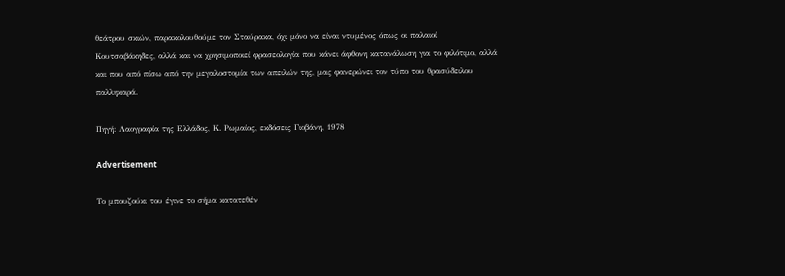θεάτρου σκιών, παρακολουθούμε τον Σταύρακα, όχι μόνο να είναι ντυμένος όπως οι παλαιοί Κουτσαβάκηδες, αλλά και να χρησιμοποιεί φρασεολογία που κάνει άφθονη κατανάλωση για το φιλότιμο, αλλά και που από πίσω από την μεγαλοστομία των απειλών της, μας φανερώνει τον τύπο του θρασύδειλου παλληκαρά.

Πηγή: Λαογραφία της Ελλάδος, Κ. Ρωμαίος, εκδόσεις Γιοβάνη, 1978

Advertisement

Tο μπουζούκι του έγινε το σήμα κατατεθέν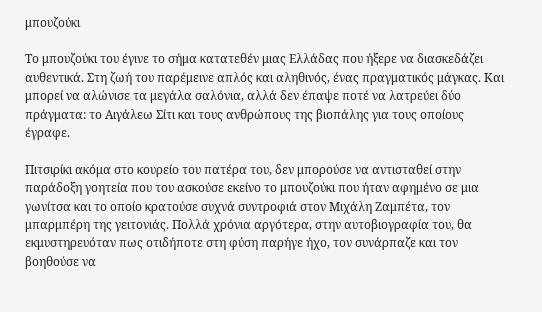μπουζούκι

Tο μπουζούκι του έγινε το σήμα κατατεθέν μιας Ελλάδας που ήξερε να διασκεδάζει αυθεντικά. Στη ζωή του παρέμεινε απλός και αληθινός, ένας πραγματικός μάγκας. Και μπορεί να αλώνισε τα μεγάλα σαλόνια, αλλά δεν έπαψε ποτέ να λατρεύει δύο πράγματα: το Αιγάλεω Σίτι και τους ανθρώπους της βιοπάλης για τους οποίους έγραφε.

Πιτσιρίκι ακόμα στο κουρείο του πατέρα του, δεν μπορούσε να αντισταθεί στην παράδοξη γοητεία που του ασκούσε εκείνο το μπουζούκι που ήταν αφημένο σε μια γωνίτσα και το οποίο κρατούσε συχνά συντροφιά στον Μιχάλη Ζαμπέτα, τον μπαρμπέρη της γειτονιάς. Πολλά χρόνια αργότερα, στην αυτοβιογραφία του, θα εκμυστηρευόταν πως οτιδήποτε στη φύση παρήγε ήχο, τον συνάρπαζε και τον βοηθούσε να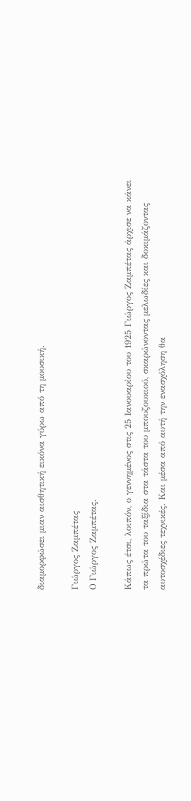διαμορφώσει μιαν αισθητική εικόνα γύρω από τη μουσική.

Γιώργος Ζαμπέτας
Ο Γιώργος Ζαμπέτας.

Κάπως έτσι, λοιπόν, ο γεννημένος στις 25 Ιανουαρίου του 1925 Γιώργος Ζαμπέτας άρχισε να κάνει τα πρώτα του ταξίδια στα τάστα του μπουζουκιού, σκαρώνοντας μελωδίες και δοκιμάζοντας αυτοσχέδιες τεχνικές. Και μέσα από αυτή την ενασχόληση θα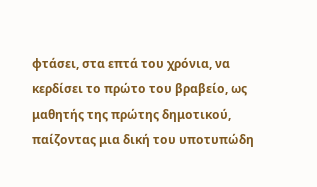φτάσει, στα επτά του χρόνια, να κερδίσει το πρώτο του βραβείο, ως μαθητής της πρώτης δημοτικού, παίζοντας μια δική του υποτυπώδη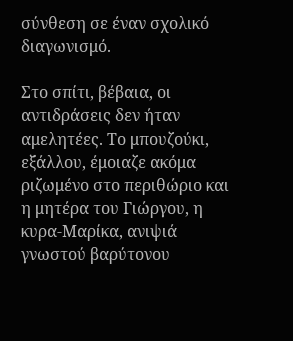σύνθεση σε έναν σχολικό διαγωνισμό.

Στο σπίτι, βέβαια, οι αντιδράσεις δεν ήταν αμελητέες. Το μπουζούκι, εξάλλου, έμοιαζε ακόμα ριζωμένο στο περιθώριο και η μητέρα του Γιώργου, η κυρα-Μαρίκα, ανιψιά γνωστού βαρύτονου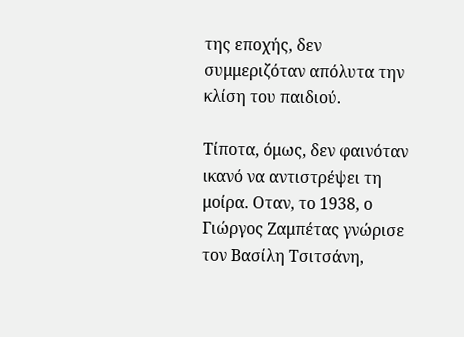της εποχής, δεν συμμεριζόταν απόλυτα την κλίση του παιδιού.

Τίποτα, όμως, δεν φαινόταν ικανό να αντιστρέψει τη μοίρα. Οταν, το 1938, ο Γιώργος Ζαμπέτας γνώρισε τον Βασίλη Τσιτσάνη,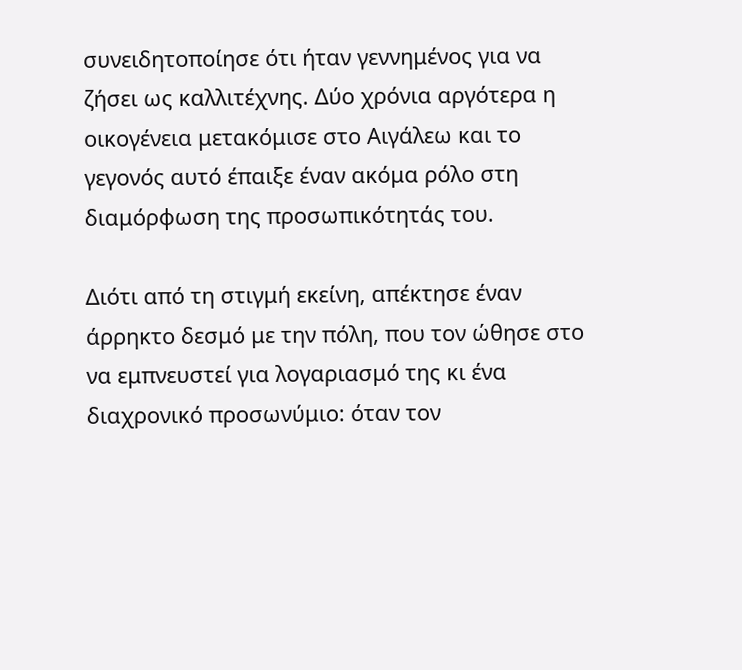συνειδητοποίησε ότι ήταν γεννημένος για να ζήσει ως καλλιτέχνης. Δύο χρόνια αργότερα η οικογένεια μετακόμισε στο Αιγάλεω και το γεγονός αυτό έπαιξε έναν ακόμα ρόλο στη διαμόρφωση της προσωπικότητάς του.

Διότι από τη στιγμή εκείνη, απέκτησε έναν άρρηκτο δεσμό με την πόλη, που τον ώθησε στο να εμπνευστεί για λογαριασμό της κι ένα διαχρονικό προσωνύμιο: όταν τον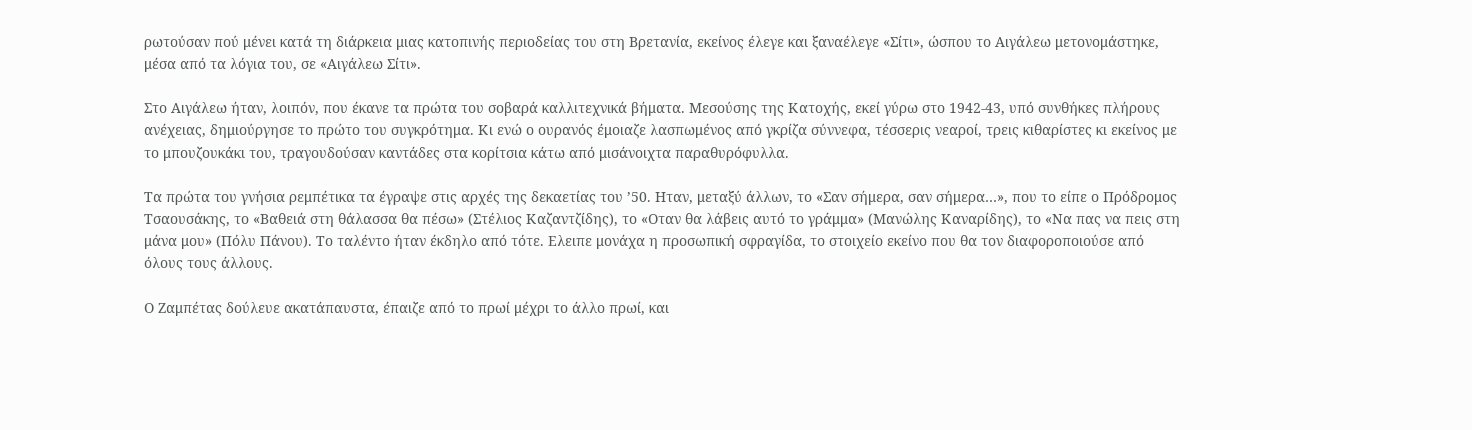ρωτούσαν πού μένει κατά τη διάρκεια μιας κατοπινής περιοδείας του στη Βρετανία, εκείνος έλεγε και ξαναέλεγε «Σίτι», ώσπου το Αιγάλεω μετονομάστηκε, μέσα από τα λόγια του, σε «Αιγάλεω Σίτι».

Στο Αιγάλεω ήταν, λοιπόν, που έκανε τα πρώτα του σοβαρά καλλιτεχνικά βήματα. Μεσούσης της Κατοχής, εκεί γύρω στο 1942-43, υπό συνθήκες πλήρους ανέχειας, δημιούργησε το πρώτο του συγκρότημα. Κι ενώ ο ουρανός έμοιαζε λασπωμένος από γκρίζα σύννεφα, τέσσερις νεαροί, τρεις κιθαρίστες κι εκείνος με το μπουζουκάκι του, τραγουδούσαν καντάδες στα κορίτσια κάτω από μισάνοιχτα παραθυρόφυλλα.

Τα πρώτα του γνήσια ρεμπέτικα τα έγραψε στις αρχές της δεκαετίας του ’50. Ηταν, μεταξύ άλλων, το «Σαν σήμερα, σαν σήμερα…», που το είπε ο Πρόδρομος Τσαουσάκης, το «Βαθειά στη θάλασσα θα πέσω» (Στέλιος Καζαντζίδης), το «Οταν θα λάβεις αυτό το γράμμα» (Μανώλης Καναρίδης), το «Να πας να πεις στη μάνα μου» (Πόλυ Πάνου). Το ταλέντο ήταν έκδηλο από τότε. Ελειπε μονάχα η προσωπική σφραγίδα, το στοιχείο εκείνο που θα τον διαφοροποιούσε από όλους τους άλλους.

Ο Ζαμπέτας δούλευε ακατάπαυστα, έπαιζε από το πρωί μέχρι το άλλο πρωί, και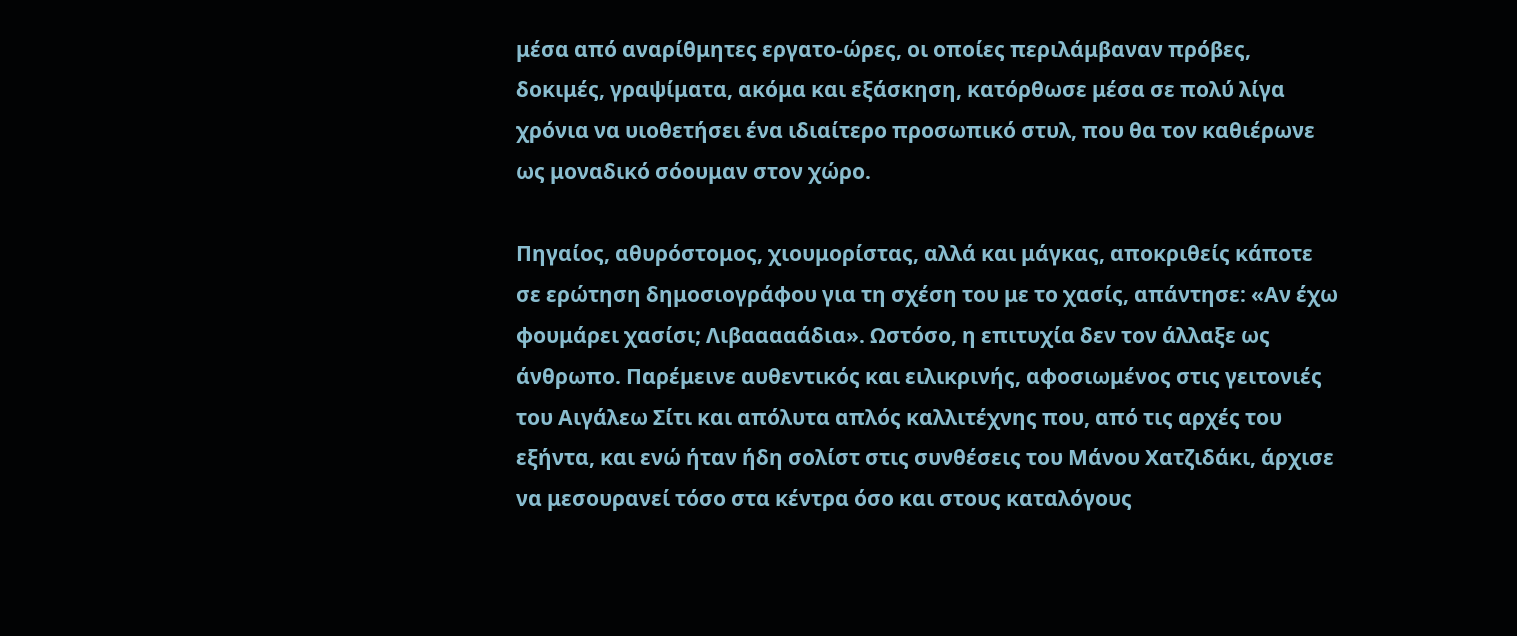μέσα από αναρίθμητες εργατο-ώρες, οι οποίες περιλάμβαναν πρόβες, δοκιμές, γραψίματα, ακόμα και εξάσκηση, κατόρθωσε μέσα σε πολύ λίγα χρόνια να υιοθετήσει ένα ιδιαίτερο προσωπικό στυλ, που θα τον καθιέρωνε ως μοναδικό σόουμαν στον χώρο.

Πηγαίος, αθυρόστομος, χιουμορίστας, αλλά και μάγκας, αποκριθείς κάποτε σε ερώτηση δημοσιογράφου για τη σχέση του με το χασίς, απάντησε: «Αν έχω φουμάρει χασίσι; Λιβααααάδια». Ωστόσο, η επιτυχία δεν τον άλλαξε ως άνθρωπο. Παρέμεινε αυθεντικός και ειλικρινής, αφοσιωμένος στις γειτονιές του Αιγάλεω Σίτι και απόλυτα απλός καλλιτέχνης που, από τις αρχές του εξήντα, και ενώ ήταν ήδη σολίστ στις συνθέσεις του Μάνου Χατζιδάκι, άρχισε να μεσουρανεί τόσο στα κέντρα όσο και στους καταλόγους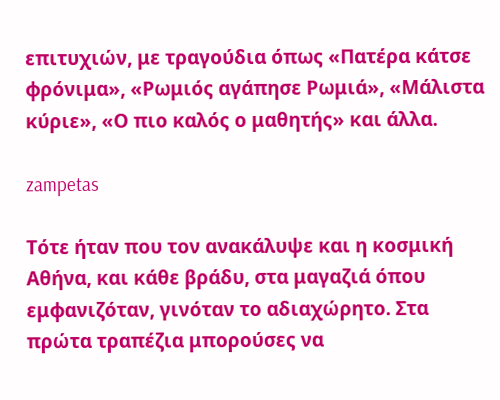επιτυχιών, με τραγούδια όπως «Πατέρα κάτσε φρόνιμα», «Ρωμιός αγάπησε Ρωμιά», «Μάλιστα κύριε», «Ο πιο καλός ο μαθητής» και άλλα.

zampetas

Τότε ήταν που τον ανακάλυψε και η κοσμική Αθήνα, και κάθε βράδυ, στα μαγαζιά όπου εμφανιζόταν, γινόταν το αδιαχώρητο. Στα πρώτα τραπέζια μπορούσες να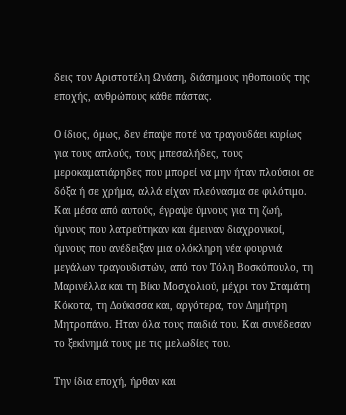δεις τον Αριστοτέλη Ωνάση, διάσημους ηθοποιούς της εποχής, ανθρώπους κάθε πάστας.

Ο ίδιος, όμως, δεν έπαψε ποτέ να τραγουδάει κυρίως για τους απλούς, τους μπεσαλήδες, τους μεροκαματιάρηδες που μπορεί να μην ήταν πλούσιοι σε δόξα ή σε χρήμα, αλλά είχαν πλεόνασμα σε φιλότιμο. Και μέσα από αυτούς, έγραψε ύμνους για τη ζωή, ύμνους που λατρεύτηκαν και έμειναν διαχρονικοί, ύμνους που ανέδειξαν μια ολόκληρη νέα φουρνιά μεγάλων τραγουδιστών, από τον Τόλη Βοσκόπουλο, τη Μαρινέλλα και τη Βίκυ Μοσχολιού, μέχρι τον Σταμάτη Κόκοτα, τη Δούκισσα και, αργότερα, τον Δημήτρη Μητροπάνο. Ηταν όλα τους παιδιά του. Και συνέδεσαν το ξεκίνημά τους με τις μελωδίες του.

Την ίδια εποχή, ήρθαν και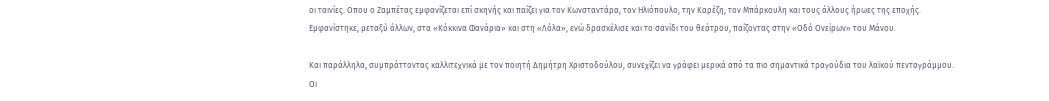οι ταινίες. Οπου ο Ζαμπέτας εμφανίζεται επί σκηνής και παίζει για τον Κωνσταντάρα, τον Ηλιόπουλο, την Καρέζη, τον Μπάρκουλη και τους άλλους ήρωες της εποχής. Εμφανίστηκε, μεταξύ άλλων, στα «Κόκκινα Φανάρια» και στη «Λόλα», ενώ δρασκέλισε και το σανίδι του θεάτρου, παίζοντας στην «Οδό Ονείρων» του Μάνου.

Και παράλληλα, συμπράττοντας καλλιτεχνικά με τον ποιητή Δημήτρη Χριστοδούλου, συνεχίζει να γράφει μερικά από τα πιο σημαντικά τραγούδια του λαϊκού πενταγράμμου. Οι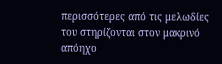περισσότερες από τις μελωδίες του στηρίζονται στον μακρινό απόηχο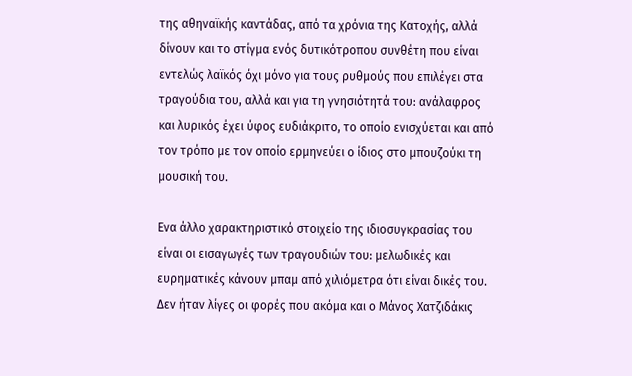της αθηναϊκής καντάδας, από τα χρόνια της Κατοχής, αλλά δίνουν και το στίγμα ενός δυτικότροπου συνθέτη που είναι εντελώς λαϊκός όχι μόνο για τους ρυθμούς που επιλέγει στα τραγούδια του, αλλά και για τη γνησιότητά του: ανάλαφρος και λυρικός έχει ύφος ευδιάκριτο, το οποίο ενισχύεται και από τον τρόπο με τον οποίο ερμηνεύει ο ίδιος στο μπουζούκι τη μουσική του.

Ενα άλλο χαρακτηριστικό στοιχείο της ιδιοσυγκρασίας του είναι οι εισαγωγές των τραγουδιών του: μελωδικές και ευρηματικές κάνουν μπαμ από χιλιόμετρα ότι είναι δικές του. Δεν ήταν λίγες οι φορές που ακόμα και ο Μάνος Χατζιδάκις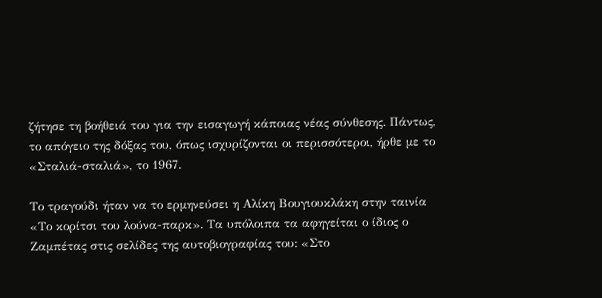ζήτησε τη βοήθειά του για την εισαγωγή κάποιας νέας σύνθεσης. Πάντως, το απόγειο της δόξας του, όπως ισχυρίζονται οι περισσότεροι, ήρθε με το «Σταλιά-σταλιά», το 1967.

Το τραγούδι ήταν να το ερμηνεύσει η Αλίκη Βουγιουκλάκη στην ταινία «Το κορίτσι του λούνα-παρκ». Τα υπόλοιπα τα αφηγείται ο ίδιος ο Ζαμπέτας στις σελίδες της αυτοβιογραφίας του: «Στο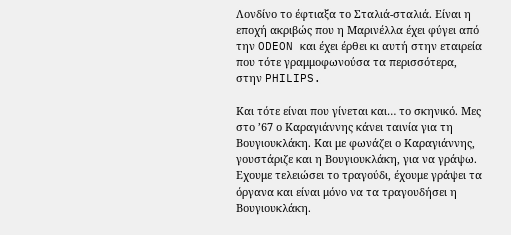Λονδίνο το έφτιαξα το Σταλιά-σταλιά. Είναι η εποχή ακριβώς που η Μαρινέλλα έχει φύγει από την ODEON και έχει έρθει κι αυτή στην εταιρεία που τότε γραμμοφωνούσα τα περισσότερα, στην PHILIPS.

Και τότε είναι που γίνεται και… το σκηνικό. Μες στο ’67 ο Καραγιάννης κάνει ταινία για τη Βουγιουκλάκη. Και με φωνάζει ο Καραγιάννης, γουστάριζε και η Βουγιουκλάκη, για να γράψω. Εχουμε τελειώσει το τραγούδι, έχουμε γράψει τα όργανα και είναι μόνο να τα τραγουδήσει η Βουγιουκλάκη.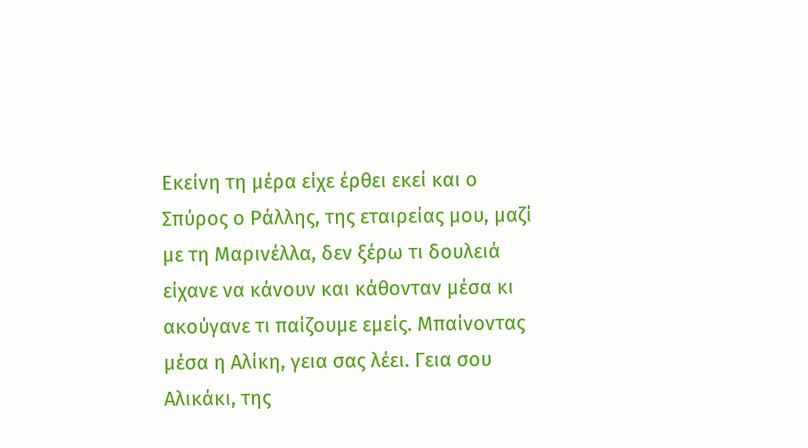Εκείνη τη μέρα είχε έρθει εκεί και ο Σπύρος ο Ράλλης, της εταιρείας μου, μαζί με τη Μαρινέλλα, δεν ξέρω τι δουλειά είχανε να κάνουν και κάθονταν μέσα κι ακούγανε τι παίζουμε εμείς. Μπαίνοντας μέσα η Αλίκη, γεια σας λέει. Γεια σου Αλικάκι, της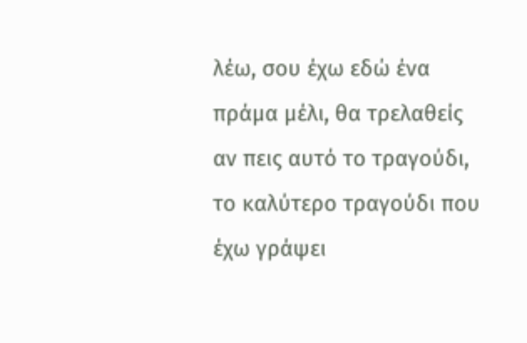λέω, σου έχω εδώ ένα πράμα μέλι, θα τρελαθείς αν πεις αυτό το τραγούδι, το καλύτερο τραγούδι που έχω γράψει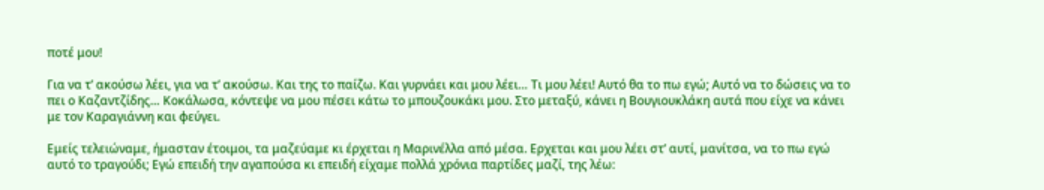ποτέ μου!

Για να τ’ ακούσω λέει, για να τ’ ακούσω. Και της το παίζω. Και γυρνάει και μου λέει… Τι μου λέει! Αυτό θα το πω εγώ; Αυτό να το δώσεις να το πει ο Καζαντζίδης… Κοκάλωσα, κόντεψε να μου πέσει κάτω το μπουζουκάκι μου. Στο μεταξύ, κάνει η Βουγιουκλάκη αυτά που είχε να κάνει με τον Καραγιάννη και φεύγει.

Εμείς τελειώναμε, ήμασταν έτοιμοι, τα μαζεύαμε κι έρχεται η Μαρινέλλα από μέσα. Ερχεται και μου λέει στ’ αυτί, μανίτσα, να το πω εγώ αυτό το τραγούδι; Εγώ επειδή την αγαπούσα κι επειδή είχαμε πολλά χρόνια παρτίδες μαζί, της λέω: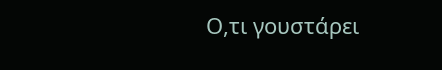Ο,τι γουστάρει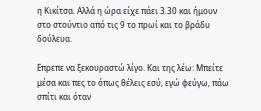η Κικίτσα. Αλλά η ώρα είχε πάει 3.30 και ήμουν στο στούντιο από τις 9 το πρωί και το βράδυ δούλευα.

Επρεπε να ξεκουραστώ λίγο. Και της λέω: Μπείτε μέσα και πες το όπως θέλεις εσύ, εγώ φεύγω, πάω σπίτι και όταν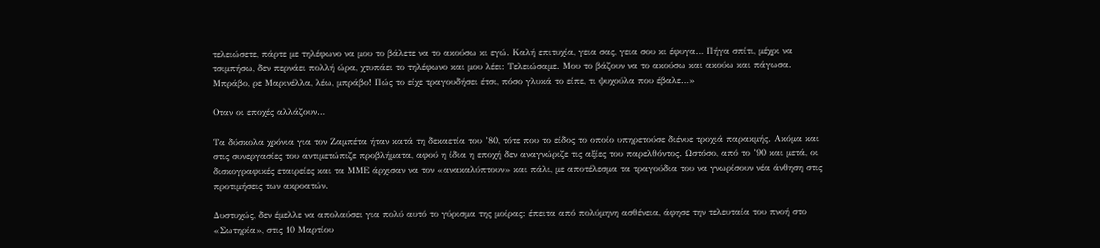τελειώσετε, πάρτε με τηλέφωνο να μου το βάλετε να το ακούσω κι εγώ. Καλή επιτυχία, γεια σας, γεια σου κι έφυγα… Πήγα σπίτι, μέχρι να τσιμπήσω, δεν περνάει πολλή ώρα, χτυπάει το τηλέφωνο και μου λέει: Τελειώσαμε. Μου το βάζουν να το ακούσω και ακούω και πάγωσα. Μπράβο, ρε Μαρινέλλα, λέω, μπράβο! Πώς το είχε τραγουδήσει έτσι, πόσο γλυκά το είπε, τι ψυχούλα που έβαλε…»

Οταν οι εποχές αλλάζουν…

Τα δύσκολα χρόνια για τον Ζαμπέτα ήταν κατά τη δεκαετία του ’80, τότε που το είδος το οποίο υπηρετούσε διένυε τροχιά παρακμής. Ακόμα και στις συνεργασίες του αντιμετώπιζε προβλήματα, αφού η ίδια η εποχή δεν αναγνώριζε τις αξίες του παρελθόντος. Ωστόσο, από το ’90 και μετά, οι δισκογραφικές εταιρείες και τα ΜΜΕ άρχισαν να τον «ανακαλύπτουν» και πάλι, με αποτέλεσμα τα τραγούδια του να γνωρίσουν νέα άνθηση στις προτιμήσεις των ακροατών.

Δυστυχώς, δεν έμελλε να απολαύσει για πολύ αυτό το γύρισμα της μοίρας: έπειτα από πολύμηνη ασθένεια, άφησε την τελευταία του πνοή στο «Σωτηρία», στις 10 Μαρτίου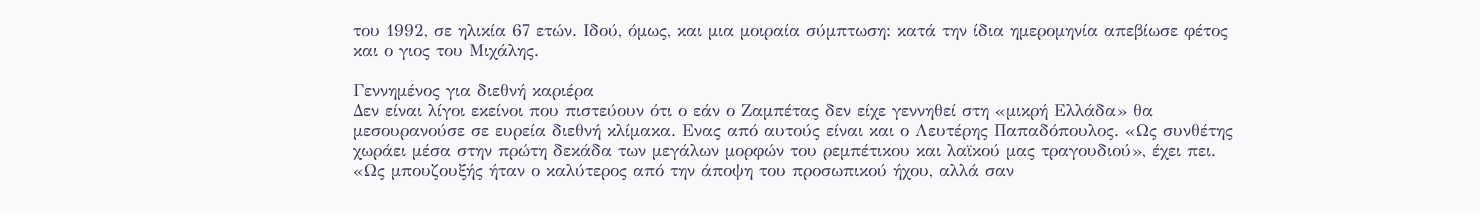του 1992, σε ηλικία 67 ετών. Ιδού, όμως, και μια μοιραία σύμπτωση: κατά την ίδια ημερομηνία απεβίωσε φέτος και ο γιος του Μιχάλης.

Γεννημένος για διεθνή καριέρα
Δεν είναι λίγοι εκείνοι που πιστεύουν ότι ο εάν ο Ζαμπέτας δεν είχε γεννηθεί στη «μικρή Ελλάδα» θα μεσουρανούσε σε ευρεία διεθνή κλίμακα. Ενας από αυτούς είναι και ο Λευτέρης Παπαδόπουλος. «Ως συνθέτης χωράει μέσα στην πρώτη δεκάδα των μεγάλων μορφών του ρεμπέτικου και λαϊκού μας τραγουδιού», έχει πει. «Ως μπουζουξής ήταν ο καλύτερος από την άποψη του προσωπικού ήχου, αλλά σαν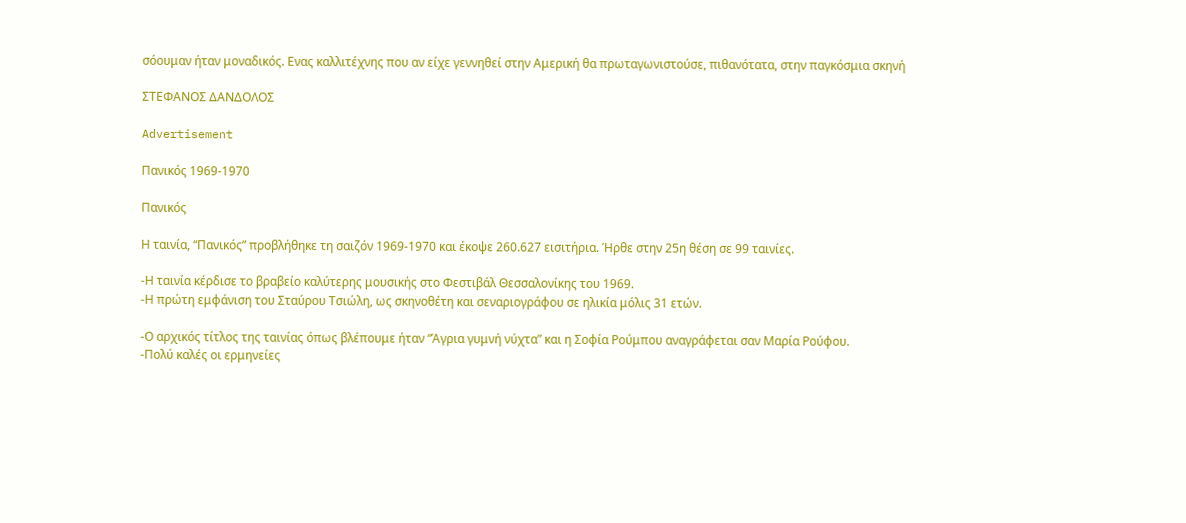σόουμαν ήταν μοναδικός. Ενας καλλιτέχνης που αν είχε γεννηθεί στην Αμερική θα πρωταγωνιστούσε, πιθανότατα, στην παγκόσμια σκηνή

ΣΤΕΦΑΝΟΣ ΔΑΝΔΟΛΟΣ

Advertisement

Πανικός 1969-1970

Πανικός

Η ταινία, “Πανικός” προβλήθηκε τη σαιζόν 1969-1970 και έκοψε 260.627 εισιτήρια. Ήρθε στην 25η θέση σε 99 ταινίες.

-Η ταινία κέρδισε το βραβείο καλύτερης μουσικής στο Φεστιβάλ Θεσσαλονίκης του 1969.
-Η πρώτη εμφάνιση του Σταύρου Τσιώλη, ως σκηνοθέτη και σεναριογράφου σε ηλικία μόλις 31 ετών.

-Ο αρχικός τίτλος της ταινίας όπως βλέπουμε ήταν “Άγρια γυμνή νύχτα” και η Σοφία Ρούμπου αναγράφεται σαν Μαρία Ρούφου.
-Πολύ καλές οι ερμηνείες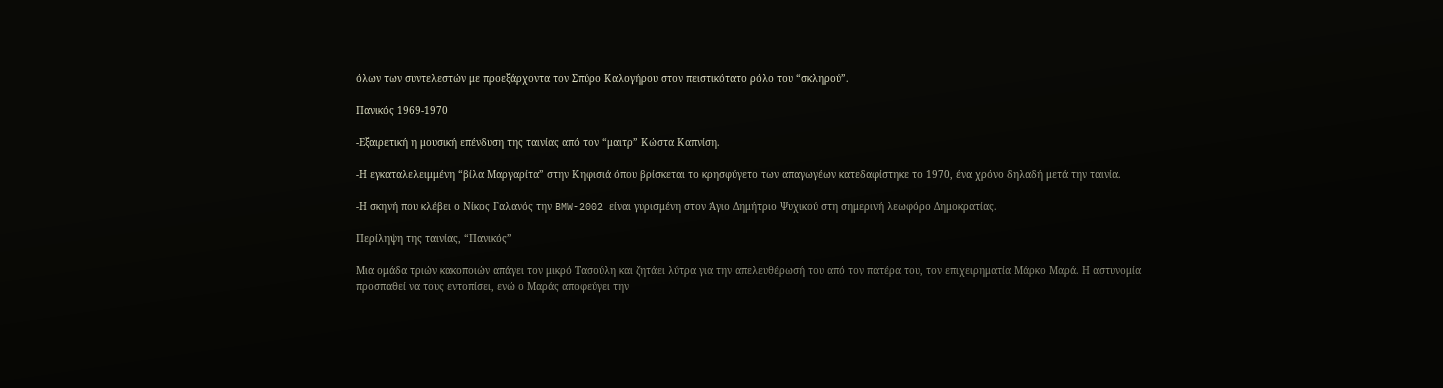όλων των συντελεστών με προεξάρχοντα τον Σπύρο Καλογήρου στον πειστικότατο ρόλο του “σκληρού”.

Πανικός 1969-1970

-Εξαιρετική η μουσική επένδυση της ταινίας από τον “μαιτρ” Κώστα Καπνίση.

-Η εγκαταλελειμμένη “βίλα Μαργαρίτα” στην Κηφισιά όπου βρίσκεται το κρησφύγετο των απαγωγέων κατεδαφίστηκε το 1970, ένα χρόνο δηλαδή μετά την ταινία.

-Η σκηνή που κλέβει ο Νίκος Γαλανός την BMW-2002 είναι γυρισμένη στον Άγιο Δημήτριο Ψυχικού στη σημερινή λεωφόρο Δημοκρατίας.

Περίληψη της ταινίας, “Πανικός”

Μια ομάδα τριών κακοποιών απάγει τον μικρό Τασούλη και ζητάει λύτρα για την απελευθέρωσή του από τον πατέρα του, τον επιχειρηματία Μάρκο Μαρά. Η αστυνομία προσπαθεί να τους εντοπίσει, ενώ ο Μαράς αποφεύγει την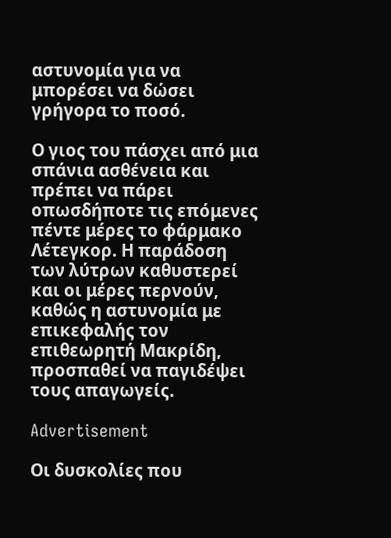αστυνομία για να μπορέσει να δώσει γρήγορα το ποσό.

Ο γιος του πάσχει από μια σπάνια ασθένεια και πρέπει να πάρει οπωσδήποτε τις επόμενες πέντε μέρες το φάρμακο Λέτεγκορ. Η παράδοση των λύτρων καθυστερεί και οι μέρες περνούν, καθώς η αστυνομία με επικεφαλής τον επιθεωρητή Μακρίδη, προσπαθεί να παγιδέψει τους απαγωγείς.

Advertisement

Οι δυσκολίες που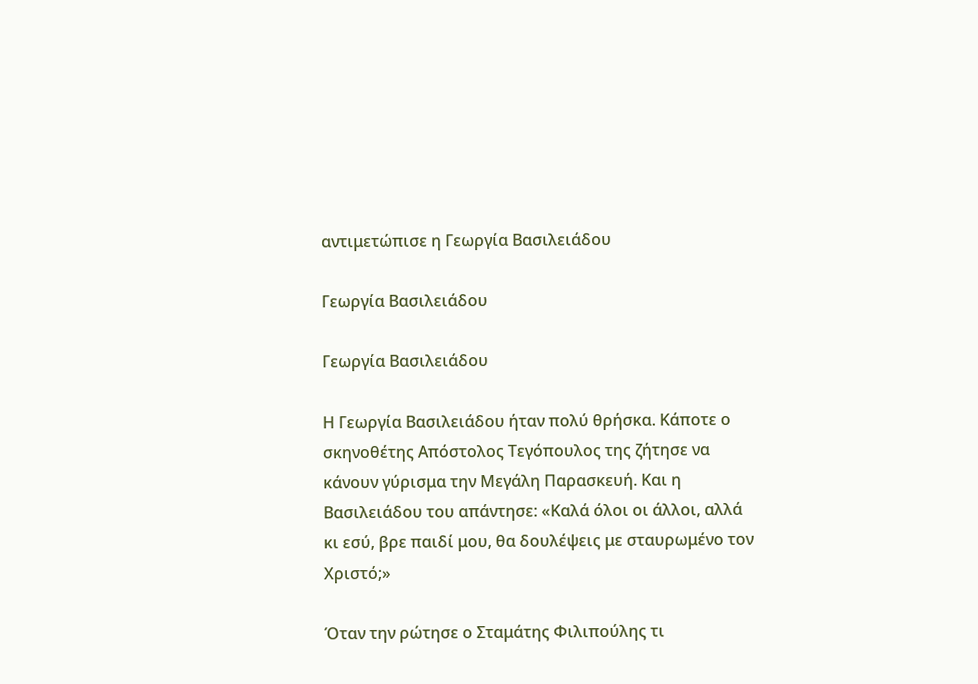αντιμετώπισε η Γεωργία Βασιλειάδου

Γεωργία Βασιλειάδου

Γεωργία Βασιλειάδου

Η Γεωργία Βασιλειάδου ήταν πολύ θρήσκα. Κάποτε ο σκηνοθέτης Απόστολος Τεγόπουλος της ζήτησε να κάνουν γύρισμα την Μεγάλη Παρασκευή. Και η Βασιλειάδου του απάντησε: «Καλά όλοι οι άλλοι, αλλά κι εσύ, βρε παιδί μου, θα δουλέψεις με σταυρωμένο τον Χριστό;»

Όταν την ρώτησε ο Σταμάτης Φιλιπούλης τι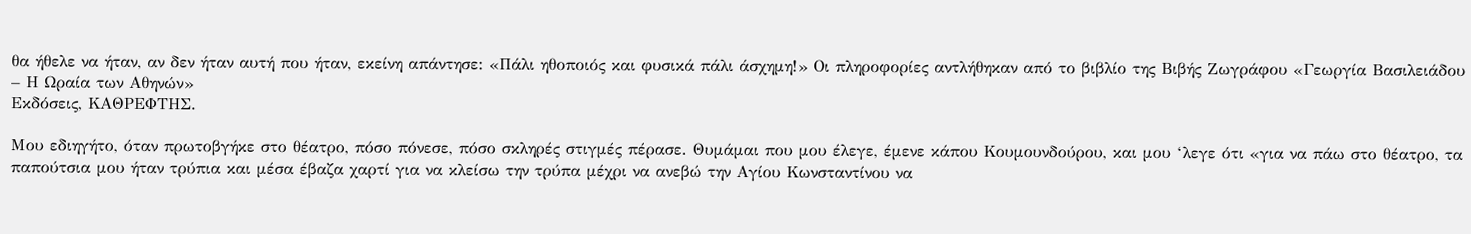θα ήθελε να ήταν, αν δεν ήταν αυτή που ήταν, εκείνη απάντησε: «Πάλι ηθοποιός και φυσικά πάλι άσχημη!» Οι πληροφορίες αντλήθηκαν από το βιβλίο της Βιβής Ζωγράφου «Γεωργία Βασιλειάδου – Η Ωραία των Αθηνών»
Εκδόσεις, ΚΑΘΡΕΦΤΗΣ.

Μου εδιηγήτο, όταν πρωτοβγήκε στο θέατρο, πόσο πόνεσε, πόσο σκληρές στιγμές πέρασε. Θυμάμαι που μου έλεγε, έμενε κάπου Κουμουνδούρου, και μου ‘λεγε ότι «για να πάω στο θέατρο, τα παπούτσια μου ήταν τρύπια και μέσα έβαζα χαρτί για να κλείσω την τρύπα μέχρι να ανεβώ την Αγίου Κωνσταντίνου να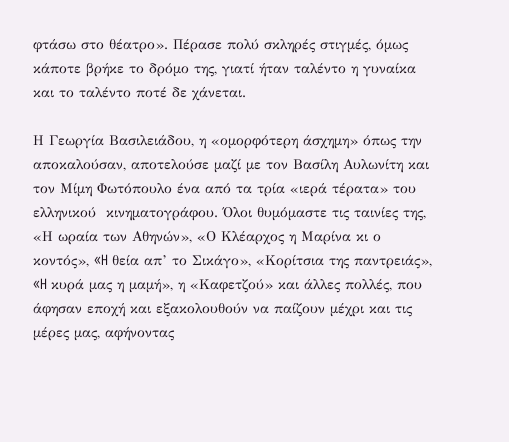φτάσω στο θέατρο». Πέρασε πολύ σκληρές στιγμές, όμως κάποτε βρήκε το δρόμο της, γιατί ήταν ταλέντο η γυναίκα και το ταλέντο ποτέ δε χάνεται.

Η Γεωργία Βασιλειάδου, η «ομορφότερη άσχημη» όπως την αποκαλούσαν, αποτελούσε μαζί με τον Βασίλη Αυλωνίτη και τον Μίμη Φωτόπουλο ένα από τα τρία «ιερά τέρατα» του ελληνικού  κινηματογράφου. Όλοι θυμόμαστε τις ταινίες της, «Η ωραία των Αθηνών», «Ο Κλέαρχος η Μαρίνα κι ο κοντός», «H θεία απ’ το Σικάγο», «Κορίτσια της παντρειάς», «H κυρά μας η μαμή», η «Καφετζού» και άλλες πολλές, που άφησαν εποχή και εξακολουθούν να παίζουν μέχρι και τις μέρες μας, αφήνοντας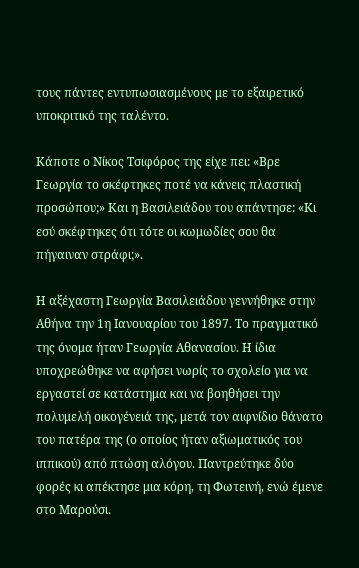τους πάντες εντυπωσιασμένους με το εξαιρετικό υποκριτικό της ταλέντο.

Κάποτε ο Νίκος Τσιφόρος της είχε πει: «Βρε Γεωργία το σκέφτηκες ποτέ να κάνεις πλαστική προσώπου;» Και η Βασιλειάδου του απάντησε: «Κι εσύ σκέφτηκες ότι τότε οι κωμωδίες σου θα πήγαιναν στράφι;».

Η αξέχαστη Γεωργία Βασιλειάδου γεννήθηκε στην Αθήνα την 1η Ιανουαρίου του 1897. Το πραγματικό της όνομα ήταν Γεωργία Αθανασίου. Η ίδια υποχρεώθηκε να αφήσει νωρίς το σχολείο για να εργαστεί σε κατάστημα και να βοηθήσει την πολυμελή οικογένειά της, μετά τον αιφνίδιο θάνατο του πατέρα της (ο οποίος ήταν αξιωματικός του ιππικού) από πτώση αλόγου. Παντρεύτηκε δύο φορές κι απέκτησε μια κόρη, τη Φωτεινή, ενώ έμενε στο Μαρούσι.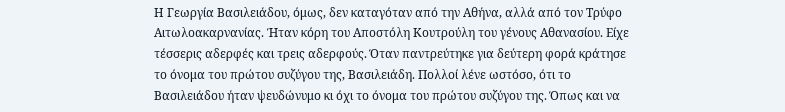Η Γεωργία Βασιλειάδου, όμως, δεν καταγόταν από την Αθήνα, αλλά από τον Τρύφο Αιτωλοακαρνανίας. Ήταν κόρη του Αποστόλη Κουτρούλη του γένους Αθανασίου. Είχε τέσσερις αδερφές και τρεις αδερφούς. Όταν παντρεύτηκε για δεύτερη φορά κράτησε το όνομα του πρώτου συζύγου της, Βασιλειάδη. Πολλοί λένε ωστόσο, ότι το Βασιλειάδου ήταν ψευδώνυμο κι όχι το όνομα του πρώτου συζύγου της. Όπως και να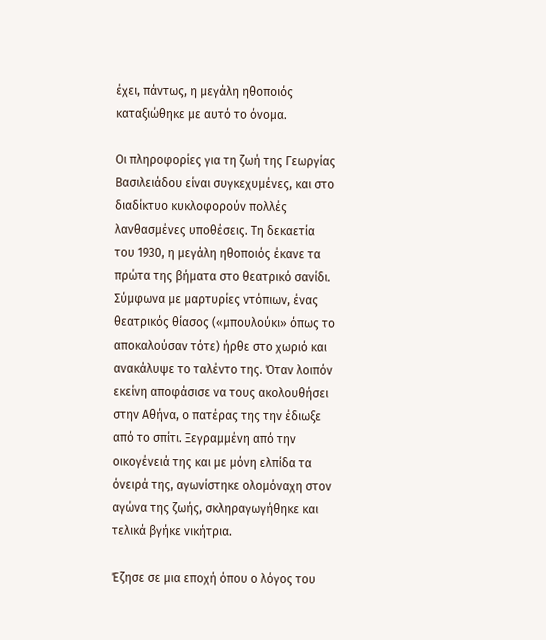έχει, πάντως, η μεγάλη ηθοποιός καταξιώθηκε με αυτό το όνομα.

Οι πληροφορίες για τη ζωή της Γεωργίας Βασιλειάδου είναι συγκεχυμένες, και στο διαδίκτυο κυκλοφορούν πολλές λανθασμένες υποθέσεις. Τη δεκαετία του 1930, η μεγάλη ηθοποιός έκανε τα πρώτα της βήματα στο θεατρικό σανίδι. Σύμφωνα με μαρτυρίες ντόπιων, ένας θεατρικός θίασος («μπουλούκι» όπως το αποκαλούσαν τότε) ήρθε στο χωριό και ανακάλυψε το ταλέντο της. Όταν λοιπόν εκείνη αποφάσισε να τους ακολουθήσει στην Αθήνα, ο πατέρας της την έδιωξε από το σπίτι. Ξεγραμμένη από την οικογένειά της και με μόνη ελπίδα τα όνειρά της, αγωνίστηκε ολομόναχη στον αγώνα της ζωής, σκληραγωγήθηκε και τελικά βγήκε νικήτρια.

Έζησε σε μια εποχή όπου ο λόγος του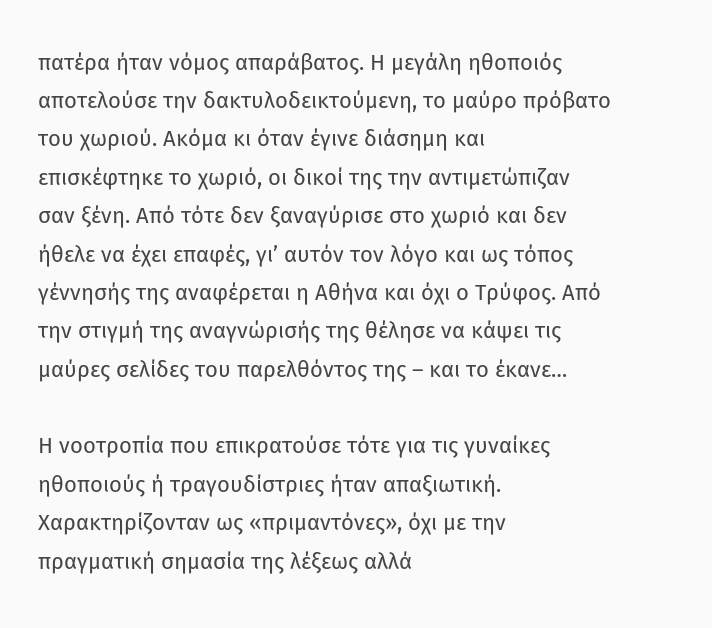πατέρα ήταν νόμος απαράβατος. Η μεγάλη ηθοποιός αποτελούσε την δακτυλοδεικτούμενη, το μαύρο πρόβατο του χωριού. Ακόμα κι όταν έγινε διάσημη και επισκέφτηκε το χωριό, οι δικοί της την αντιμετώπιζαν σαν ξένη. Από τότε δεν ξαναγύρισε στο χωριό και δεν ήθελε να έχει επαφές, γι’ αυτόν τον λόγο και ως τόπος γέννησής της αναφέρεται η Αθήνα και όχι ο Τρύφος. Από την στιγμή της αναγνώρισής της θέλησε να κάψει τις μαύρες σελίδες του παρελθόντος της – και το έκανε…

Η νοοτροπία που επικρατούσε τότε για τις γυναίκες ηθοποιούς ή τραγουδίστριες ήταν απαξιωτική. Χαρακτηρίζονταν ως «πριμαντόνες», όχι με την πραγματική σημασία της λέξεως αλλά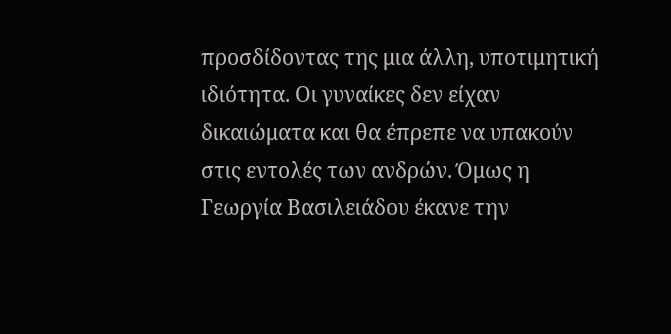προσδίδοντας της μια άλλη, υποτιμητική ιδιότητα. Οι γυναίκες δεν είχαν δικαιώματα και θα έπρεπε να υπακούν στις εντολές των ανδρών. Όμως η Γεωργία Βασιλειάδου έκανε την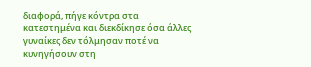διαφορά, πήγε κόντρα στα κατεστημένα και διεκδίκησε όσα άλλες γυναίκες δεν τόλμησαν ποτέ να κυνηγήσουν στη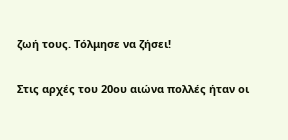ζωή τους. Τόλμησε να ζήσει!

Στις αρχές του 20ου αιώνα πολλές ήταν οι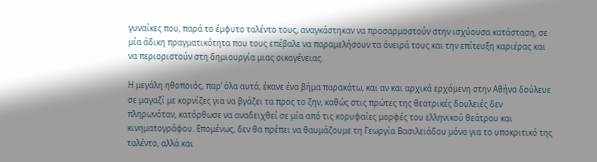γυναίκες που, παρά το έμφυτο ταλέντο τους, αναγκάστηκαν να προσαρμοστούν στην ισχύουσα κατάσταση, σε μία άδικη πραγματικότητα που τους επέβαλε να παραμελήσουν τα όνειρά τους και την επίτευξη καριέρας και να περιοριστούν στη δημιουργία μιας οικογένειας.

Η μεγάλη ηθοποιός, παρ’ όλα αυτά, έκανε ένα βήμα παρακάτω, και αν και αρχικά ερχόμενη στην Αθήνα δούλευε σε μαγαζί με κορνίζες για να βγάζει τα προς το ζην, καθώς στις πρώτες της θεατρικές δουλειές δεν πληρωνόταν, κατόρθωσε να αναδειχθεί σε μία από τις κορυφαίες μορφές του ελληνικού θεάτρου και κινηματογράφου. Επομένως, δεν θα πρέπει να θαυμάζουμε τη Γεωργία Βασιλειάδου μόνο για το υποκριτικό της ταλέντο, αλλά και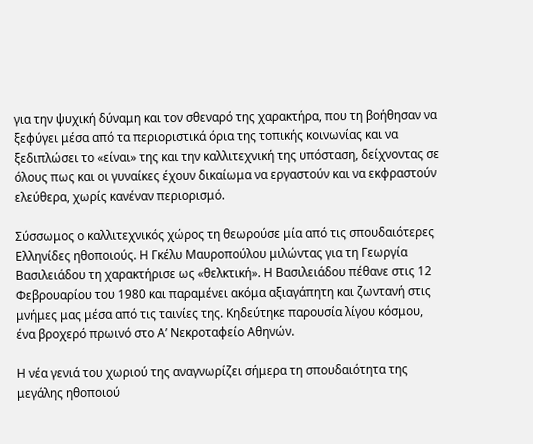για την ψυχική δύναμη και τον σθεναρό της χαρακτήρα, που τη βοήθησαν να ξεφύγει μέσα από τα περιοριστικά όρια της τοπικής κοινωνίας και να ξεδιπλώσει το «είναι» της και την καλλιτεχνική της υπόσταση, δείχνοντας σε όλους πως και οι γυναίκες έχουν δικαίωμα να εργαστούν και να εκφραστούν ελεύθερα, χωρίς κανέναν περιορισμό.

Σύσσωμος ο καλλιτεχνικός χώρος τη θεωρούσε μία από τις σπουδαιότερες Ελληνίδες ηθοποιούς. Η Γκέλυ Μαυροπούλου μιλώντας για τη Γεωργία Βασιλειάδου τη χαρακτήρισε ως «θελκτική». Η Βασιλειάδου πέθανε στις 12 Φεβρουαρίου του 1980 και παραμένει ακόμα αξιαγάπητη και ζωντανή στις μνήμες μας μέσα από τις ταινίες της. Κηδεύτηκε παρουσία λίγου κόσμου, ένα βροχερό πρωινό στο Α’ Νεκροταφείο Αθηνών.

Η νέα γενιά του χωριού της αναγνωρίζει σήμερα τη σπουδαιότητα της μεγάλης ηθοποιού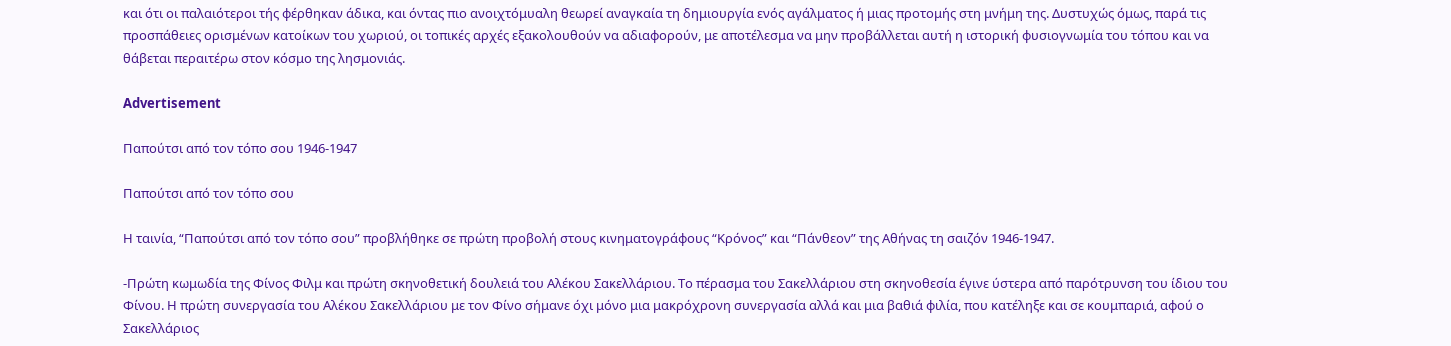και ότι οι παλαιότεροι τής φέρθηκαν άδικα, και όντας πιο ανοιχτόμυαλη θεωρεί αναγκαία τη δημιουργία ενός αγάλματος ή μιας προτομής στη μνήμη της. Δυστυχώς όμως, παρά τις προσπάθειες ορισμένων κατοίκων του χωριού, οι τοπικές αρχές εξακολουθούν να αδιαφορούν, με αποτέλεσμα να μην προβάλλεται αυτή η ιστορική φυσιογνωμία του τόπου και να θάβεται περαιτέρω στον κόσμο της λησμονιάς.

Advertisement

Παπούτσι από τον τόπο σου 1946-1947

Παπούτσι από τον τόπο σου

Η ταινία, “Παπούτσι από τον τόπο σου” προβλήθηκε σε πρώτη προβολή στους κινηματογράφους “Κρόνος” και “Πάνθεον” της Αθήνας τη σαιζόν 1946-1947.

-Πρώτη κωμωδία της Φίνος Φιλμ και πρώτη σκηνοθετική δουλειά του Αλέκου Σακελλάριου. Το πέρασμα του Σακελλάριου στη σκηνοθεσία έγινε ύστερα από παρότρυνση του ίδιου του Φίνου. Η πρώτη συνεργασία του Αλέκου Σακελλάριου με τον Φίνο σήμανε όχι μόνο μια μακρόχρονη συνεργασία αλλά και μια βαθιά φιλία, που κατέληξε και σε κουμπαριά, αφού ο Σακελλάριος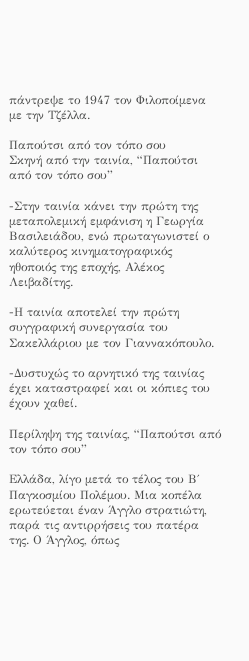πάντρεψε το 1947 τον Φιλοποίμενα με την Τζέλλα.

Παπούτσι από τον τόπο σου
Σκηνή από την ταινία, “Παπούτσι από τον τόπο σου”

-Στην ταινία κάνει την πρώτη της μεταπολεμική εμφάνιση η Γεωργία Βασιλειάδου, ενώ πρωταγωνιστεί ο καλύτερος κινηματογραφικός ηθοποιός της εποχής, Αλέκος Λειβαδίτης.

-Η ταινία αποτελεί την πρώτη συγγραφική συνεργασία του Σακελλάριου με τον Γιαννακόπουλο.

-Δυστυχώς το αρνητικό της ταινίας έχει καταστραφεί και οι κόπιες του έχουν χαθεί.

Περίληψη της ταινίας, “Παπούτσι από τον τόπο σου”

Ελλάδα, λίγο μετά το τέλος του Β΄ Παγκοσμίου Πολέμου. Μια κοπέλα ερωτεύεται έναν Άγγλο στρατιώτη, παρά τις αντιρρήσεις του πατέρα της. Ο Άγγλος, όπως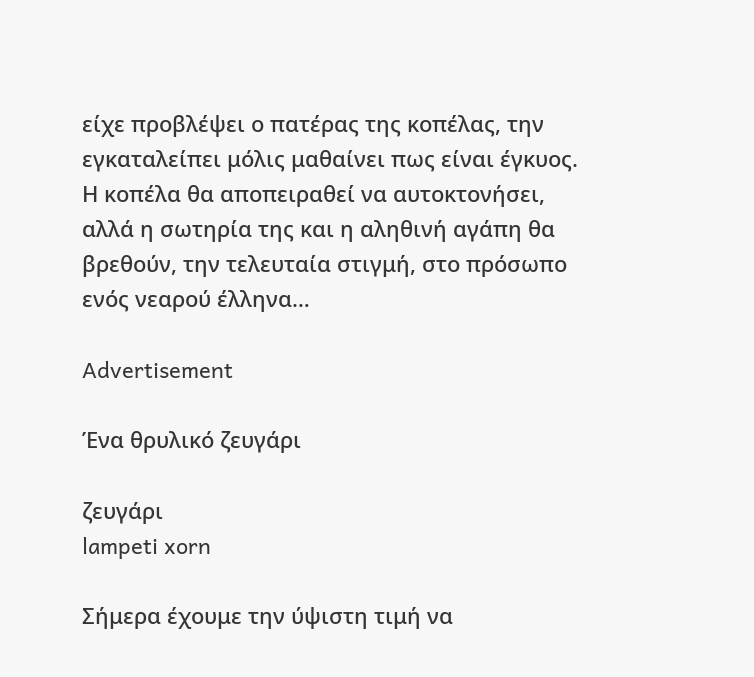είχε προβλέψει ο πατέρας της κοπέλας, την εγκαταλείπει μόλις μαθαίνει πως είναι έγκυος. Η κοπέλα θα αποπειραθεί να αυτοκτονήσει, αλλά η σωτηρία της και η αληθινή αγάπη θα βρεθούν, την τελευταία στιγμή, στο πρόσωπο ενός νεαρού έλληνα…

Advertisement

Ένα θρυλικό ζευγάρι

ζευγάρι
lampeti xorn

Σήμερα έχουμε την ύψιστη τιμή να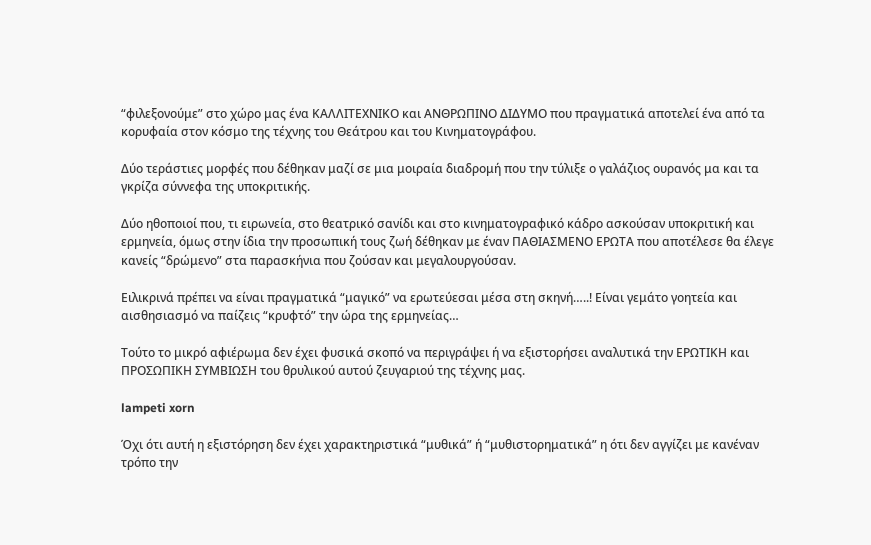“φιλεξονούμε” στο χώρο μας ένα ΚΑΛΛΙΤΕΧΝΙΚΟ και ΑΝΘΡΩΠΙΝΟ ΔΙΔΥΜΟ που πραγματικά αποτελεί ένα από τα κορυφαία στον κόσμο της τέχνης του Θεάτρου και του Κινηματογράφου.

Δύο τεράστιες μορφές που δέθηκαν μαζί σε μια μοιραία διαδρομή που την τύλιξε ο γαλάζιος ουρανός μα και τα γκρίζα σύννεφα της υποκριτικής.

Δύο ηθοποιοί που, τι ειρωνεία, στο θεατρικό σανίδι και στο κινηματογραφικό κάδρο ασκούσαν υποκριτική και ερμηνεία, όμως στην ίδια την προσωπική τους ζωή δέθηκαν με έναν ΠΑΘΙΑΣΜΕΝΟ ΕΡΩΤΑ που αποτέλεσε θα έλεγε κανείς “δρώμενο” στα παρασκήνια που ζούσαν και μεγαλουργούσαν.

Ειλικρινά πρέπει να είναι πραγματικά “μαγικό” να ερωτεύεσαι μέσα στη σκηνή…..! Είναι γεμάτο γοητεία και αισθησιασμό να παίζεις “κρυφτό” την ώρα της ερμηνείας…

Τούτο το μικρό αφιέρωμα δεν έχει φυσικά σκοπό να περιγράψει ή να εξιστορήσει αναλυτικά την ΕΡΩΤΙΚΗ και ΠΡΟΣΩΠΙΚΗ ΣΥΜΒΙΩΣΗ του θρυλικού αυτού ζευγαριού της τέχνης μας.

lampeti xorn

Όχι ότι αυτή η εξιστόρηση δεν έχει χαρακτηριστικά “μυθικά” ή “μυθιστορηματικά” η ότι δεν αγγίζει με κανέναν τρόπο την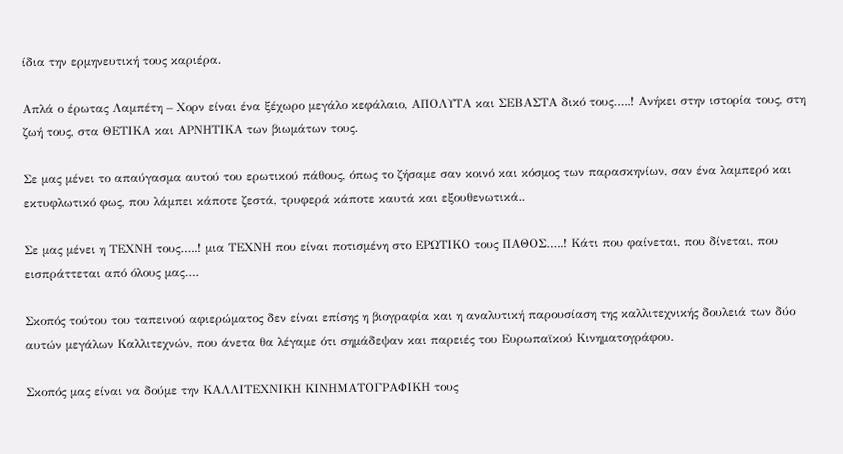ίδια την ερμηνευτική τους καριέρα.

Απλά ο έρωτας Λαμπέτη – Χορν είναι ένα ξέχωρο μεγάλο κεφάλαιο, ΑΠΟΛΥΤΑ και ΣΕΒΑΣΤΑ δικό τους…..! Ανήκει στην ιστορία τους, στη ζωή τους, στα ΘΕΤΙΚΑ και ΑΡΝΗΤΙΚΑ των βιωμάτων τους.

Σε μας μένει το απαύγασμα αυτού του ερωτικού πάθους, όπως το ζήσαμε σαν κοινό και κόσμος των παρασκηνίων, σαν ένα λαμπερό και εκτυφλωτικό φως, που λάμπει κάποτε ζεστά, τρυφερά κάποτε καυτά και εξουθενωτικά..

Σε μας μένει η ΤΕΧΝΗ τους…..! μια ΤΕΧΝΗ που είναι ποτισμένη στο ΕΡΩΤΙΚΟ τους ΠΑΘΟΣ…..! Κάτι που φαίνεται, που δίνεται, που εισπράττεται από όλους μας….

Σκοπός τούτου του ταπεινού αφιερώματος δεν είναι επίσης η βιογραφία και η αναλυτική παρουσίαση της καλλιτεχνικής δουλειά των δύο αυτών μεγάλων Καλλιτεχνών, που άνετα θα λέγαμε ότι σημάδεψαν και παρειές του Ευρωπαϊκού Κινηματογράφου.

Σκοπός μας είναι να δούμε την ΚΑΛΛΙΤΕΧΝΙΚΗ ΚΙΝΗΜΑΤΟΓΡΑΦΙΚΗ τους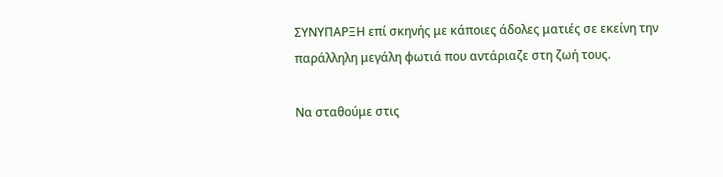ΣΥΝΥΠΑΡΞΗ επί σκηνής με κάποιες άδολες ματιές σε εκείνη την παράλληλη μεγάλη φωτιά που αντάριαζε στη ζωή τους.

Να σταθούμε στις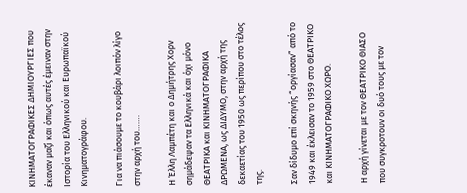ΚΙΝΗΜΑΤΟΓΡΑΦΙΚΕΣ ΔΗΜΙΟΥΡΓΙΕΣ που έκαναν μαζί και όπως αυτές έμειναν στην Ιστορία του Ελληνικού και Ευρωπαϊκού Κινηματογράφου.

Για να πιάσουμε το κουβάρι λοιπόν λίγο στην αρχή του…….

Η Έλλη Λαμπέτη και ο Δημήτρης Χορν σημάδεψαν τα Ελληνικά και όχι μόνο ΘΕΑΤΡΙΚΑ και ΚΙΝΗΜΑΤΟΓΡΑΦΙΚΑ ΔΡΩΜΕΝΑ, ως ΔΙΔΥΜΟ, στην αρχή της δεκαετίας του 1950 ως περίπου στο τέλος της.

Σαν δίδυμο επί σκηνής “οργίασαν” από το 1949 και έκλεισαν το 1959 στο ΘΕΑΤΡΙΚΟ και ΚΙΝΗΜΑΤΟΓΡΑΦΙΚΟ ΧΩΡΟ.

Η αρχή γίνεται με τον ΘΕΑΤΡΙΚΟ ΘΙΑΣΟ που συγκροτουν οι δυό τους με τον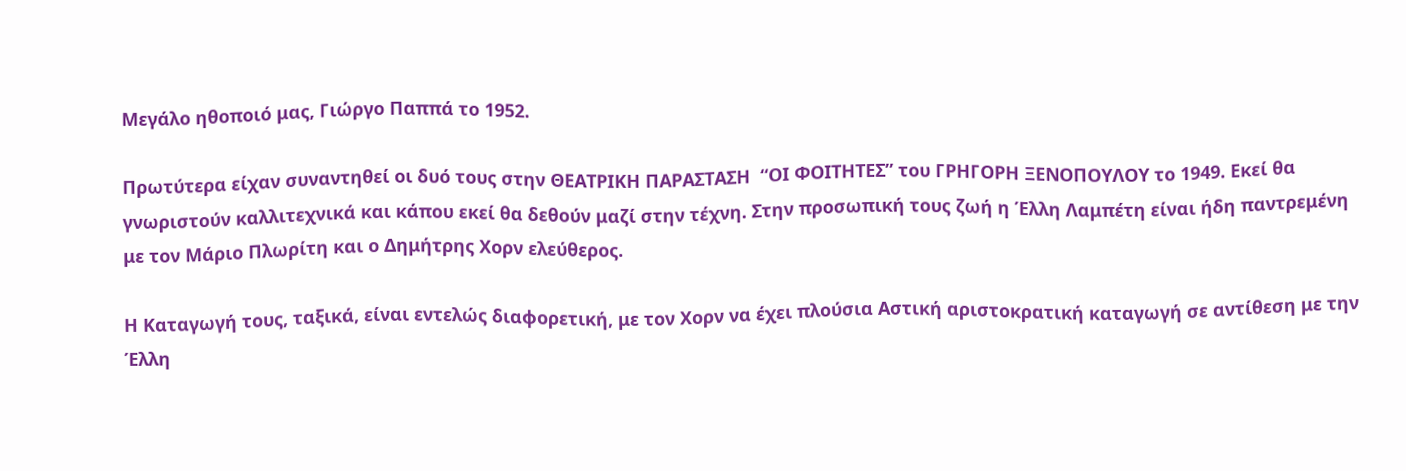Μεγάλο ηθοποιό μας, Γιώργο Παππά το 1952.

Πρωτύτερα είχαν συναντηθεί οι δυό τους στην ΘΕΑΤΡΙΚΗ ΠΑΡΑΣΤΑΣΗ  “ΟΙ ΦΟΙΤΗΤΕΣ” του ΓΡΗΓΟΡΗ ΞΕΝΟΠΟΥΛΟΥ το 1949. Εκεί θα γνωριστούν καλλιτεχνικά και κάπου εκεί θα δεθούν μαζί στην τέχνη. Στην προσωπική τους ζωή η Έλλη Λαμπέτη είναι ήδη παντρεμένη με τον Μάριο Πλωρίτη και ο Δημήτρης Χορν ελεύθερος.

Η Καταγωγή τους, ταξικά, είναι εντελώς διαφορετική, με τον Χορν να έχει πλούσια Αστική αριστοκρατική καταγωγή σε αντίθεση με την Έλλη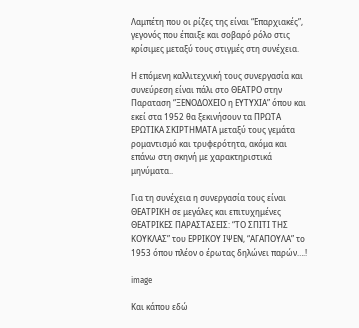Λαμπέτη που οι ρίζες της είναι “Επαρχιακές”, γεγονός που έπαιξε και σοβαρό ρόλο στις κρίσιμες μεταξύ τους στιγμές στη συνέχεια.

Η επόμενη καλλιτεχνική τους συνεργασία και συνεύρεση είναι πάλι στο ΘΕΑΤΡΟ στην Παραταση “ΞΕΝΟΔΟΧΕΙΟ η ΕΥΤΥΧΙΑ” όπου και εκεί στα 1952 θα ξεκινήσουν τα ΠΡΩΤΑ ΕΡΩΤΙΚΑ ΣΚΙΡΤΗΜΑΤΑ μεταξύ τους γεμάτα ρομαντισμό και τρυφερότητα, ακόμα και επάνω στη σκηνή με χαρακτηριστικά μηνύματα..

Για τη συνέχεια η συνεργασία τους είναι ΘΕΑΤΡΙΚΗ σε μεγάλες και επιτυχημένες ΘΕΑΤΡΙΚΕΣ ΠΑΡΑΣΤΑΣΕΙΣ: “ΤΟ ΣΠΙΤΙ ΤΗΣ ΚΟΥΚΛΑΣ” του ΕΡΡΙΚΟΥ ΙΨΕΝ, “ΑΓΑΠΟΥΛΑ” το 1953 όπου πλέον ο έρωτας δηλώνει παρών….!

image

Και κάπου εδώ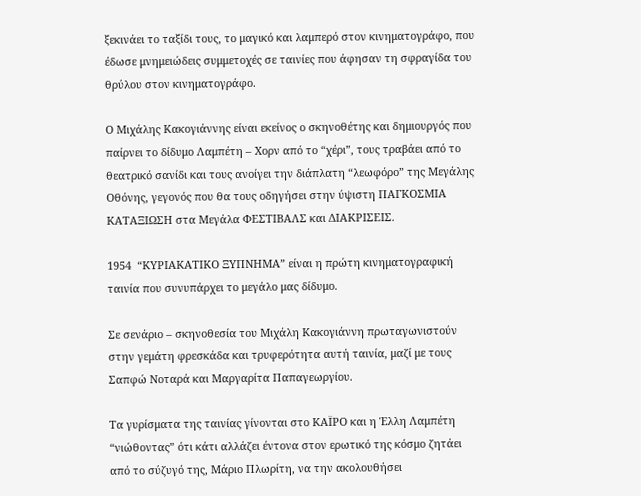ξεκινάει το ταξίδι τους, το μαγικό και λαμπερό στον κινηματογράφο, που έδωσε μνημειώδεις συμμετοχές σε ταινίες που άφησαν τη σφραγίδα του θρύλου στον κινηματογράφο.

Ο Μιχάλης Κακογιάννης είναι εκείνος ο σκηνοθέτης και δημιουργός που παίρνει το δίδυμο Λαμπέτη – Χορν από το “χέρι”, τους τραβάει από το θεατρικό σανίδι και τους ανοίγει την διάπλατη “λεωφόρο” της Μεγάλης Οθόνης, γεγονός που θα τους οδηγήσει στην ύψιστη ΠΑΓΚΟΣΜΙΑ ΚΑΤΑΞΙΩΣΗ στα Μεγάλα ΦΕΣΤΙΒΑΛΣ και ΔΙΑΚΡΙΣΕΙΣ.

1954  “ΚΥΡΙΑΚΑΤΙΚΟ ΞΥΠΝΗΜΑ” είναι η πρώτη κινηματογραφική ταινία που συνυπάρχει το μεγάλο μας δίδυμο.

Σε σενάριο – σκηνοθεσία του Μιχάλη Κακογιάννη πρωταγωνιστούν στην γεμάτη φρεσκάδα και τρυφερότητα αυτή ταινία, μαζί με τους Σαπφώ Νοταρά και Μαργαρίτα Παπαγεωργίου.

Τα γυρίσματα της ταινίας γίνονται στο ΚΑΪΡΟ και η Έλλη Λαμπέτη “νιώθοντας” ότι κάτι αλλάζει έντονα στον ερωτικό της κόσμο ζητάει από το σύζυγό της, Μάριο Πλωρίτη, να την ακολουθήσει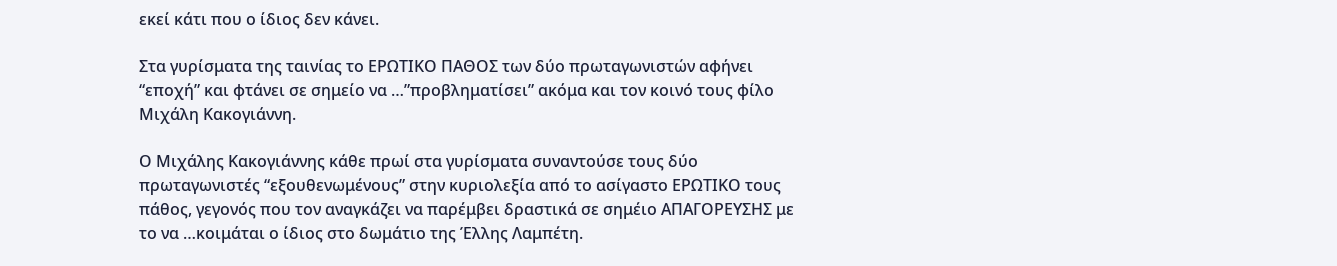εκεί κάτι που ο ίδιος δεν κάνει.

Στα γυρίσματα της ταινίας το ΕΡΩΤΙΚΟ ΠΑΘΟΣ των δύο πρωταγωνιστών αφήνει “εποχή” και φτάνει σε σημείο να …”προβληματίσει” ακόμα και τον κοινό τους φίλο Μιχάλη Κακογιάννη.

Ο Μιχάλης Κακογιάννης κάθε πρωί στα γυρίσματα συναντούσε τους δύο πρωταγωνιστές “εξουθενωμένους” στην κυριολεξία από το ασίγαστο ΕΡΩΤΙΚΟ τους πάθος, γεγονός που τον αναγκάζει να παρέμβει δραστικά σε σημέιο ΑΠΑΓΟΡΕΥΣΗΣ με το να …κοιμάται ο ίδιος στο δωμάτιο της Έλλης Λαμπέτη.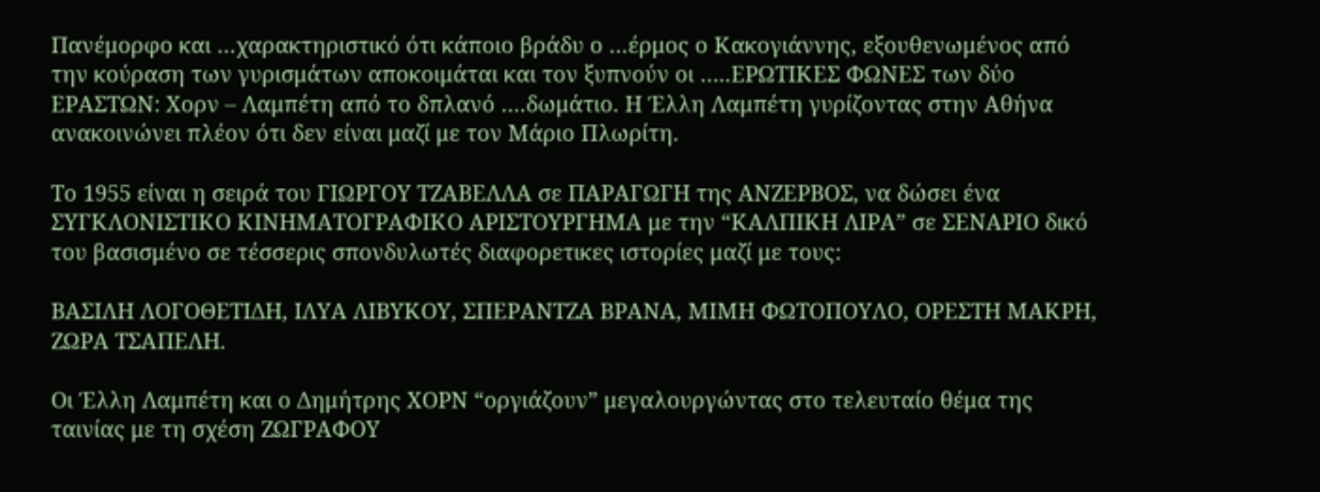Πανέμορφο και …χαρακτηριστικό ότι κάποιο βράδυ ο …έρμος ο Κακογιάννης, εξουθενωμένος από την κούραση των γυρισμάτων αποκοιμάται και τον ξυπνούν οι …..ΕΡΩΤΙΚΕΣ ΦΩΝΕΣ των δύο ΕΡΑΣΤΩΝ: Χορν – Λαμπέτη από το δπλανό ….δωμάτιο. Η Έλλη Λαμπέτη γυρίζοντας στην Αθήνα ανακοινώνει πλέον ότι δεν είναι μαζί με τον Μάριο Πλωρίτη.

Το 1955 είναι η σειρά του ΓΙΩΡΓΟΥ ΤΖΑΒΕΛΛΑ σε ΠΑΡΑΓΩΓΗ της ΑΝΖΕΡΒΟΣ, να δώσει ένα ΣΥΓΚΛΟΝΙΣΤΙΚΟ ΚΙΝΗΜΑΤΟΓΡΑΦΙΚΟ ΑΡΙΣΤΟΥΡΓΗΜΑ με την “ΚΑΛΠΙΚΗ ΛΙΡΑ” σε ΣΕΝΑΡΙΟ δικό του βασισμένο σε τέσσερις σπονδυλωτές διαφορετικες ιστορίες μαζί με τους:

ΒΑΣΙΛΗ ΛΟΓΟΘΕΤΙΔΗ, ΙΛΥΑ ΛΙΒΥΚΟΥ, ΣΠΕΡΑΝΤΖΑ ΒΡΑΝΑ, ΜΙΜΗ ΦΩΤΟΠΟΥΛΟ, ΟΡΕΣΤΗ ΜΑΚΡΗ, ΖΩΡΑ ΤΣΑΠΕΛΗ.

Οι Έλλη Λαμπέτη και ο Δημήτρης ΧΟΡΝ “οργιάζουν” μεγαλουργώντας στο τελευταίο θέμα της ταινίας με τη σχέση ΖΩΓΡΑΦΟΥ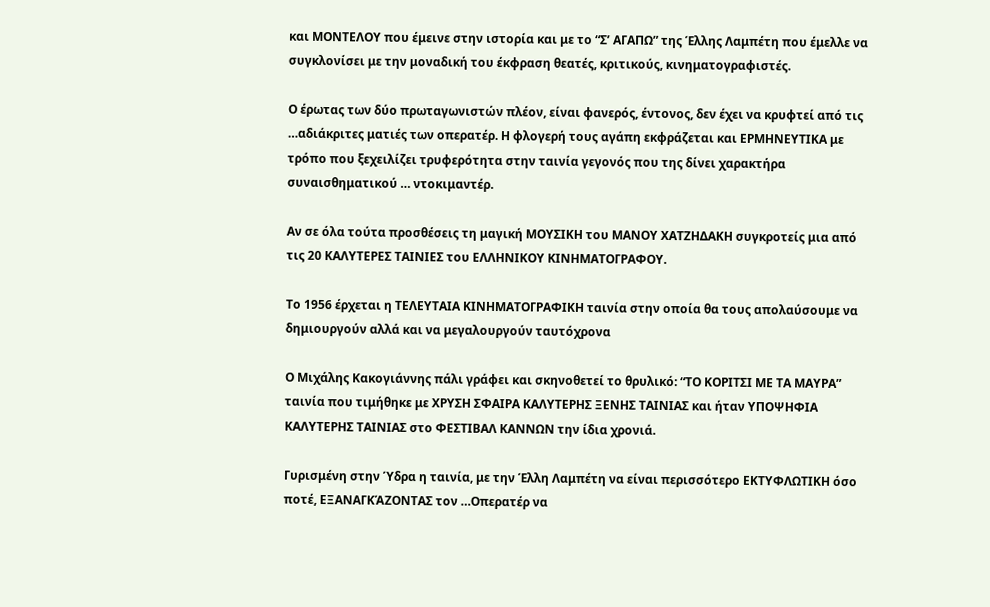και ΜΟΝΤΕΛΟΥ που έμεινε στην ιστορία και με το “Σ’ ΑΓΑΠΩ” της Έλλης Λαμπέτη που έμελλε να συγκλονίσει με την μοναδική του έκφραση θεατές, κριτικούς, κινηματογραφιστές.

Ο έρωτας των δύο πρωταγωνιστών πλέον, είναι φανερός, έντονος, δεν έχει να κρυφτεί από τις …αδιάκριτες ματιές των οπερατέρ. Η φλογερή τους αγάπη εκφράζεται και ΕΡΜΗΝΕΥΤΙΚΑ με τρόπο που ξεχειλίζει τρυφερότητα στην ταινία γεγονός που της δίνει χαρακτήρα συναισθηματικού … ντοκιμαντέρ.

Αν σε όλα τούτα προσθέσεις τη μαγική ΜΟΥΣΙΚΗ του ΜΑΝΟΥ ΧΑΤΖΗΔΑΚΗ συγκροτείς μια από τις 20 ΚΑΛΥΤΕΡΕΣ ΤΑΙΝΙΕΣ του ΕΛΛΗΝΙΚΟΥ ΚΙΝΗΜΑΤΟΓΡΑΦΟΥ.

Το 1956 έρχεται η ΤΕΛΕΥΤΑΙΑ ΚΙΝΗΜΑΤΟΓΡΑΦΙΚΗ ταινία στην οποία θα τους απολαύσουμε να δημιουργούν αλλά και να μεγαλουργούν ταυτόχρονα

Ο Μιχάλης Κακογιάννης πάλι γράφει και σκηνοθετεί το θρυλικό: “ΤΟ ΚΟΡΙΤΣΙ ΜΕ ΤΑ ΜΑΥΡΑ” ταινία που τιμήθηκε με ΧΡΥΣΗ ΣΦΑΙΡΑ ΚΑΛΥΤΕΡΗΣ ΞΕΝΗΣ ΤΑΙΝΙΑΣ και ήταν ΥΠΟΨΗΦΙΑ ΚΑΛΥΤΕΡΗΣ ΤΑΙΝΙΑΣ στο ΦΕΣΤΙΒΑΛ ΚΑΝΝΩΝ την ίδια χρονιά.

Γυρισμένη στην Ύδρα η ταινία, με την Έλλη Λαμπέτη να είναι περισσότερο ΕΚΤΥΦΛΩΤΙΚΗ όσο ποτέ, ΕΞΑΝΑΓΚΆΖΟΝΤΑΣ τον …Οπερατέρ να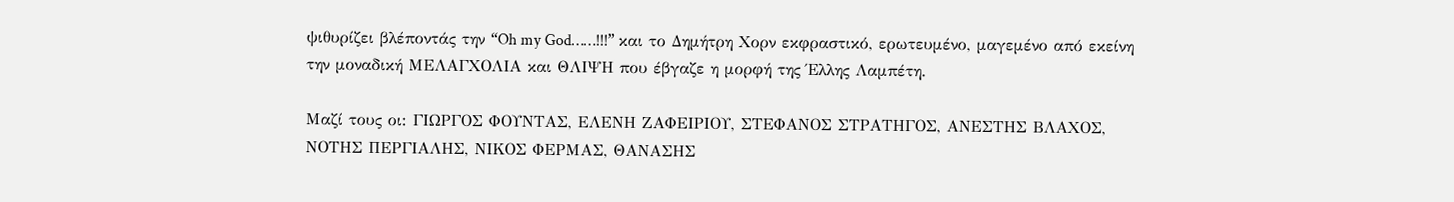ψιθυρίζει βλέποντάς την “Oh my God……!!!” και το Δημήτρη Χορν εκφραστικό, ερωτευμένο, μαγεμένο από εκείνη την μοναδική ΜΕΛΑΓΧΟΛΙΑ και ΘΛΙΨΗ που έβγαζε η μορφή της Έλλης Λαμπέτη.

Μαζί τους οι: ΓΙΩΡΓΟΣ ΦΟΥΝΤΑΣ, ΕΛΕΝΗ ΖΑΦΕΙΡΙΟΥ, ΣΤΕΦΑΝΟΣ ΣΤΡΑΤΗΓΟΣ, ΑΝΕΣΤΗΣ ΒΛΑΧΟΣ, ΝΟΤΗΣ ΠΕΡΓΙΑΛΗΣ, ΝΙΚΟΣ ΦΕΡΜΑΣ, ΘΑΝΑΣΗΣ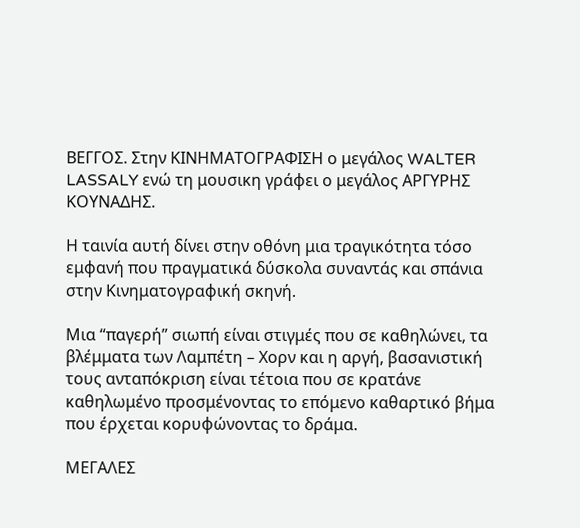ΒΕΓΓΟΣ. Στην ΚΙΝΗΜΑΤΟΓΡΑΦΙΣΗ ο μεγάλος WALTER LASSALY ενώ τη μουσικη γράφει ο μεγάλος ΑΡΓΥΡΗΣ ΚΟΥΝΑΔΗΣ.

Η ταινία αυτή δίνει στην οθόνη μια τραγικότητα τόσο εμφανή που πραγματικά δύσκολα συναντάς και σπάνια στην Κινηματογραφική σκηνή.

Μια “παγερή” σιωπή είναι στιγμές που σε καθηλώνει, τα βλέμματα των Λαμπέτη – Χορν και η αργή, βασανιστική τους ανταπόκριση είναι τέτοια που σε κρατάνε καθηλωμένο προσμένοντας το επόμενο καθαρτικό βήμα που έρχεται κορυφώνοντας το δράμα.

ΜΕΓΑΛΕΣ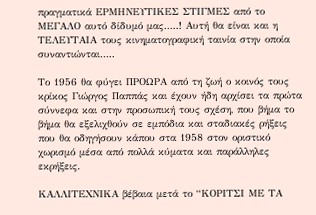πραγματικά ΕΡΜΗΝΕΥΤΙΚΕΣ ΣΤΙΓΜΕΣ από το ΜΕΓΑΛΟ αυτό δίδυμό μας…..! Αυτή θα είναι και η ΤΕΛΕΥΤΑΙΑ τους κινηματογραφική ταινία στην οποία συναντιώνται…..

Το 1956 θα φύγει ΠΡΟΩΡΑ από τη ζωή ο κοινός τους κρίκος Γιώργος Παππάς και έχουν ήδη αρχίσει τα πρώτα σύννεφα και στην προσωπική τους σχέση, που βήμα το βήμα θα εξελιχθούν σε εμπόδια και σταδιακές ρήξεις που θα οδηγήσουν κάπου στα 1958 στον οριστικό χωρισμό μέσα από πολλά κύματα και παράλληλες εκρήξεις.

ΚΑΛΛΙΤΕΧΝΙΚΑ βέβαια μετά το “ΚΟΡΙΤΣΙ ΜΕ ΤΑ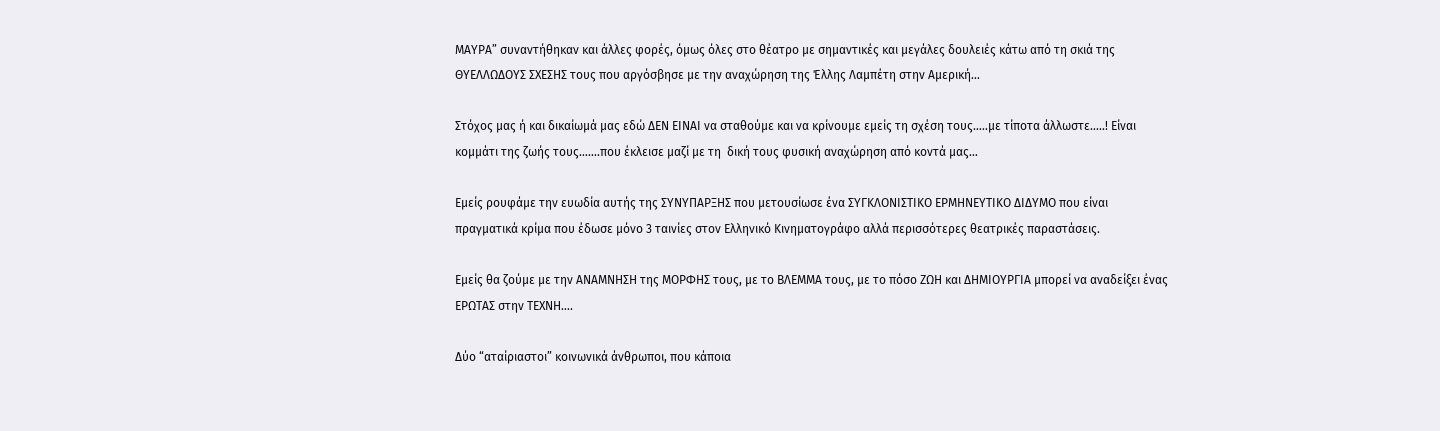ΜΑΥΡΑ” συναντήθηκαν και άλλες φορές, όμως όλες στο θέατρο με σημαντικές και μεγάλες δουλειές κάτω από τη σκιά της ΘΥΕΛΛΩΔΟΥΣ ΣΧΕΣΗΣ τους που αργόσβησε με την αναχώρηση της Έλλης Λαμπέτη στην Αμερική…

Στόχος μας ή και δικαίωμά μας εδώ ΔΕΝ ΕΙΝΑΙ να σταθούμε και να κρίνουμε εμείς τη σχέση τους…..με τίποτα άλλωστε…..! Είναι κομμάτι της ζωής τους…….που έκλεισε μαζί με τη  δική τους φυσική αναχώρηση από κοντά μας…

Εμείς ρουφάμε την ευωδία αυτής της ΣΥΝΥΠΑΡΞΗΣ που μετουσίωσε ένα ΣΥΓΚΛΟΝΙΣΤΙΚΟ ΕΡΜΗΝΕΥΤΙΚΟ ΔΙΔΥΜΟ που είναι πραγματικά κρίμα που έδωσε μόνο 3 ταινίες στον Ελληνικό Κινηματογράφο αλλά περισσότερες θεατρικές παραστάσεις.

Εμείς θα ζούμε με την ΑΝΑΜΝΗΣΗ της ΜΟΡΦΗΣ τους, με το ΒΛΕΜΜΑ τους, με το πόσο ΖΩΗ και ΔΗΜΙΟΥΡΓΙΑ μπορεί να αναδείξει ένας ΕΡΩΤΑΣ στην ΤΕΧΝΗ….

Δύο “αταίριαστοι” κοινωνικά άνθρωποι, που κάποια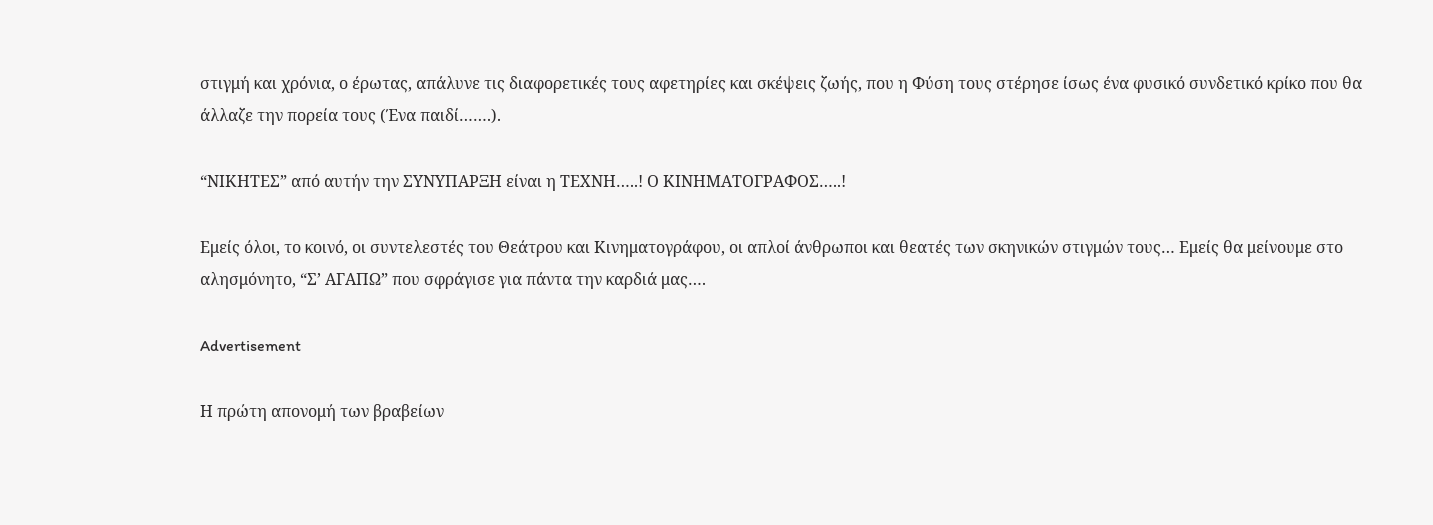στιγμή και χρόνια, ο έρωτας, απάλυνε τις διαφορετικές τους αφετηρίες και σκέψεις ζωής, που η Φύση τους στέρησε ίσως ένα φυσικό συνδετικό κρίκο που θα άλλαζε την πορεία τους (Ένα παιδί…….).

“ΝΙΚΗΤΕΣ” από αυτήν την ΣΥΝΥΠΑΡΞΗ είναι η ΤΕΧΝΗ…..! Ο ΚΙΝΗΜΑΤΟΓΡΑΦΟΣ…..!

Εμείς όλοι, το κοινό, οι συντελεστές του Θεάτρου και Κινηματογράφου, οι απλοί άνθρωποι και θεατές των σκηνικών στιγμών τους… Εμείς θα μείνουμε στο αλησμόνητο, “Σ’ ΑΓΑΠΩ” που σφράγισε για πάντα την καρδιά μας….

Advertisement

Η πρώτη απονομή των βραβείων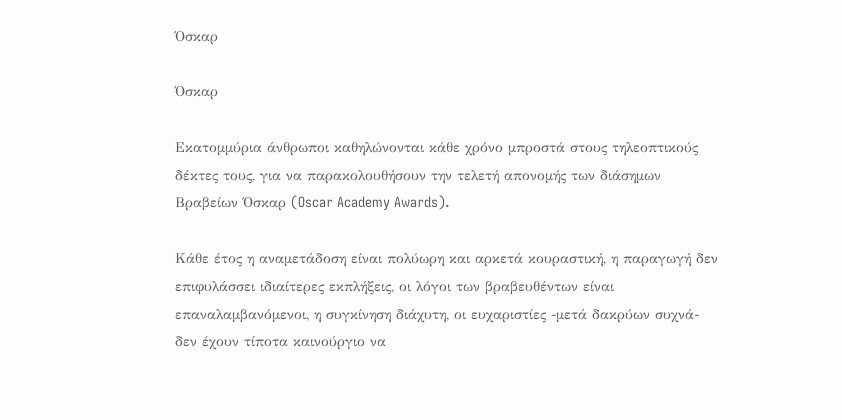Όσκαρ

Όσκαρ

Εκατομμύρια άνθρωποι καθηλώνονται κάθε χρόνο μπροστά στους τηλεοπτικούς δέκτες τους, για να παρακολουθήσουν την τελετή απονομής των διάσημων Βραβείων Όσκαρ (Oscar Academy Awards).

Κάθε έτος η αναμετάδοση είναι πολύωρη και αρκετά κουραστική, η παραγωγή δεν επιφυλάσσει ιδιαίτερες εκπλήξεις, οι λόγοι των βραβευθέντων είναι επαναλαμβανόμενοι, η συγκίνηση διάχυτη, οι ευχαριστίες -μετά δακρύων συχνά- δεν έχουν τίποτα καινούργιο να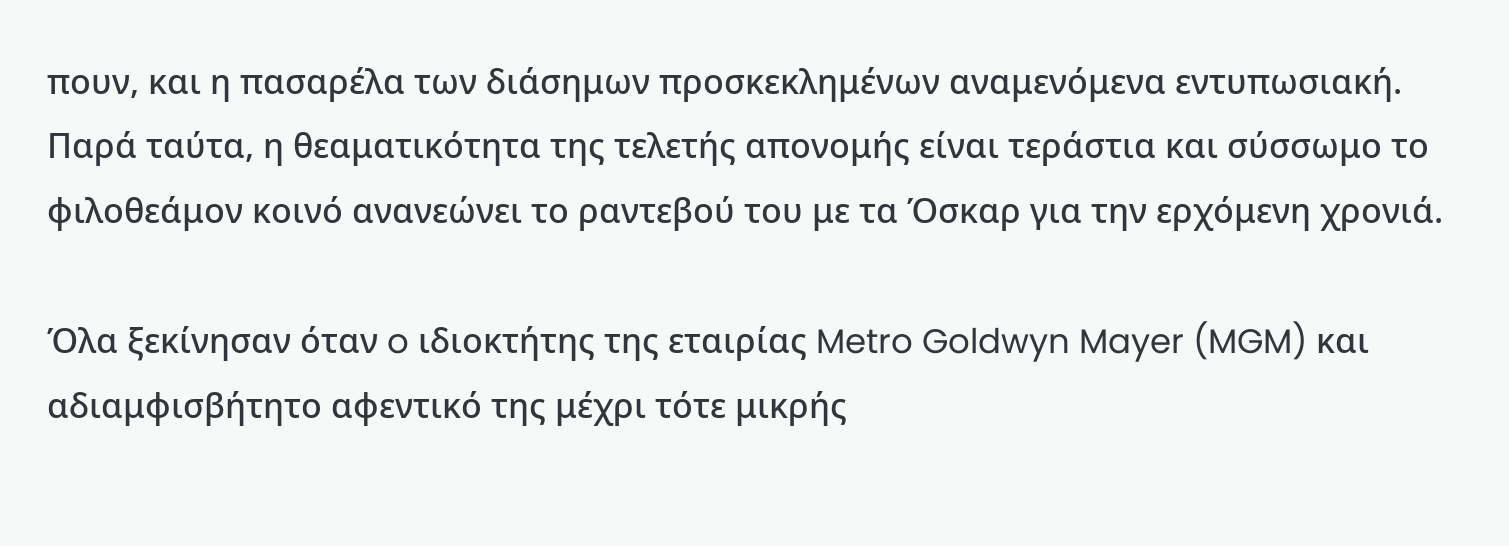πουν, και η πασαρέλα των διάσημων προσκεκλημένων αναμενόμενα εντυπωσιακή. Παρά ταύτα, η θεαματικότητα της τελετής απονομής είναι τεράστια και σύσσωμο το φιλοθεάμον κοινό ανανεώνει το ραντεβού του με τα Όσκαρ για την ερχόμενη χρονιά.

Όλα ξεκίνησαν όταν o ιδιοκτήτης της εταιρίας Metro Goldwyn Mayer (MGM) και αδιαμφισβήτητο αφεντικό της μέχρι τότε μικρής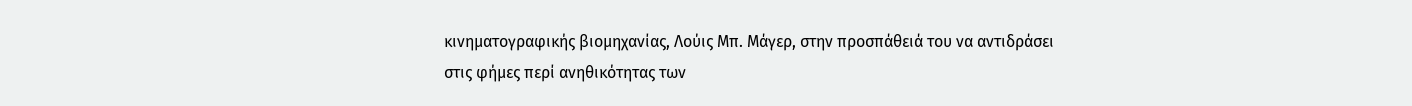κινηματογραφικής βιομηχανίας, Λούις Μπ. Μάγερ, στην προσπάθειά του να αντιδράσει στις φήμες περί ανηθικότητας των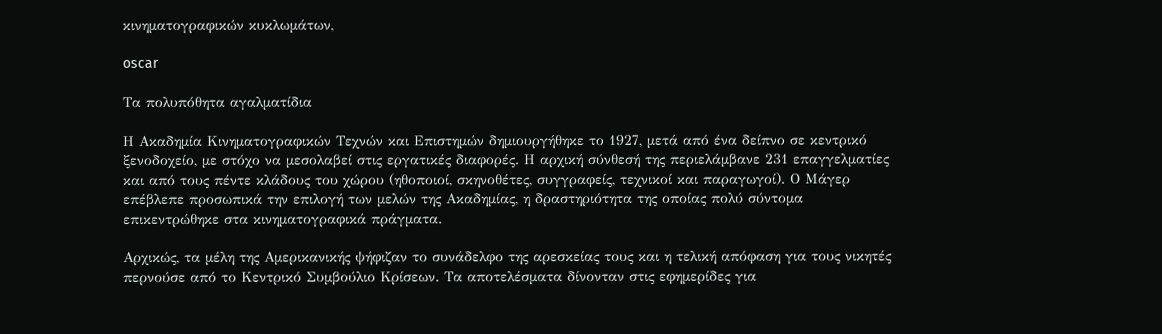κινηματογραφικών κυκλωμάτων,

oscar

Τα πολυπόθητα αγαλματίδια

Η Ακαδημία Κινηματογραφικών Τεχνών και Επιστημών δημιουργήθηκε το 1927, μετά από ένα δείπνο σε κεντρικό ξενοδοχείο, με στόχο να μεσολαβεί στις εργατικές διαφορές. Η αρχική σύνθεσή της περιελάμβανε 231 επαγγελματίες και από τους πέντε κλάδους του χώρου (ηθοποιοί, σκηνοθέτες, συγγραφείς, τεχνικοί και παραγωγοί). Ο Μάγερ επέβλεπε προσωπικά την επιλογή των μελών της Ακαδημίας, η δραστηριότητα της οποίας πολύ σύντομα επικεντρώθηκε στα κινηματογραφικά πράγματα.

Αρχικώς, τα μέλη της Αμερικανικής ψήφιζαν το συνάδελφο της αρεσκείας τους και η τελική απόφαση για τους νικητές περνούσε από το Κεντρικό Συμβούλιο Κρίσεων. Τα αποτελέσματα δίνονταν στις εφημερίδες για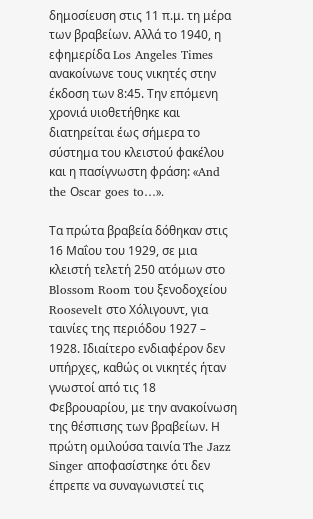δημοσίευση στις 11 π.μ. τη μέρα των βραβείων. Αλλά το 1940, η εφημερίδα Los Angeles Times ανακοίνωνε τους νικητές στην έκδοση των 8:45. Την επόμενη χρονιά υιοθετήθηκε και διατηρείται έως σήμερα το σύστημα του κλειστού φακέλου και η πασίγνωστη φράση: «And the Οscar goes to…».

Τα πρώτα βραβεία δόθηκαν στις 16 Μαΐου του 1929, σε μια κλειστή τελετή 250 ατόμων στο Blossom Room του ξενοδοχείου Roosevelt στο Χόλιγουντ, για ταινίες της περιόδου 1927 – 1928. Ιδιαίτερο ενδιαφέρον δεν υπήρχες, καθώς οι νικητές ήταν γνωστοί από τις 18 Φεβρουαρίου, με την ανακοίνωση της θέσπισης των βραβείων. Η πρώτη ομιλούσα ταινία The Jazz Singer αποφασίστηκε ότι δεν έπρεπε να συναγωνιστεί τις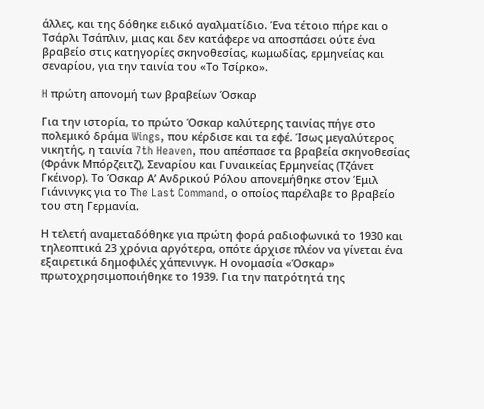άλλες, και της δόθηκε ειδικό αγαλματίδιο. Ένα τέτοιο πήρε και ο Τσάρλι Τσάπλιν, μιας και δεν κατάφερε να αποσπάσει ούτε ένα βραβείο στις κατηγορίες σκηνοθεσίας, κωμωδίας, ερμηνείας και σεναρίου, για την ταινία του «Το Τσίρκο».

H πρώτη απονομή των βραβείων Όσκαρ

Για την ιστορία, το πρώτο Όσκαρ καλύτερης ταινίας πήγε στο πολεμικό δράμα Wings, που κέρδισε και τα εφέ. Ίσως μεγαλύτερος νικητής, η ταινία 7th Heaven, που απέσπασε τα βραβεία σκηνοθεσίας (Φράνκ Μπόρζειτζ), Σεναρίου και Γυναικείας Ερμηνείας (Τζάνετ Γκέινορ). Το Όσκαρ Α’ Ανδρικού Ρόλου απονεμήθηκε στον Έμιλ Γιάνινγκς για το Τhe Last Command, ο οποίος παρέλαβε το βραβείο του στη Γερμανία.

Η τελετή αναμεταδόθηκε για πρώτη φορά ραδιοφωνικά το 1930 και τηλεοπτικά 23 χρόνια αργότερα, οπότε άρχισε πλέον να γίνεται ένα εξαιρετικά δημοφιλές χάπενινγκ. Η ονομασία «Όσκαρ» πρωτοχρησιμοποιήθηκε το 1939. Για την πατρότητά της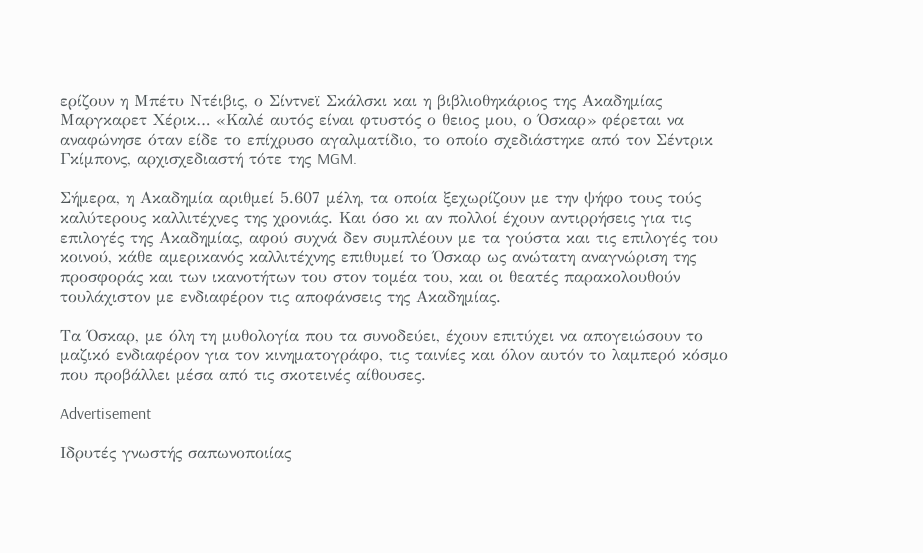ερίζουν η Μπέτυ Ντέιβις, ο Σίντνεϊ Σκάλσκι και η βιβλιοθηκάριος της Ακαδημίας Μαργκαρετ Χέρικ… «Καλέ αυτός είναι φτυστός ο θειος μου, ο Όσκαρ» φέρεται να αναφώνησε όταν είδε το επίχρυσο αγαλματίδιο, το οποίο σχεδιάστηκε από τον Σέντρικ Γκίμπονς, αρχισχεδιαστή τότε της MGM.

Σήμερα, η Ακαδημία αριθμεί 5.607 μέλη, τα οποία ξεχωρίζουν με την ψήφο τους τούς καλύτερους καλλιτέχνες της χρονιάς. Και όσο κι αν πολλοί έχουν αντιρρήσεις για τις επιλογές της Ακαδημίας, αφού συχνά δεν συμπλέουν με τα γούστα και τις επιλογές του κοινού, κάθε αμερικανός καλλιτέχνης επιθυμεί το Όσκαρ ως ανώτατη αναγνώριση της προσφοράς και των ικανοτήτων του στον τομέα του, και οι θεατές παρακολουθούν τουλάχιστον με ενδιαφέρον τις αποφάνσεις της Ακαδημίας.

Τα Όσκαρ, με όλη τη μυθολογία που τα συνοδεύει, έχουν επιτύχει να απογειώσουν το μαζικό ενδιαφέρον για τον κινηματογράφο, τις ταινίες και όλον αυτόν το λαμπερό κόσμο που προβάλλει μέσα από τις σκοτεινές αίθουσες.

Advertisement

Ιδρυτές γνωστής σαπωνοποιίας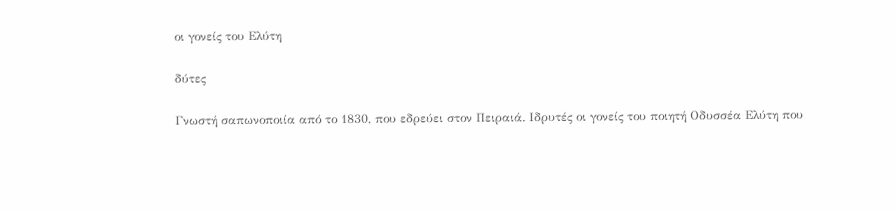οι γονείς του Ελύτη

δύτες

Γνωστή σαπωνοποιία από το 1830, που εδρεύει στον Πειραιά. Ιδρυτές οι γονείς του ποιητή Οδυσσέα Ελύτη που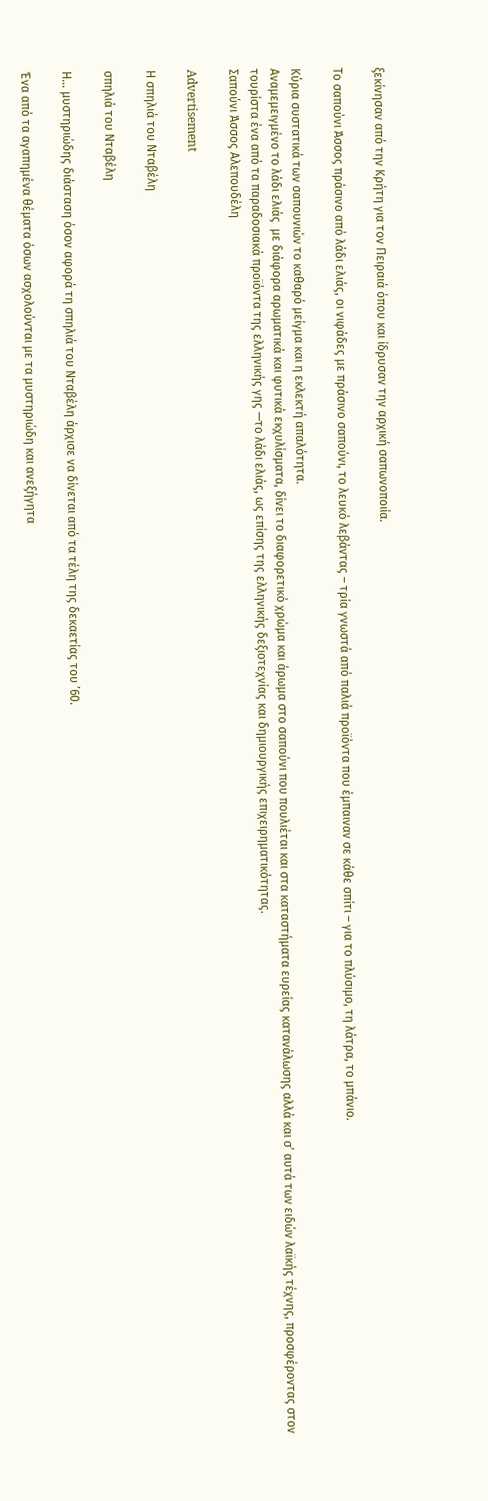ξεκίνησαν από την Κρήτη για τον Πειραιά όπου και ίδρυσαν την αρχική σαπωνοποιία.

Το σαπούνι Άσσος πράσινο από λάδι ελιάς, οι νιφάδες με πράσινο σαπούνι, το λευκό λεβάντας – τρία γνωστά από παλιά προϊόντα που έμπαιναν σε κάθε σπίτι – για το πλύσιμο, τη λάτρα, το μπάνιο.

Κύρια συστατικά των σαπουνιών το καθαρό μείγμα και η εκλεκτή απαλότητα.
Αναμεμειγμένο το λάδι ελιάς  με διάφορα αρωματικά και φυτικά εκχυλίσματα, δίνει το διαφορετικό χρώμα και άρωμα στο σαπούνι που πουλιέται και στα καταστήματα ευρείας κατανάλωσης αλλά και σ’ αυτά των ειδών λαϊκής τέχνης, προσφέροντας στον τουρίστα ένα από τα παραδοσιακά προϊόντα της ελληνικής γης —το λάδι ελιάς, ως επίσης της ελληνικής δεξιοτεχνίας και δημιουργικής επιχειρηματικότητας.
Σαπούνι Άσσος Αλεπουδέλη

Advertisement

Η σπηλιά του Νταβέλη

σπηλιά του Νταβέλη

Η… μυστηριώδης διάσταση όσον αφορά τη σπηλιά του Νταβέλη άρχισε να δίνεται από τα τέλη της δεκαετίας του ’60.

Ένα από τα αγαπημένα θέματα όσων ασχολούνται με τα μυστηριώδη και ανεξήγητα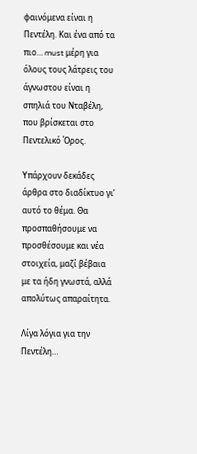φαινόμενα είναι η Πεντέλη. Και ένα από τα πιο… must μέρη για όλους τους λάτρεις του άγνωστου είναι η σπηλιά του Νταβέλη, που βρίσκεται στο Πεντελικό Όρος.

Υπάρχουν δεκάδες άρθρα στο διαδίκτυο γι’ αυτό το θέμα. Θα προσπαθήσουμε να προσθέσουμε και νέα στοιχεία, μαζί βέβαια με τα ήδη γνωστά, αλλά απολύτως απαραίτητα.

Λίγα λόγια για την Πεντέλη…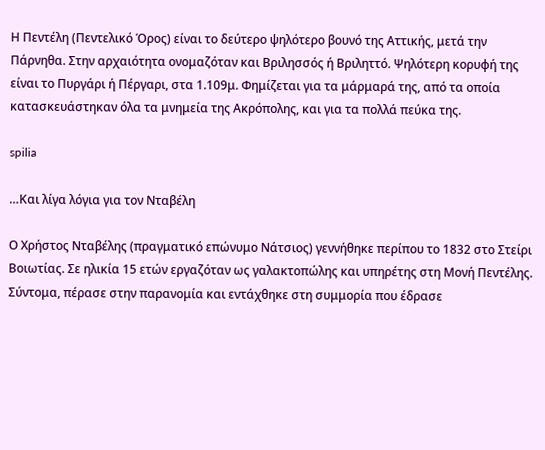Η Πεντέλη (Πεντελικό Όρος) είναι το δεύτερο ψηλότερο βουνό της Αττικής, μετά την Πάρνηθα. Στην αρχαιότητα ονομαζόταν και Βριλησσός ή Βριληττό. Ψηλότερη κορυφή της είναι το Πυργάρι ή Πέργαρι, στα 1.109μ. Φημίζεται για τα μάρμαρά της, από τα οποία κατασκευάστηκαν όλα τα μνημεία της Ακρόπολης, και για τα πολλά πεύκα της.

spilia

…Και λίγα λόγια για τον Νταβέλη

Ο Χρήστος Νταβέλης (πραγματικό επώνυμο Νάτσιος) γεννήθηκε περίπου το 1832 στο Στείρι Βοιωτίας. Σε ηλικία 15 ετών εργαζόταν ως γαλακτοπώλης και υπηρέτης στη Μονή Πεντέλης. Σύντομα, πέρασε στην παρανομία και εντάχθηκε στη συμμορία που έδρασε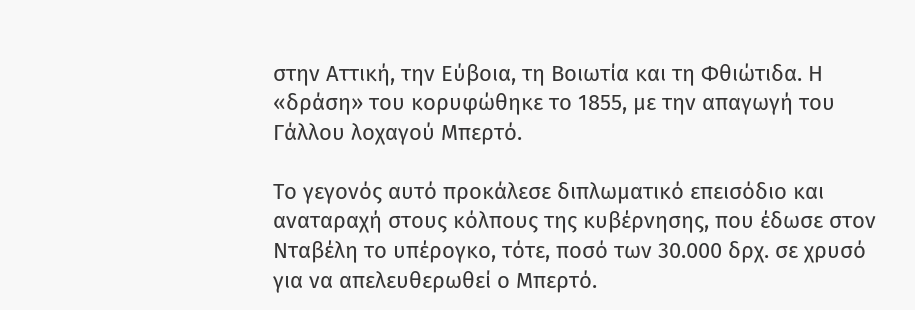στην Αττική, την Εύβοια, τη Βοιωτία και τη Φθιώτιδα. Η «δράση» του κορυφώθηκε το 1855, με την απαγωγή του Γάλλου λοχαγού Μπερτό.

Το γεγονός αυτό προκάλεσε διπλωματικό επεισόδιο και αναταραχή στους κόλπους της κυβέρνησης, που έδωσε στον Νταβέλη το υπέρογκο, τότε, ποσό των 30.000 δρχ. σε χρυσό για να απελευθερωθεί ο Μπερτό.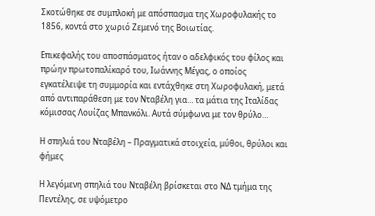Σκοτώθηκε σε συμπλοκή με απόσπασμα της Χωροφυλακής το 1856, κοντά στο χωριό Ζεμενό της Βοιωτίας.

Επικεφαλής του αποσπάσματος ήταν ο αδελφικός του φίλος και πρώην πρωτοπαλίκαρό του, Ιωάννης Μέγας, ο οποίος εγκατέλειψε τη συμμορία και εντάχθηκε στη Χωροφυλακή, μετά από αντιπαράθεση με τον Νταβέλη για… τα μάτια της Ιταλίδας κόμισσας Λουίζας Μπανκόλι. Αυτά σύμφωνα με τον θρύλο…

Η σπηλιά του Νταβέλη – Πραγματικά στοιχεία, μύθοι, θρύλοι και φήμες

Η λεγόμενη σπηλιά του Νταβέλη βρίσκεται στο ΝΔ τμήμα της Πεντέλης, σε υψόμετρο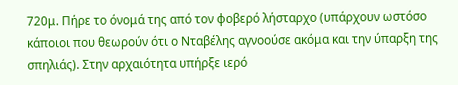720μ. Πήρε το όνομά της από τον φοβερό λήσταρχο (υπάρχουν ωστόσο κάποιοι που θεωρούν ότι ο Νταβέλης αγνοούσε ακόμα και την ύπαρξη της σπηλιάς). Στην αρχαιότητα υπήρξε ιερό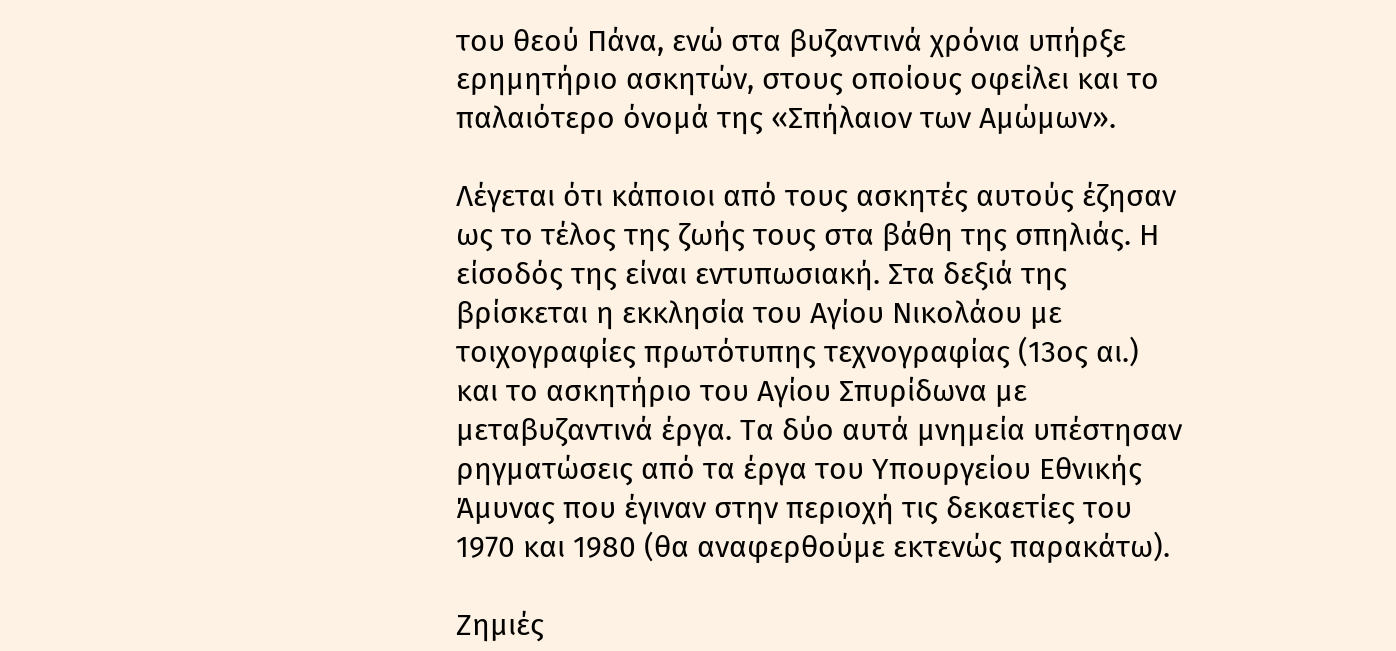του θεού Πάνα, ενώ στα βυζαντινά χρόνια υπήρξε ερημητήριο ασκητών, στους οποίους οφείλει και το παλαιότερο όνομά της «Σπήλαιον των Αμώμων».

Λέγεται ότι κάποιοι από τους ασκητές αυτούς έζησαν ως το τέλος της ζωής τους στα βάθη της σπηλιάς. Η είσοδός της είναι εντυπωσιακή. Στα δεξιά της βρίσκεται η εκκλησία του Αγίου Νικολάου με τοιχογραφίες πρωτότυπης τεχνογραφίας (13ος αι.) και το ασκητήριο του Αγίου Σπυρίδωνα με μεταβυζαντινά έργα. Τα δύο αυτά μνημεία υπέστησαν ρηγματώσεις από τα έργα του Υπουργείου Εθνικής Άμυνας που έγιναν στην περιοχή τις δεκαετίες του 1970 και 1980 (θα αναφερθούμε εκτενώς παρακάτω).

Ζημιές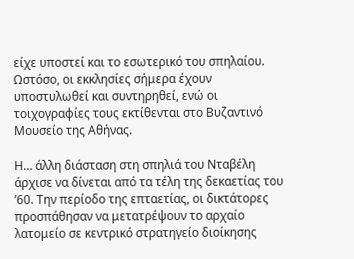είχε υποστεί και το εσωτερικό του σπηλαίου. Ωστόσο, οι εκκλησίες σήμερα έχουν υποστυλωθεί και συντηρηθεί, ενώ οι τοιχογραφίες τους εκτίθενται στο Βυζαντινό Μουσείο της Αθήνας.

Η… άλλη διάσταση στη σπηλιά του Νταβέλη άρχισε να δίνεται από τα τέλη της δεκαετίας του ’60. Την περίοδο της επταετίας, οι δικτάτορες προσπάθησαν να μετατρέψουν το αρχαίο λατομείο σε κεντρικό στρατηγείο διοίκησης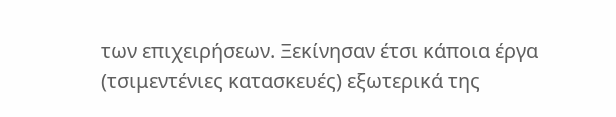των επιχειρήσεων. Ξεκίνησαν έτσι κάποια έργα (τσιμεντένιες κατασκευές) εξωτερικά της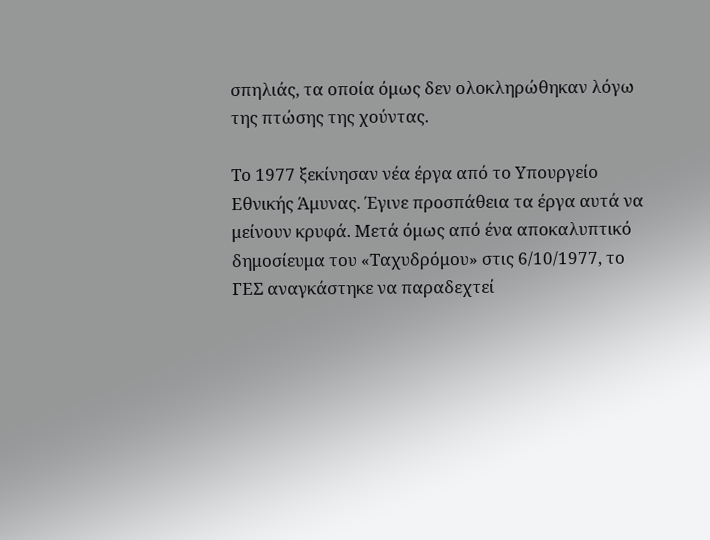σπηλιάς, τα οποία όμως δεν ολοκληρώθηκαν λόγω της πτώσης της χούντας.

Το 1977 ξεκίνησαν νέα έργα από το Υπουργείο Εθνικής Άμυνας. Έγινε προσπάθεια τα έργα αυτά να μείνουν κρυφά. Μετά όμως από ένα αποκαλυπτικό δημοσίευμα του «Ταχυδρόμου» στις 6/10/1977, το ΓΕΣ αναγκάστηκε να παραδεχτεί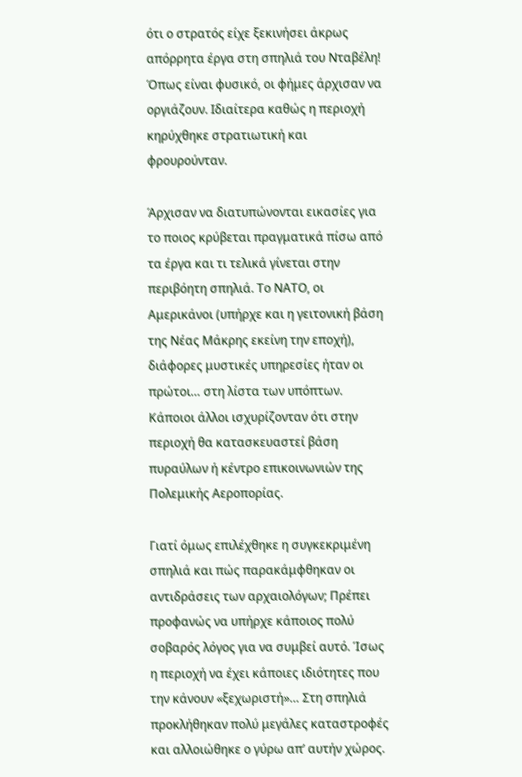ότι ο στρατός είχε ξεκινήσει άκρως απόρρητα έργα στη σπηλιά του Νταβέλη! Όπως είναι φυσικό, οι φήμες άρχισαν να οργιάζουν. Ιδιαίτερα καθώς η περιοχή κηρύχθηκε στρατιωτική και φρουρούνταν.

Άρχισαν να διατυπώνονται εικασίες για το ποιος κρύβεται πραγματικά πίσω από τα έργα και τι τελικά γίνεται στην περιβόητη σπηλιά. Το ΝΑΤΟ, οι Αμερικάνοι (υπήρχε και η γειτονική βάση της Νέας Μάκρης εκείνη την εποχή), διάφορες μυστικές υπηρεσίες ήταν οι πρώτοι… στη λίστα των υπόπτων. Κάποιοι άλλοι ισχυρίζονταν ότι στην περιοχή θα κατασκευαστεί βάση πυραύλων ή κέντρο επικοινωνιών της Πολεμικής Αεροπορίας.

Γιατί όμως επιλέχθηκε η συγκεκριμένη σπηλιά και πώς παρακάμφθηκαν οι αντιδράσεις των αρχαιολόγων; Πρέπει προφανώς να υπήρχε κάποιος πολύ σοβαρός λόγος για να συμβεί αυτό. Ίσως η περιοχή να έχει κάποιες ιδιότητες που την κάνουν «ξεχωριστή»… Στη σπηλιά προκλήθηκαν πολύ μεγάλες καταστροφές και αλλοιώθηκε ο γύρω απ’ αυτήν χώρος.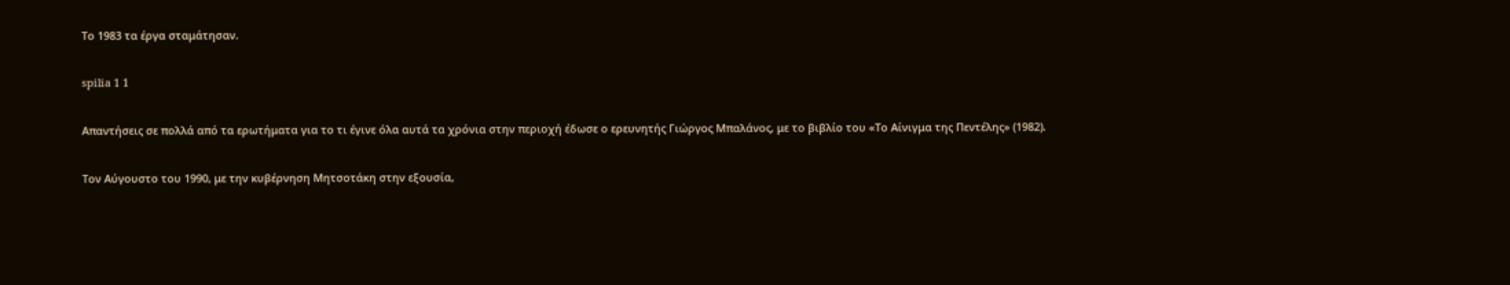Το 1983 τα έργα σταμάτησαν.

spilia 1 1

Απαντήσεις σε πολλά από τα ερωτήματα για το τι έγινε όλα αυτά τα χρόνια στην περιοχή έδωσε ο ερευνητής Γιώργος Μπαλάνος, με το βιβλίο του «Το Αίνιγμα της Πεντέλης» (1982).

Τον Αύγουστο του 1990, με την κυβέρνηση Μητσοτάκη στην εξουσία,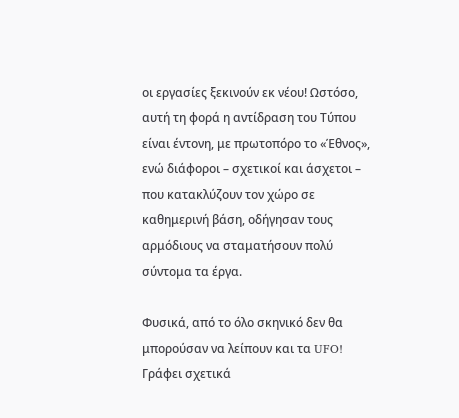οι εργασίες ξεκινούν εκ νέου! Ωστόσο, αυτή τη φορά η αντίδραση του Τύπου είναι έντονη, με πρωτοπόρο το «Έθνος», ενώ διάφοροι – σχετικοί και άσχετοι – που κατακλύζουν τον χώρο σε καθημερινή βάση, οδήγησαν τους αρμόδιους να σταματήσουν πολύ σύντομα τα έργα.

Φυσικά, από το όλο σκηνικό δεν θα μπορούσαν να λείπουν και τα UFO! Γράφει σχετικά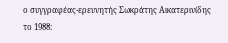ο συγγραφέας-ερευνητής Σωκράτης Αικατερινίδης το 1988: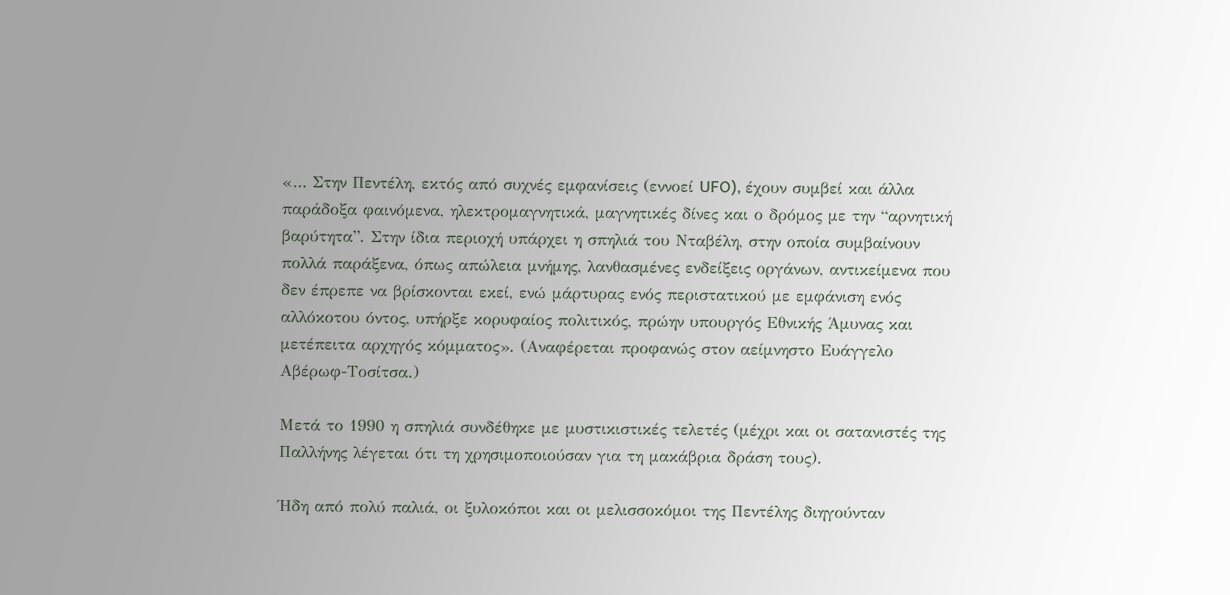«… Στην Πεντέλη, εκτός από συχνές εμφανίσεις (εννοεί UFO), έχουν συμβεί και άλλα παράδοξα φαινόμενα, ηλεκτρομαγνητικά, μαγνητικές δίνες και ο δρόμος με την “αρνητική βαρύτητα”. Στην ίδια περιοχή υπάρχει η σπηλιά του Νταβέλη, στην οποία συμβαίνουν πολλά παράξενα, όπως απώλεια μνήμης, λανθασμένες ενδείξεις οργάνων, αντικείμενα που δεν έπρεπε να βρίσκονται εκεί, ενώ μάρτυρας ενός περιστατικού με εμφάνιση ενός αλλόκοτου όντος, υπήρξε κορυφαίος πολιτικός, πρώην υπουργός Εθνικής Άμυνας και μετέπειτα αρχηγός κόμματος». (Αναφέρεται προφανώς στον αείμνηστο Ευάγγελο Αβέρωφ-Τοσίτσα.)

Μετά το 1990 η σπηλιά συνδέθηκε με μυστικιστικές τελετές (μέχρι και οι σατανιστές της Παλλήνης λέγεται ότι τη χρησιμοποιούσαν για τη μακάβρια δράση τους).

Ήδη από πολύ παλιά, οι ξυλοκόποι και οι μελισσοκόμοι της Πεντέλης διηγούνταν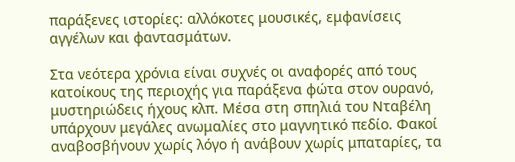παράξενες ιστορίες: αλλόκοτες μουσικές, εμφανίσεις αγγέλων και φαντασμάτων.

Στα νεότερα χρόνια είναι συχνές οι αναφορές από τους κατοίκους της περιοχής για παράξενα φώτα στον ουρανό, μυστηριώδεις ήχους κλπ. Μέσα στη σπηλιά του Νταβέλη υπάρχουν μεγάλες ανωμαλίες στο μαγνητικό πεδίο. Φακοί αναβοσβήνουν χωρίς λόγο ή ανάβουν χωρίς μπαταρίες, τα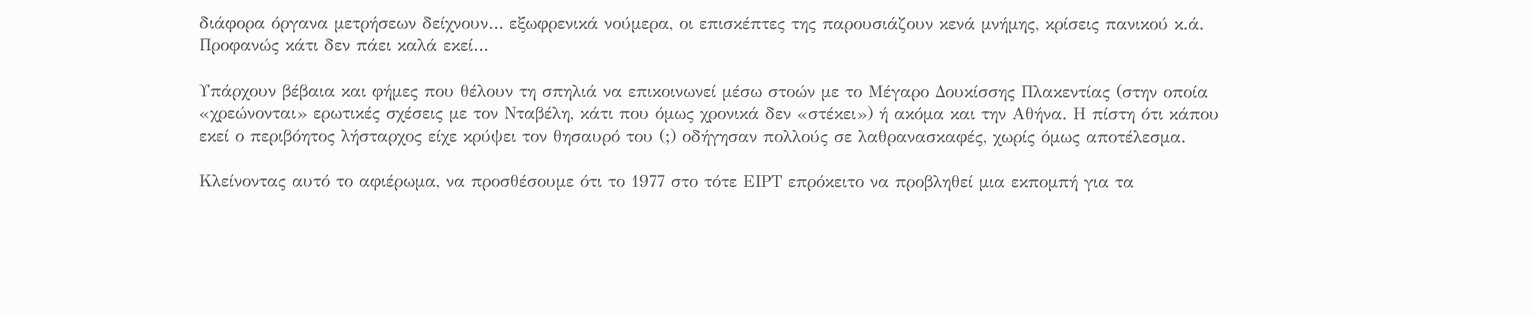διάφορα όργανα μετρήσεων δείχνουν… εξωφρενικά νούμερα, οι επισκέπτες της παρουσιάζουν κενά μνήμης, κρίσεις πανικού κ.ά. Προφανώς κάτι δεν πάει καλά εκεί…

Υπάρχουν βέβαια και φήμες που θέλουν τη σπηλιά να επικοινωνεί μέσω στοών με το Μέγαρο Δουκίσσης Πλακεντίας (στην οποία «χρεώνονται» ερωτικές σχέσεις με τον Νταβέλη, κάτι που όμως χρονικά δεν «στέκει») ή ακόμα και την Αθήνα. Η πίστη ότι κάπου εκεί ο περιβόητος λήσταρχος είχε κρύψει τον θησαυρό του (;) οδήγησαν πολλούς σε λαθρανασκαφές, χωρίς όμως αποτέλεσμα.

Κλείνοντας αυτό το αφιέρωμα, να προσθέσουμε ότι το 1977 στο τότε ΕΙΡΤ επρόκειτο να προβληθεί μια εκπομπή για τα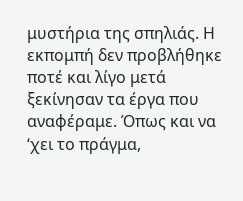μυστήρια της σπηλιάς. Η εκπομπή δεν προβλήθηκε ποτέ και λίγο μετά ξεκίνησαν τα έργα που αναφέραμε. Όπως και να ‘χει το πράγμα,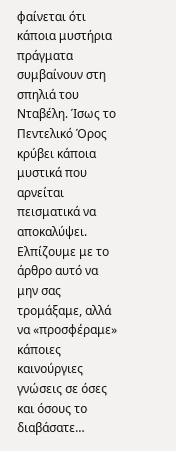φαίνεται ότι κάποια μυστήρια πράγματα συμβαίνουν στη σπηλιά του Νταβέλη. Ίσως το Πεντελικό Όρος κρύβει κάποια μυστικά που αρνείται πεισματικά να αποκαλύψει. Ελπίζουμε με το άρθρο αυτό να μην σας τρομάξαμε, αλλά να «προσφέραμε» κάποιες καινούργιες γνώσεις σε όσες και όσους το διαβάσατε…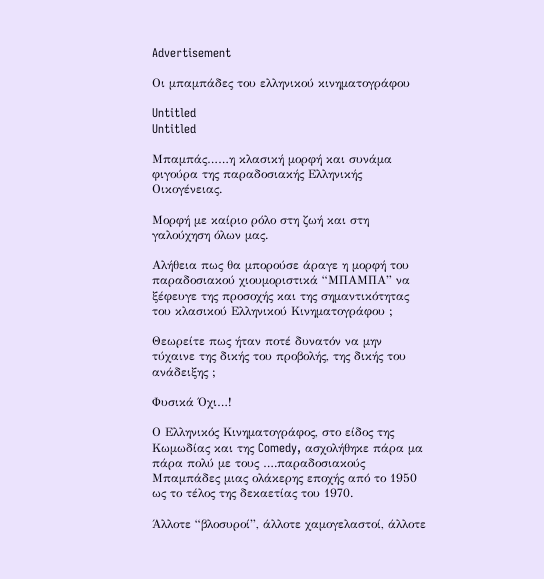Advertisement

Οι μπαμπάδες του ελληνικού κινηματογράφου

Untitled
Untitled

Μπαμπάς……η κλασική μορφή και συνάμα φιγούρα της παραδοσιακής Ελληνικής Οικογένειας.

Μορφή με καίριο ρόλο στη ζωή και στη γαλούχηση όλων μας.

Αλήθεια πως θα μπορούσε άραγε η μορφή του παραδοσιακού χιουμοριστικά “ΜΠΑΜΠΑ” να ξέφευγε της προσοχής και της σημαντικότητας του κλασικού Ελληνικού Κινηματογράφου ;

Θεωρείτε πως ήταν ποτέ δυνατόν να μην τύχαινε της δικής του προβολής, της δικής του ανάδειξης ;

Φυσικά Όχι…!

Ο Ελληνικός Κινηματογράφος, στο είδος της Κωμωδίας και της Comedy, ασχολήθηκε πάρα μα πάρα πολύ με τους ….παραδοσιακούς Μπαμπάδες μιας ολάκερης εποχής από το 1950 ως το τέλος της δεκαετίας του 1970.

Άλλοτε “βλοσυροί”, άλλοτε χαμογελαστοί, άλλοτε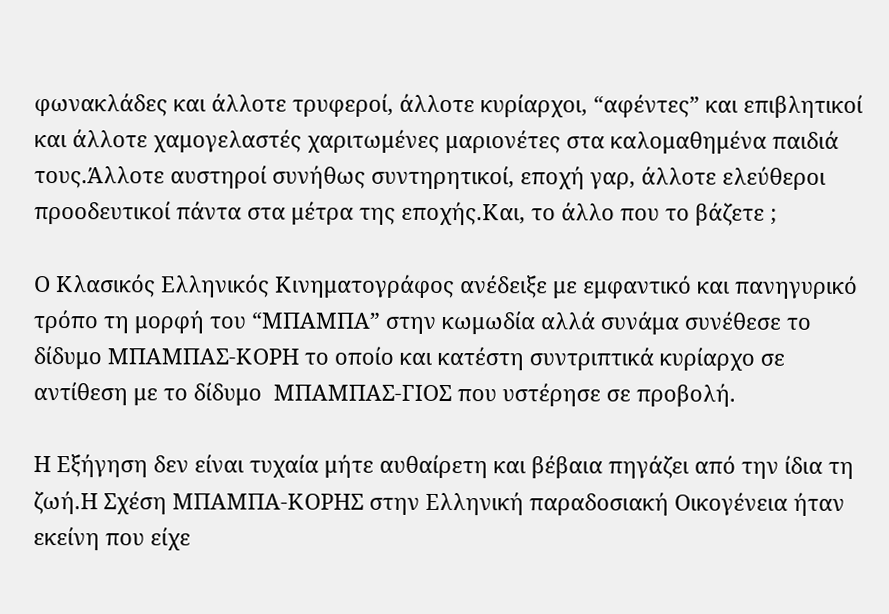φωνακλάδες και άλλοτε τρυφεροί, άλλοτε κυρίαρχοι, “αφέντες” και επιβλητικοί και άλλοτε χαμογελαστές χαριτωμένες μαριονέτες στα καλομαθημένα παιδιά τους.Άλλοτε αυστηροί συνήθως συντηρητικοί, εποχή γαρ, άλλοτε ελεύθεροι προοδευτικοί πάντα στα μέτρα της εποχής.Και, το άλλο που το βάζετε ;

Ο Κλασικός Ελληνικός Κινηματογράφος ανέδειξε με εμφαντικό και πανηγυρικό τρόπο τη μορφή του “ΜΠΑΜΠΑ” στην κωμωδία αλλά συνάμα συνέθεσε το δίδυμο ΜΠΑΜΠΑΣ-ΚΟΡΗ το οποίο και κατέστη συντριπτικά κυρίαρχο σε αντίθεση με το δίδυμο  ΜΠΑΜΠΑΣ-ΓΙΟΣ που υστέρησε σε προβολή.

Η Εξήγηση δεν είναι τυχαία μήτε αυθαίρετη και βέβαια πηγάζει από την ίδια τη ζωή.Η Σχέση ΜΠΑΜΠΑ-ΚΟΡΗΣ στην Ελληνική παραδοσιακή Οικογένεια ήταν εκείνη που είχε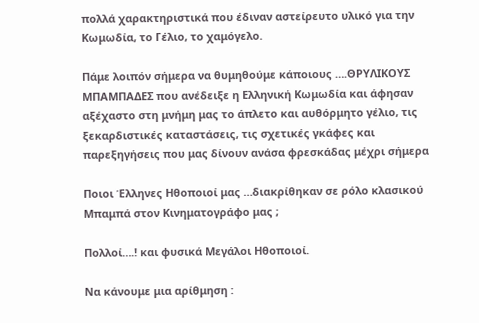πολλά χαρακτηριστικά που έδιναν αστείρευτο υλικό για την Κωμωδία, το Γέλιο, το χαμόγελο.

Πάμε λοιπόν σήμερα να θυμηθούμε κάποιους ….ΘΡΥΛΙΚΟΥΣ ΜΠΑΜΠΑΔΕΣ που ανέδειξε η Ελληνική Κωμωδία και άφησαν αξέχαστο στη μνήμη μας το άπλετο και αυθόρμητο γέλιο, τις ξεκαρδιστικές καταστάσεις, τις σχετικές γκάφες και παρεξηγήσεις που μας δίνουν ανάσα φρεσκάδας μέχρι σήμερα

Ποιοι Έλληνες Ηθοποιοί μας …διακρίθηκαν σε ρόλο κλασικού Μπαμπά στον Κινηματογράφο μας ;

Πολλοί….! και φυσικά Μεγάλοι Ηθοποιοί.

Να κάνουμε μια αρίθμηση :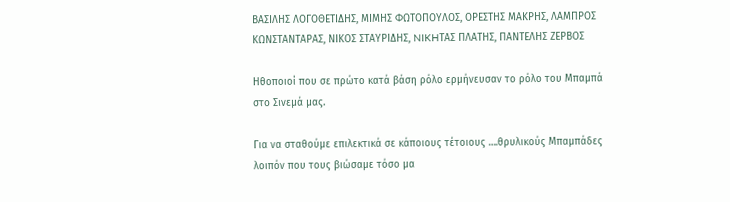ΒΑΣΙΛΗΣ ΛΟΓΟΘΕΤΙΔΗΣ, ΜΙΜΗΣ ΦΩΤΟΠΟΥΛΟΣ, ΟΡΕΣΤΗΣ ΜΑΚΡΗΣ, ΛΑΜΠΡΟΣ ΚΩΝΣΤΑΝΤΑΡΑΣ, ΝΙΚΟΣ ΣΤΑΥΡΙΔΗΣ, NIKHΤΑΣ ΠΛΑΤΗΣ, ΠΑΝΤΕΛΗΣ ΖΕΡΒΟΣ

Ηθοποιοί που σε πρώτο κατά βάση ρόλο ερμήνευσαν το ρόλο του Μπαμπά στο Σινεμά μας.

Για να σταθούμε επιλεκτικά σε κάποιους τέτοιους ….θρυλικούς Μπαμπάδες λοιπόν που τους βιώσαμε τόσο μα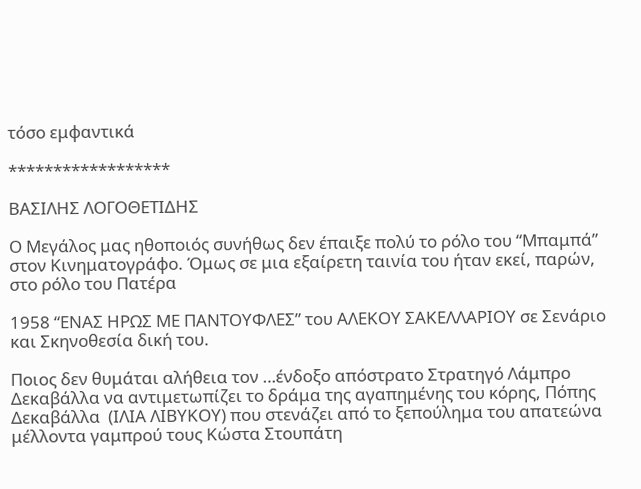τόσο εμφαντικά

******************

ΒΑΣΙΛΗΣ ΛΟΓΟΘΕΤΙΔΗΣ

Ο Μεγάλος μας ηθοποιός συνήθως δεν έπαιξε πολύ το ρόλο του “Μπαμπά” στον Κινηματογράφο. Όμως σε μια εξαίρετη ταινία του ήταν εκεί, παρών, στο ρόλο του Πατέρα

1958 “ΕΝΑΣ ΗΡΩΣ ΜΕ ΠΑΝΤΟΥΦΛΕΣ” του ΑΛΕΚΟΥ ΣΑΚΕΛΛΑΡΙΟΥ σε Σενάριο και Σκηνοθεσία δική του.

Ποιος δεν θυμάται αλήθεια τον …ένδοξο απόστρατο Στρατηγό Λάμπρο Δεκαβάλλα να αντιμετωπίζει το δράμα της αγαπημένης του κόρης, Πόπης Δεκαβάλλα  (ΙΛΙΑ ΛΙΒΥΚΟΥ) που στενάζει από το ξεπούλημα του απατεώνα μέλλοντα γαμπρού τους Κώστα Στουπάτη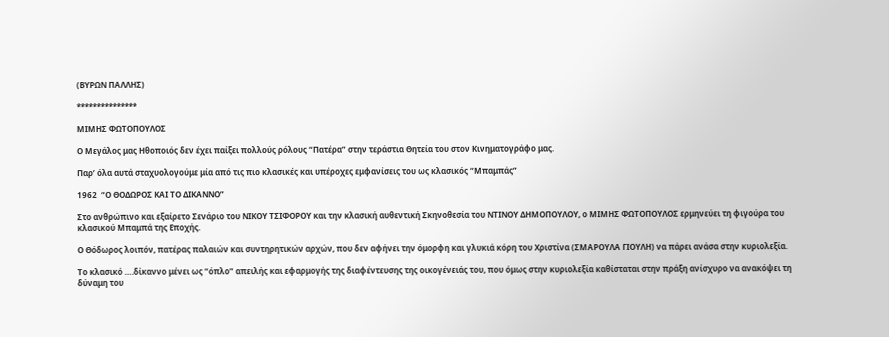(ΒΥΡΩΝ ΠΑΛΛΗΣ)

***************

ΜΙΜΗΣ ΦΩΤΟΠΟΥΛΟΣ

Ο Μεγάλος μας Ηθοποιός δεν έχει παίξει πολλούς ρόλους “Πατέρα” στην τεράστια Θητεία του στον Κινηματογράφο μας.

Παρ’ όλα αυτά σταχυολογούμε μία από τις πιο κλασικές και υπέροχες εμφανίσεις του ως κλασικός “Μπαμπάς”

1962  “Ο ΘΟΔΩΡΟΣ ΚΑΙ ΤΟ ΔΙΚΑΝΝΟ”

Στο ανθρώπινο και εξαίρετο Σενάριο του ΝΙΚΟΥ ΤΣΙΦΟΡΟΥ και την κλασική αυθεντική Σκηνοθεσία του ΝΤΙΝΟΥ ΔΗΜΟΠΟΥΛΟΥ, ο ΜΙΜΗΣ ΦΩΤΟΠΟΥΛΟΣ ερμηνεύει τη φιγούρα του κλασικού Μπαμπά της Εποχής.

Ο Θόδωρος λοιπόν, πατέρας παλαιών και συντηρητικών αρχών, που δεν αφήνει την όμορφη και γλυκιά κόρη του Χριστίνα (ΣΜΑΡΟΥΛΑ ΓΙΟΥΛΗ) να πάρει ανάσα στην κυριολεξία.

Το κλασικό ….δίκαννο μένει ως “όπλο” απειλής και εφαρμογής της διαφέντευσης της οικογένειάς του, που όμως στην κυριολεξία καθίσταται στην πράξη ανίσχυρο να ανακόψει τη δύναμη του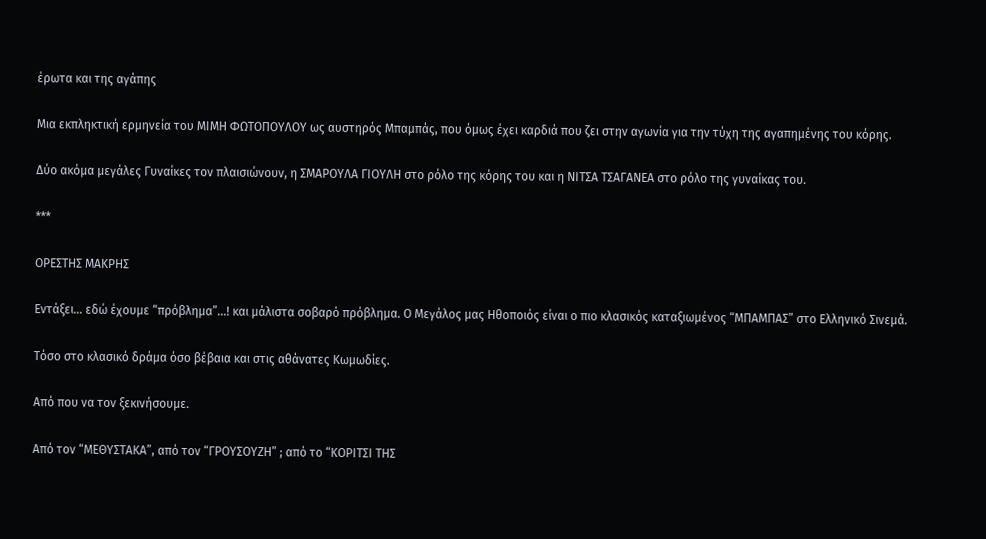έρωτα και της αγάπης

Μια εκπληκτική ερμηνεία του ΜΙΜΗ ΦΩΤΟΠΟΥΛΟΥ ως αυστηρός Μπαμπάς, που όμως έχει καρδιά που ζει στην αγωνία για την τύχη της αγαπημένης του κόρης.

Δύο ακόμα μεγάλες Γυναίκες τον πλαισιώνουν, η ΣΜΑΡΟΥΛΑ ΓΙΟΥΛΗ στο ρόλο της κόρης του και η ΝΙΤΣΑ ΤΣΑΓΑΝΕΑ στο ρόλο της γυναίκας του.

***

ΟΡΕΣΤΗΣ ΜΑΚΡΗΣ

Εντάξει… εδώ έχουμε “πρόβλημα”…! και μάλιστα σοβαρό πρόβλημα. Ο Μεγάλος μας Ηθοποιός είναι ο πιο κλασικός καταξιωμένος “ΜΠΑΜΠΑΣ” στο Ελληνικό Σινεμά.

Τόσο στο κλασικό δράμα όσο βέβαια και στις αθάνατες Κωμωδίες.

Από που να τον ξεκινήσουμε.

Από τον “ΜΕΘΥΣΤΑΚΑ”, από τον “ΓΡΟΥΣΟΥΖΗ” ; από το “ΚΟΡΙΤΣΙ ΤΗΣ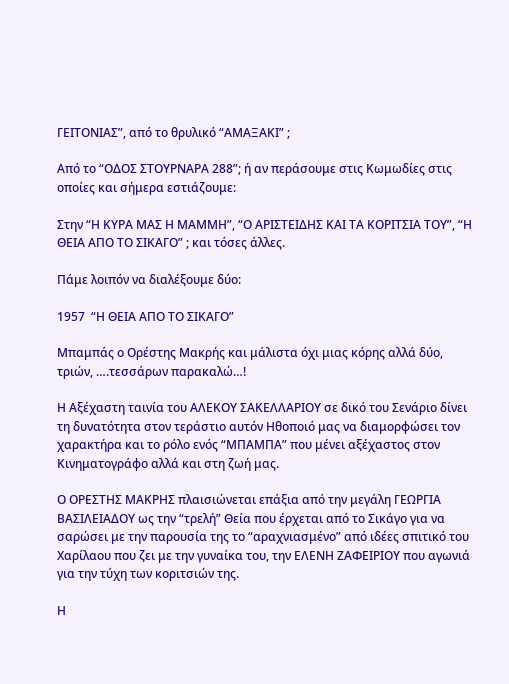ΓΕΙΤΟΝΙΑΣ”, από το θρυλικό “ΑΜΑΞΑΚΙ” ;

Από το “ΟΔΟΣ ΣΤΟΥΡΝΑΡΑ 288”; ή αν περάσουμε στις Κωμωδίες στις οποίες και σήμερα εστιάζουμε:

Στην “Η ΚΥΡΑ ΜΑΣ Η ΜΑΜΜΗ”, “Ο ΑΡΙΣΤΕΙΔΗΣ ΚΑΙ ΤΑ ΚΟΡΙΤΣΙΑ ΤΟΥ”, “Η ΘΕΙΑ ΑΠΟ ΤΟ ΣΙΚΑΓΟ” ; και τόσες άλλες.

Πάμε λοιπόν να διαλέξουμε δύο:

1957  “Η ΘΕΙΑ ΑΠΟ ΤΟ ΣΙΚΑΓΟ”

Μπαμπάς ο Ορέστης Μακρής και μάλιστα όχι μιας κόρης αλλά δύο, τριών, ….τεσσάρων παρακαλώ…!

Η Αξέχαστη ταινία του ΑΛΕΚΟΥ ΣΑΚΕΛΛΑΡΙΟΥ σε δικό του Σενάριο δίνει τη δυνατότητα στον τεράστιο αυτόν Ηθοποιό μας να διαμορφώσει τον χαρακτήρα και το ρόλο ενός “ΜΠΑΜΠΑ” που μένει αξέχαστος στον Κινηματογράφο αλλά και στη ζωή μας.

Ο ΟΡΕΣΤΗΣ ΜΑΚΡΗΣ πλαισιώνεται επάξια από την μεγάλη ΓΕΩΡΓΙΑ ΒΑΣΙΛΕΙΑΔΟΥ ως την “τρελή” Θεία που έρχεται από το Σικάγο για να σαρώσει με την παρουσία της το “αραχνιασμένο” από ιδέες σπιτικό του Χαρίλαου που ζει με την γυναίκα του, την ΕΛΕΝΗ ΖΑΦΕΙΡΙΟΥ που αγωνιά για την τύχη των κοριτσιών της.

Η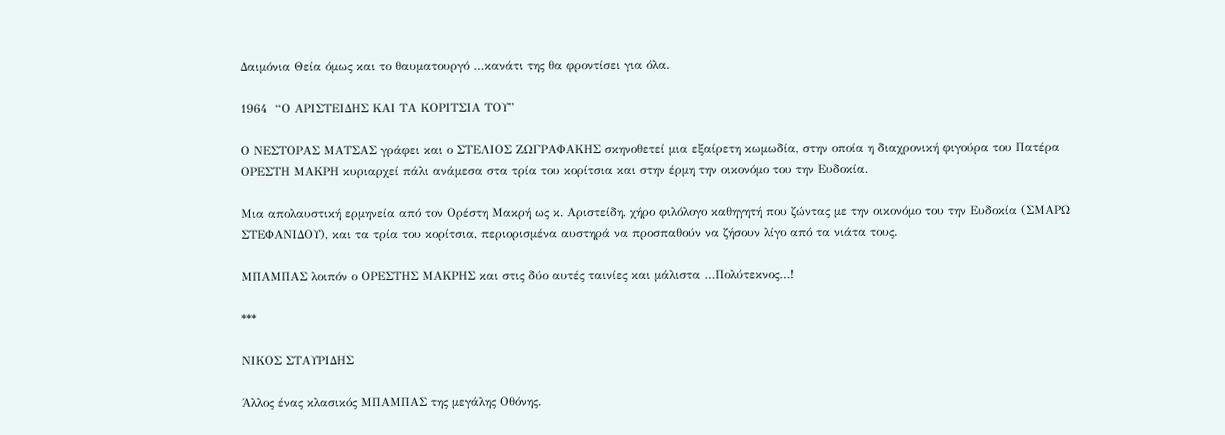Δαιμόνια Θεία όμως και το θαυματουργό …κανάτι της θα φροντίσει για όλα.

1964  “Ο ΑΡΙΣΤΕΙΔΗΣ ΚΑΙ ΤΑ ΚΟΡΙΤΣΙΑ ΤΟΥ”

Ο ΝΕΣΤΟΡΑΣ ΜΑΤΣΑΣ γράφει και ο ΣΤΕΛΙΟΣ ΖΩΓΡΑΦΑΚΗΣ σκηνοθετεί μια εξαίρετη κωμωδία, στην οποία η διαχρονική φιγούρα του Πατέρα ΟΡΕΣΤΗ ΜΑΚΡΗ κυριαρχεί πάλι ανάμεσα στα τρία του κορίτσια και στην έρμη την οικονόμο του την Ευδοκία.

Μια απολαυστική ερμηνεία από τον Ορέστη Μακρή ως κ. Αριστείδη, χήρο φιλόλογο καθηγητή που ζώντας με την οικονόμο του την Ευδοκία (ΣΜΑΡΩ ΣΤΕΦΑΝΙΔΟΥ), και τα τρία του κορίτσια, περιορισμένα αυστηρά να προσπαθούν να ζήσουν λίγο από τα νιάτα τους.

ΜΠΑΜΠΑΣ λοιπόν ο ΟΡΕΣΤΗΣ ΜΑΚΡΗΣ και στις δύο αυτές ταινίες και μάλιστα …Πολύτεκνος…!

***

ΝΙΚΟΣ ΣΤΑΥΡΙΔΗΣ

Άλλος ένας κλασικός ΜΠΑΜΠΑΣ της μεγάλης Οθόνης.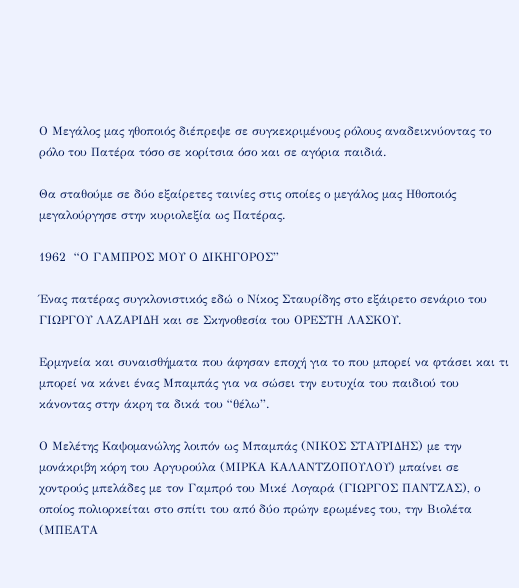Ο Μεγάλος μας ηθοποιός διέπρεψε σε συγκεκριμένους ρόλους αναδεικνύοντας το ρόλο του Πατέρα τόσο σε κορίτσια όσο και σε αγόρια παιδιά.

Θα σταθούμε σε δύο εξαίρετες ταινίες στις οποίες ο μεγάλος μας Ηθοποιός μεγαλούργησε στην κυριολεξία ως Πατέρας.

1962  “Ο ΓΑΜΠΡΟΣ ΜΟΥ Ο ΔΙΚΗΓΟΡΟΣ”

Ένας πατέρας συγκλονιστικός εδώ ο Νίκος Σταυρίδης στο εξάιρετο σενάριο του ΓΙΩΡΓΟΥ ΛΑΖΑΡΙΔΗ και σε Σκηνοθεσία του ΟΡΕΣΤΗ ΛΑΣΚΟΥ.

Ερμηνεία και συναισθήματα που άφησαν εποχή για το που μπορεί να φτάσει και τι μπορεί να κάνει ένας Μπαμπάς για να σώσει την ευτυχία του παιδιού του κάνοντας στην άκρη τα δικά του “θέλω”.

Ο Μελέτης Καψομανώλης λοιπόν ως Μπαμπάς (ΝΙΚΟΣ ΣΤΑΥΡΙΔΗΣ) με την μονάκριβη κόρη του Αργυρούλα (ΜΙΡΚΑ ΚΑΛΑΝΤΖΟΠΟΥΛΟΥ) μπαίνει σε χοντρούς μπελάδες με τον Γαμπρό του Μικέ Λογαρά (ΓΙΩΡΓΟΣ ΠΑΝΤΖΑΣ), ο οποίος πολιορκείται στο σπίτι του από δύο πρώην ερωμένες του, την Βιολέτα (ΜΠΕΑΤΑ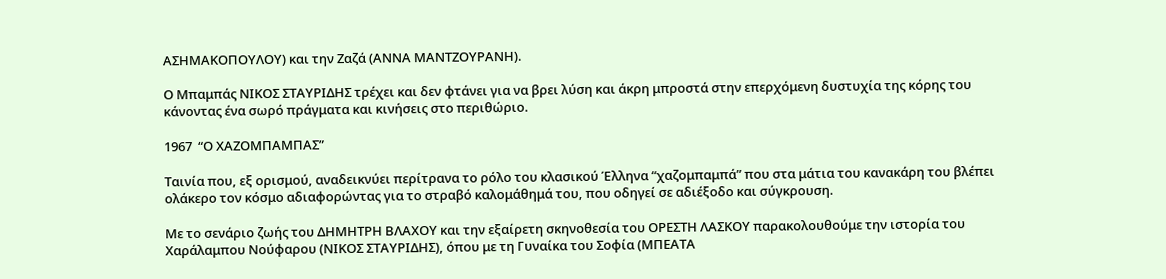ΑΣΗΜΑΚΟΠΟΥΛΟΥ) και την Ζαζά (ΑΝΝΑ ΜΑΝΤΖΟΥΡΑΝΗ).

Ο Μπαμπάς ΝΙΚΟΣ ΣΤΑΥΡΙΔΗΣ τρέχει και δεν φτάνει για να βρει λύση και άκρη μπροστά στην επερχόμενη δυστυχία της κόρης του κάνοντας ένα σωρό πράγματα και κινήσεις στο περιθώριο.

1967  “Ο ΧΑΖΟΜΠΑΜΠΑΣ”

Ταινία που, εξ ορισμού, αναδεικνύει περίτρανα το ρόλο του κλασικού Έλληνα “χαζομπαμπά” που στα μάτια του κανακάρη του βλέπει ολάκερο τον κόσμο αδιαφορώντας για το στραβό καλομάθημά του, που οδηγεί σε αδιέξοδο και σύγκρουση.

Με το σενάριο ζωής του ΔΗΜΗΤΡΗ ΒΛΑΧΟΥ και την εξαίρετη σκηνοθεσία του ΟΡΕΣΤΗ ΛΑΣΚΟΥ παρακολουθούμε την ιστορία του Χαράλαμπου Νούφαρου (ΝΙΚΟΣ ΣΤΑΥΡΙΔΗΣ), όπου με τη Γυναίκα του Σοφία (ΜΠΕΑΤΑ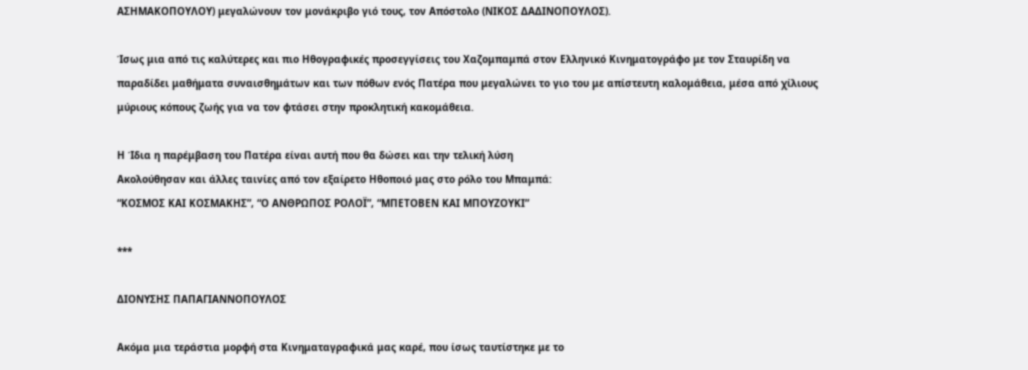ΑΣΗΜΑΚΟΠΟΥΛΟΥ) μεγαλώνουν τον μονάκριβο γιό τους, τον Απόστολο (ΝΙΚΟΣ ΔΑΔΙΝΟΠΟΥΛΟΣ).

Ίσως μια από τις καλύτερες και πιο Ηθογραφικές προσεγγίσεις του Χαζομπαμπά στον Ελληνικό Κινηματογράφο με τον Σταυρίδη να παραδίδει μαθήματα συναισθημάτων και των πόθων ενός Πατέρα που μεγαλώνει το γιο του με απίστευτη καλομάθεια, μέσα από χίλιους μύριους κόπους ζωής για να τον φτάσει στην προκλητική κακομάθεια.

Η Ίδια η παρέμβαση του Πατέρα είναι αυτή που θα δώσει και την τελική λύση
Ακολούθησαν και άλλες ταινίες από τον εξαίρετο Ηθοποιό μας στο ρόλο του Μπαμπά:
“ΚΟΣΜΟΣ ΚΑΙ ΚΟΣΜΑΚΗΣ”, “Ο ΑΝΘΡΩΠΟΣ ΡΟΛΟΪ”, “ΜΠΕΤΟΒΕΝ ΚΑΙ ΜΠΟΥΖΟΥΚΙ”

***

ΔΙΟΝΥΣΗΣ ΠΑΠΑΓΙΑΝΝΟΠΟΥΛΟΣ

Ακόμα μια τεράστια μορφή στα Κινηματαγραφικά μας καρέ, που ίσως ταυτίστηκε με το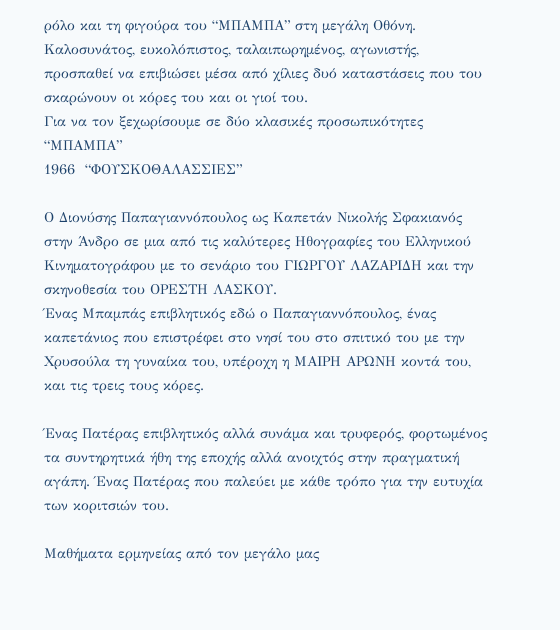ρόλο και τη φιγούρα του “ΜΠΑΜΠΑ” στη μεγάλη Οθόνη.
Καλοσυνάτος, ευκολόπιστος, ταλαιπωρημένος, αγωνιστής, προσπαθεί να επιβιώσει μέσα από χίλιες δυό καταστάσεις που του σκαρώνουν οι κόρες του και οι γιοί του.
Για να τον ξεχωρίσουμε σε δύο κλασικές προσωπικότητες “ΜΠΑΜΠΑ”
1966  “ΦΟΥΣΚΟΘΑΛΑΣΣΙΕΣ”

Ο Διονύσης Παπαγιαννόπουλος ως Καπετάν Νικολής Σφακιανός στην Άνδρο σε μια από τις καλύτερες Ηθογραφίες του Ελληνικού Κινηματογράφου με το σενάριο του ΓΙΩΡΓΟΥ ΛΑΖΑΡΙΔΗ και την σκηνοθεσία του ΟΡΕΣΤΗ ΛΑΣΚΟΥ.
Ένας Μπαμπάς επιβλητικός εδώ ο Παπαγιαννόπουλος, ένας καπετάνιος που επιστρέφει στο νησί του στο σπιτικό του με την Χρυσούλα τη γυναίκα του, υπέροχη η ΜΑΙΡΗ ΑΡΩΝΗ κοντά του, και τις τρεις τους κόρες.

Ένας Πατέρας επιβλητικός αλλά συνάμα και τρυφερός, φορτωμένος τα συντηρητικά ήθη της εποχής αλλά ανοιχτός στην πραγματική αγάπη. Ένας Πατέρας που παλεύει με κάθε τρόπο για την ευτυχία των κοριτσιών του.

Μαθήματα ερμηνείας από τον μεγάλο μας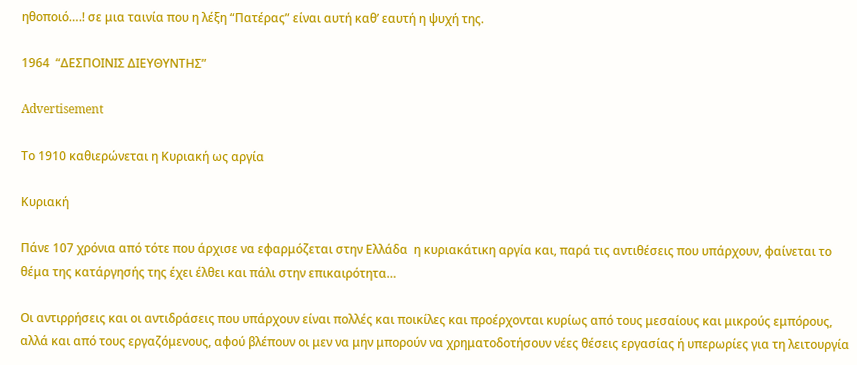ηθοποιό….! σε μια ταινία που η λέξη “Πατέρας” είναι αυτή καθ’ εαυτή η ψυχή της.

1964  “ΔΕΣΠΟΙΝΙΣ ΔΙΕΥΘΥΝΤΗΣ”

Advertisement

Το 1910 καθιερώνεται η Κυριακή ως αργία

Κυριακή

Πάνε 107 χρόνια από τότε που άρχισε να εφαρμόζεται στην Ελλάδα  η κυριακάτικη αργία και, παρά τις αντιθέσεις που υπάρχουν, φαίνεται το θέμα της κατάργησής της έχει έλθει και πάλι στην επικαιρότητα…

Οι αντιρρήσεις και οι αντιδράσεις που υπάρχουν είναι πολλές και ποικίλες και προέρχονται κυρίως από τους μεσαίους και μικρούς εμπόρους, αλλά και από τους εργαζόμενους, αφού βλέπουν οι μεν να μην μπορούν να χρηματοδοτήσουν νέες θέσεις εργασίας ή υπερωρίες για τη λειτουργία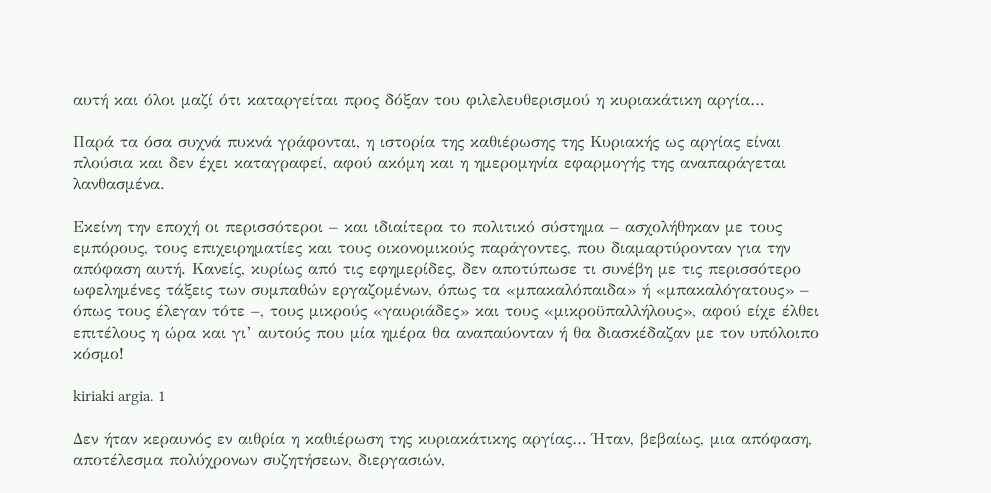αυτή και όλοι μαζί ότι καταργείται προς δόξαν του φιλελευθερισμού η κυριακάτικη αργία…

Παρά τα όσα συχνά πυκνά γράφονται, η ιστορία της καθιέρωσης της Κυριακής ως αργίας είναι πλούσια και δεν έχει καταγραφεί, αφού ακόμη και η ημερομηνία εφαρμογής της αναπαράγεται λανθασμένα.

Εκείνη την εποχή οι περισσότεροι – και ιδιαίτερα το πολιτικό σύστημα – ασχολήθηκαν με τους εμπόρους, τους επιχειρηματίες και τους οικονομικούς παράγοντες, που διαμαρτύρονταν για την απόφαση αυτή. Κανείς, κυρίως από τις εφημερίδες, δεν αποτύπωσε τι συνέβη με τις περισσότερο ωφελημένες τάξεις των συμπαθών εργαζομένων, όπως τα «μπακαλόπαιδα» ή «μπακαλόγατους» – όπως τους έλεγαν τότε –, τους μικρούς «γαυριάδες» και τους «μικροϋπαλλήλους», αφού είχε έλθει επιτέλους η ώρα και γι’ αυτούς που μία ημέρα θα αναπαύονταν ή θα διασκέδαζαν με τον υπόλοιπο κόσμο!

kiriaki argia. 1

Δεν ήταν κεραυνός εν αιθρία η καθιέρωση της κυριακάτικης αργίας… Ήταν, βεβαίως, μια απόφαση, αποτέλεσμα πολύχρονων συζητήσεων, διεργασιών,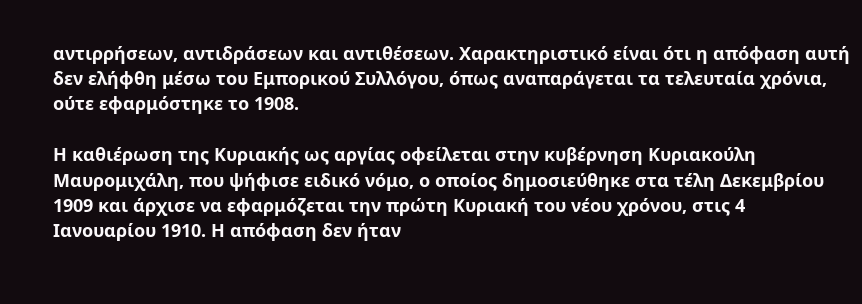αντιρρήσεων, αντιδράσεων και αντιθέσεων. Χαρακτηριστικό είναι ότι η απόφαση αυτή δεν ελήφθη μέσω του Εμπορικού Συλλόγου, όπως αναπαράγεται τα τελευταία χρόνια, ούτε εφαρμόστηκε το 1908.

Η καθιέρωση της Κυριακής ως αργίας οφείλεται στην κυβέρνηση Κυριακούλη Μαυρομιχάλη, που ψήφισε ειδικό νόμο, ο οποίος δημοσιεύθηκε στα τέλη Δεκεμβρίου 1909 και άρχισε να εφαρμόζεται την πρώτη Κυριακή του νέου χρόνου, στις 4 Ιανουαρίου 1910. Η απόφαση δεν ήταν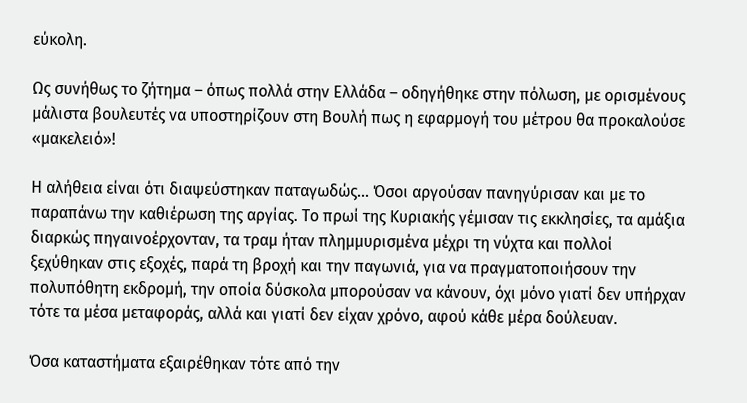εύκολη.

Ως συνήθως το ζήτημα – όπως πολλά στην Ελλάδα – οδηγήθηκε στην πόλωση, με ορισμένους μάλιστα βουλευτές να υποστηρίζουν στη Βουλή πως η εφαρμογή του μέτρου θα προκαλούσε «μακελειό»!

Η αλήθεια είναι ότι διαψεύστηκαν παταγωδώς… Όσοι αργούσαν πανηγύρισαν και με το παραπάνω την καθιέρωση της αργίας. Το πρωί της Κυριακής γέμισαν τις εκκλησίες, τα αμάξια διαρκώς πηγαινοέρχονταν, τα τραμ ήταν πλημμυρισμένα μέχρι τη νύχτα και πολλοί ξεχύθηκαν στις εξοχές, παρά τη βροχή και την παγωνιά, για να πραγματοποιήσουν την πολυπόθητη εκδρομή, την οποία δύσκολα μπορούσαν να κάνουν, όχι μόνο γιατί δεν υπήρχαν τότε τα μέσα μεταφοράς, αλλά και γιατί δεν είχαν χρόνο, αφού κάθε μέρα δούλευαν.

Όσα καταστήματα εξαιρέθηκαν τότε από την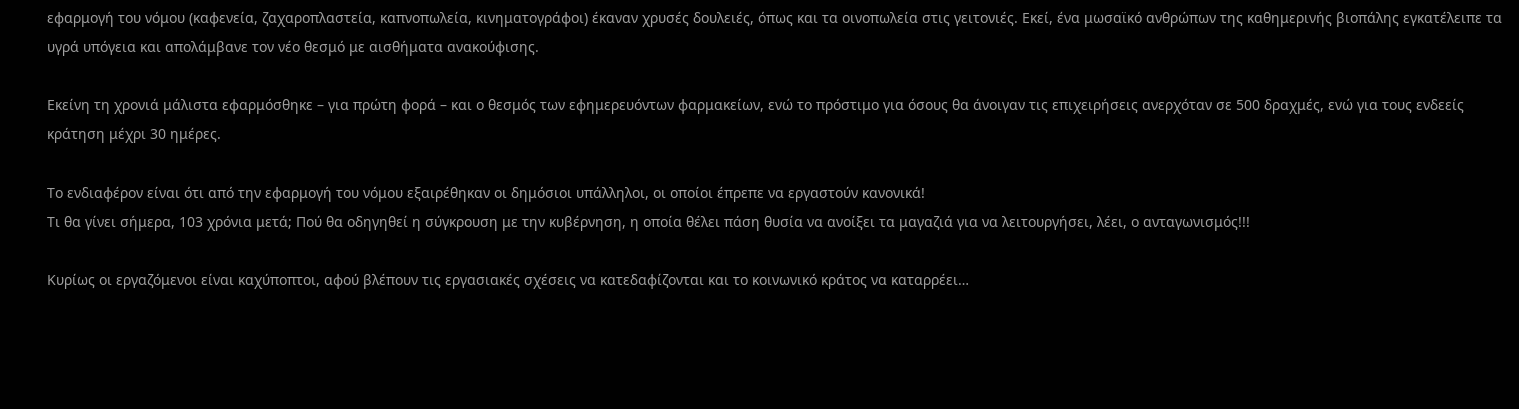εφαρμογή του νόμου (καφενεία, ζαχαροπλαστεία, καπνοπωλεία, κινηματογράφοι) έκαναν χρυσές δουλειές, όπως και τα οινοπωλεία στις γειτονιές. Εκεί, ένα μωσαϊκό ανθρώπων της καθημερινής βιοπάλης εγκατέλειπε τα υγρά υπόγεια και απολάμβανε τον νέο θεσμό με αισθήματα ανακούφισης.

Εκείνη τη χρονιά μάλιστα εφαρμόσθηκε – για πρώτη φορά – και ο θεσμός των εφημερευόντων φαρμακείων, ενώ το πρόστιμο για όσους θα άνοιγαν τις επιχειρήσεις ανερχόταν σε 500 δραχμές, ενώ για τους ενδεείς κράτηση μέχρι 30 ημέρες.

Το ενδιαφέρον είναι ότι από την εφαρμογή του νόμου εξαιρέθηκαν οι δημόσιοι υπάλληλοι, οι οποίοι έπρεπε να εργαστούν κανονικά!
Τι θα γίνει σήμερα, 103 χρόνια μετά; Πού θα οδηγηθεί η σύγκρουση με την κυβέρνηση, η οποία θέλει πάση θυσία να ανοίξει τα μαγαζιά για να λειτουργήσει, λέει, ο ανταγωνισμός!!!

Κυρίως οι εργαζόμενοι είναι καχύποπτοι, αφού βλέπουν τις εργασιακές σχέσεις να κατεδαφίζονται και το κοινωνικό κράτος να καταρρέει…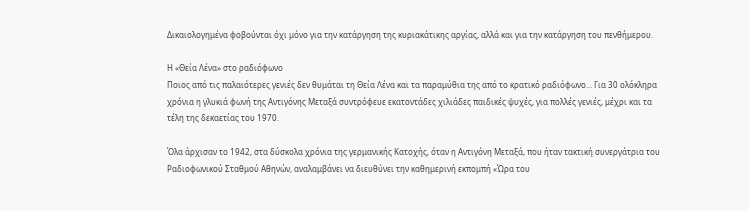Δικαιολογημένα φοβούνται όχι μόνο για την κατάργηση της κυριακάτικης αργίας, αλλά και για την κατάργηση του πενθήμερου.

Η «Θεία Λένα» στο ραδιόφωνο
Ποιος από τις παλαιότερες γενιές δεν θυμάται τη Θεία Λένα και τα παραμύθια της από το κρατικό ραδιόφωνο… Για 30 ολόκληρα χρόνια η γλυκιά φωνή της Αντιγόνης Μεταξά συντρόφευε εκατοντάδες χιλιάδες παιδικές ψυχές, για πολλές γενιές, μέχρι και τα τέλη της δεκαετίας του 1970.

Όλα άρχισαν το 1942, στα δύσκολα χρόνια της γερμανικής Κατοχής, όταν η Αντιγόνη Μεταξά, που ήταν τακτική συνεργάτρια του Ραδιοφωνικού Σταθμού Αθηνών, αναλαμβάνει να διευθύνει την καθημερινή εκπομπή «Ώρα του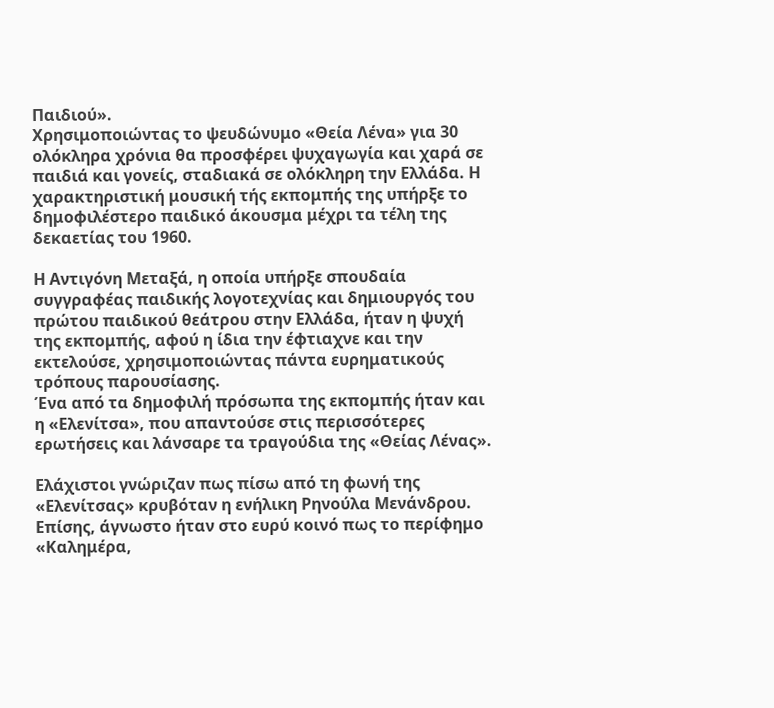Παιδιού».
Χρησιμοποιώντας το ψευδώνυμο «Θεία Λένα» για 30 ολόκληρα χρόνια θα προσφέρει ψυχαγωγία και χαρά σε παιδιά και γονείς, σταδιακά σε ολόκληρη την Ελλάδα. Η χαρακτηριστική μουσική τής εκπομπής της υπήρξε το δημοφιλέστερο παιδικό άκουσμα μέχρι τα τέλη της δεκαετίας του 1960.

Η Αντιγόνη Μεταξά, η οποία υπήρξε σπουδαία συγγραφέας παιδικής λογοτεχνίας και δημιουργός του πρώτου παιδικού θεάτρου στην Ελλάδα, ήταν η ψυχή της εκπομπής, αφού η ίδια την έφτιαχνε και την εκτελούσε, χρησιμοποιώντας πάντα ευρηματικούς τρόπους παρουσίασης.
Ένα από τα δημοφιλή πρόσωπα της εκπομπής ήταν και η «Ελενίτσα», που απαντούσε στις περισσότερες ερωτήσεις και λάνσαρε τα τραγούδια της «Θείας Λένας».

Ελάχιστοι γνώριζαν πως πίσω από τη φωνή της «Ελενίτσας» κρυβόταν η ενήλικη Ρηνούλα Μενάνδρου.
Επίσης, άγνωστο ήταν στο ευρύ κοινό πως το περίφημο «Καλημέρα,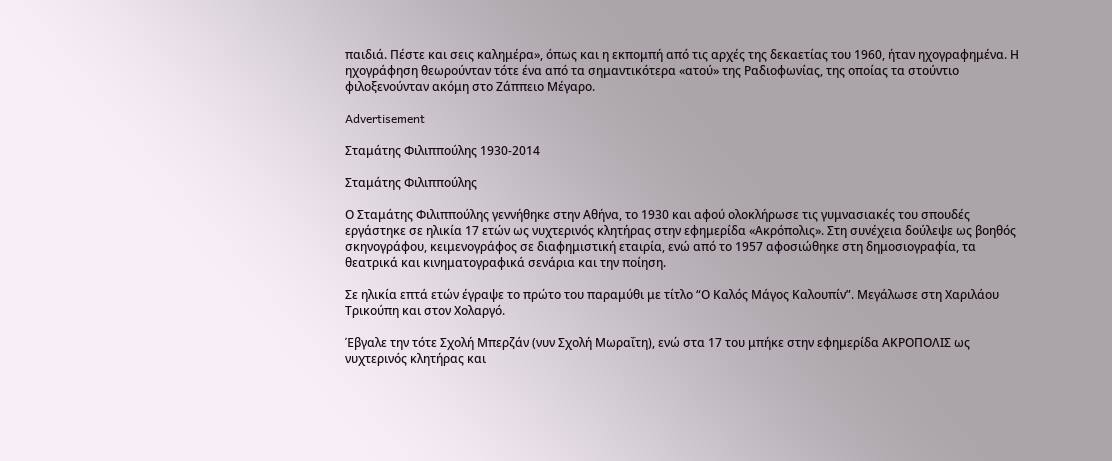παιδιά. Πέστε και σεις καλημέρα», όπως και η εκπομπή από τις αρχές της δεκαετίας του 1960, ήταν ηχογραφημένα. Η ηχογράφηση θεωρούνταν τότε ένα από τα σημαντικότερα «ατού» της Ραδιοφωνίας, της οποίας τα στούντιο φιλοξενούνταν ακόμη στο Ζάππειο Μέγαρο.

Advertisement

Σταμάτης Φιλιππούλης 1930-2014

Σταμάτης Φιλιππούλης

Ο Σταμάτης Φιλιππούλης γεννήθηκε στην Αθήνα, το 1930 και αφού ολοκλήρωσε τις γυμνασιακές του σπουδές εργάστηκε σε ηλικία 17 ετών ως νυχτερινός κλητήρας στην εφημερίδα «Ακρόπολις». Στη συνέχεια δούλεψε ως βοηθός σκηνογράφου, κειμενογράφος σε διαφημιστική εταιρία, ενώ από το 1957 αφοσιώθηκε στη δημοσιογραφία, τα θεατρικά και κινηματογραφικά σενάρια και την ποίηση.

Σε ηλικία επτά ετών έγραψε το πρώτο του παραμύθι με τίτλο “Ο Καλός Μάγος Καλουπίν”. Μεγάλωσε στη Χαριλάου Τρικούπη και στον Χολαργό.

Έβγαλε την τότε Σχολή Μπερζάν (νυν Σχολή Μωραΐτη), ενώ στα 17 του μπήκε στην εφημερίδα ΑΚΡΟΠΟΛΙΣ ως νυχτερινός κλητήρας και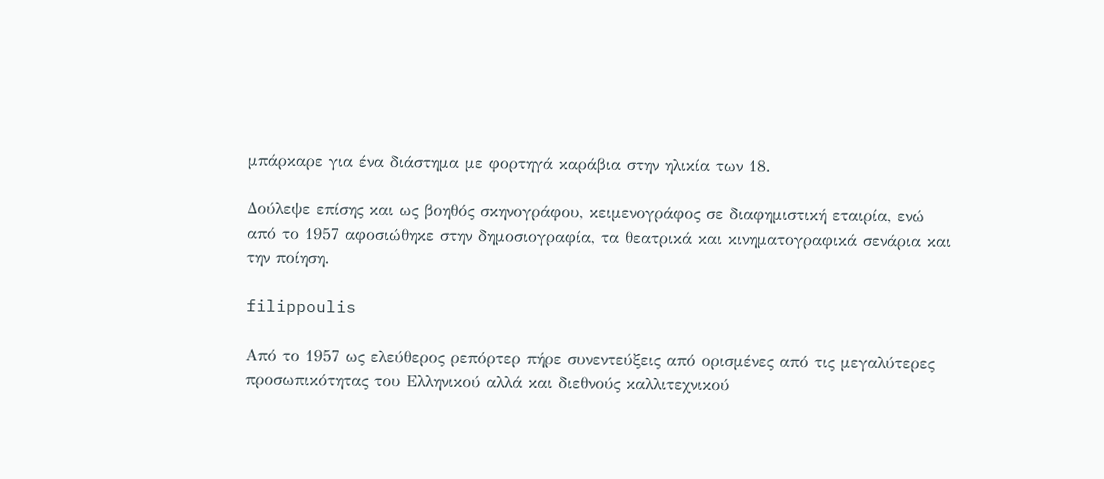μπάρκαρε για ένα διάστημα με φορτηγά καράβια στην ηλικία των 18.

Δούλεψε επίσης και ως βοηθός σκηνογράφου, κειμενογράφος σε διαφημιστική εταιρία, ενώ από το 1957 αφοσιώθηκε στην δημοσιογραφία, τα θεατρικά και κινηματογραφικά σενάρια και την ποίηση.

filippoulis

Από το 1957 ως ελεύθερος ρεπόρτερ πήρε συνεντεύξεις από ορισμένες από τις μεγαλύτερες προσωπικότητας του Ελληνικού αλλά και διεθνούς καλλιτεχνικού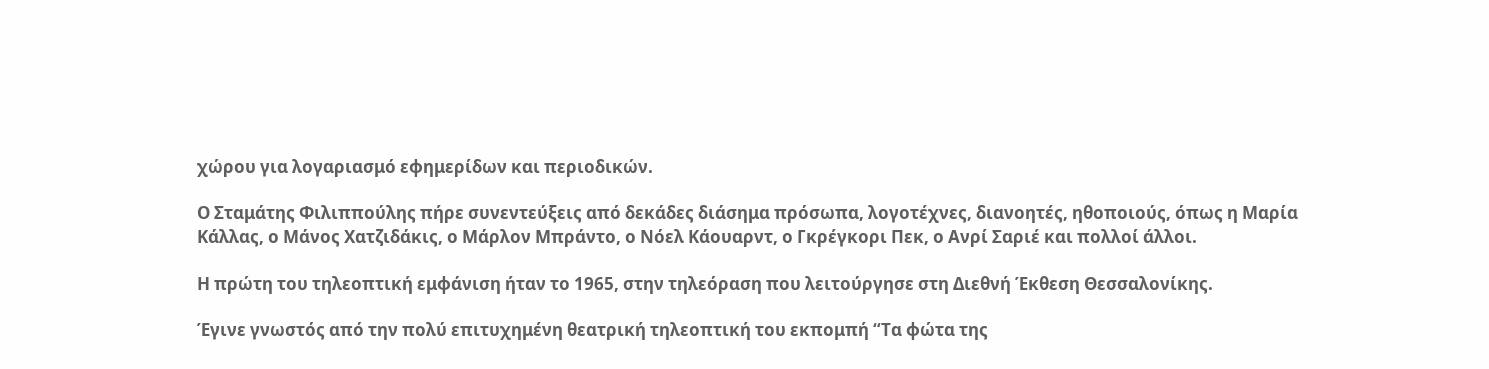χώρου για λογαριασμό εφημερίδων και περιοδικών.

Ο Σταμάτης Φιλιππούλης πήρε συνεντεύξεις από δεκάδες διάσημα πρόσωπα, λογοτέχνες, διανοητές, ηθοποιούς, όπως η Μαρία Κάλλας, ο Μάνος Χατζιδάκις, ο Μάρλον Μπράντο, ο Νόελ Κάουαρντ, ο Γκρέγκορι Πεκ, ο Ανρί Σαριέ και πολλοί άλλοι.

Η πρώτη του τηλεοπτική εμφάνιση ήταν το 1965, στην τηλεόραση που λειτούργησε στη Διεθνή Έκθεση Θεσσαλονίκης.

Έγινε γνωστός από την πολύ επιτυχημένη θεατρική τηλεοπτική του εκπομπή “Τα φώτα της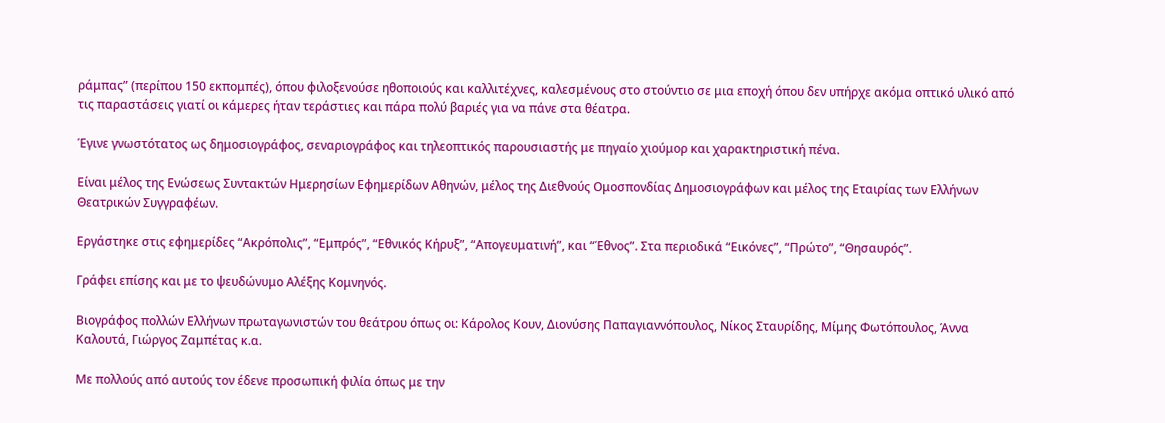ράμπας” (περίπου 150 εκπομπές), όπου φιλοξενούσε ηθοποιούς και καλλιτέχνες, καλεσμένους στο στούντιο σε μια εποχή όπου δεν υπήρχε ακόμα οπτικό υλικό από τις παραστάσεις γιατί οι κάμερες ήταν τεράστιες και πάρα πολύ βαριές για να πάνε στα θέατρα.

Έγινε γνωστότατος ως δημοσιογράφος, σεναριογράφος και τηλεοπτικός παρουσιαστής με πηγαίο χιούμορ και χαρακτηριστική πένα.

Είναι μέλος της Ενώσεως Συντακτών Ημερησίων Εφημερίδων Αθηνών, μέλος της Διεθνούς Ομοσπονδίας Δημοσιογράφων και μέλος της Εταιρίας των Ελλήνων Θεατρικών Συγγραφέων.

Εργάστηκε στις εφημερίδες “Ακρόπολις”, “Εμπρός”, “Εθνικός Κήρυξ”, “Απογευματινή”, και “Έθνος”. Στα περιοδικά “Εικόνες”, “Πρώτο”, “Θησαυρός”.

Γράφει επίσης και με το ψευδώνυμο Αλέξης Κομνηνός.

Βιογράφος πολλών Ελλήνων πρωταγωνιστών του θεάτρου όπως οι: Κάρολος Κουν, Διονύσης Παπαγιαννόπουλος, Νίκος Σταυρίδης, Μίμης Φωτόπουλος, Άννα Καλουτά, Γιώργος Ζαμπέτας κ.α.

Με πολλούς από αυτούς τον έδενε προσωπική φιλία όπως με την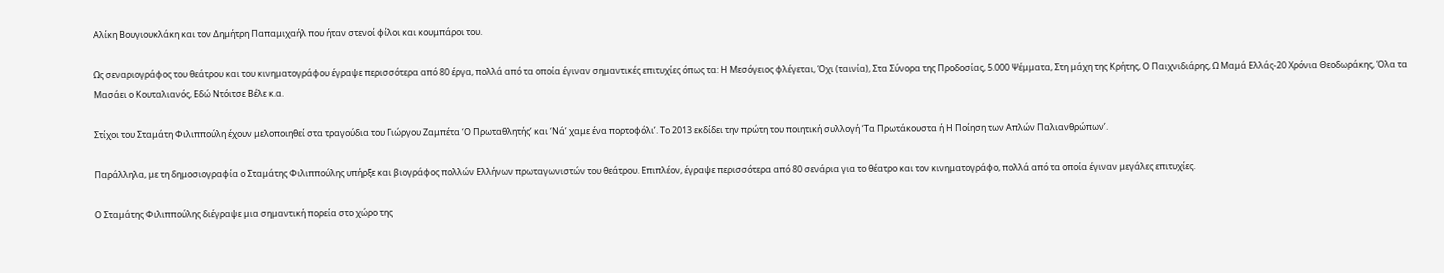Αλίκη Βουγιουκλάκη και τον Δημήτρη Παπαμιχαήλ που ήταν στενοί φίλοι και κουμπάροι του.

Ως σεναριογράφος του θεάτρου και του κινηματογράφου έγραψε περισσότερα από 80 έργα, πολλά από τα οποία έγιναν σημαντικές επιτυχίες όπως τα: Η Μεσόγειος φλέγεται, Όχι (ταινία), Στα Σύνορα της Προδoσίας, 5.000 Ψέμματα, Στη μάχη της Κρήτης, Ο Παιχνιδιάρης, Ω Μαμά Ελλάς-20 Χρόνια Θεοδωράκης, Όλα τα Μασάει ο Κουταλιανός, Εδώ Ντόιτσε Βέλε κ.α.

Στίχοι του Σταμάτη Φιλιππούλη έχουν μελοποιηθεί στα τραγούδια του Γιώργου Ζαμπέτα ‘Ο Πρωταθλητής’ και ‘Νά’ χαμε ένα πορτοφόλι’. Το 2013 εκδίδει την πρώτη του ποιητική συλλογή ‘Τα Πρωτάκουστα ή Η Ποίηση των Απλών Παλιανθρώπων’.

Παράλληλα, με τη δημοσιογραφία ο Σταμάτης Φιλιππούλης υπήρξε και βιογράφος πολλών Ελλήνων πρωταγωνιστών του θεάτρου. Επιπλέον, έγραψε περισσότερα από 80 σενάρια για το θέατρο και τον κινηματογράφο, πολλά από τα οποία έγιναν μεγάλες επιτυχίες.

Ο Σταμάτης Φιλιππούλης διέγραψε μια σημαντική πορεία στο χώρο της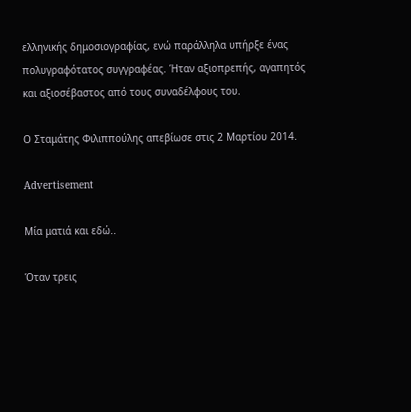ελληνικής δημοσιογραφίας, ενώ παράλληλα υπήρξε ένας πολυγραφότατος συγγραφέας. Ήταν αξιοπρεπής, αγαπητός και αξιοσέβαστος από τους συναδέλφους του.

Ο Σταμάτης Φιλιππούλης απεβίωσε στις 2 Μαρτίου 2014.

Advertisement

Μία ματιά και εδώ..

Όταν τρεις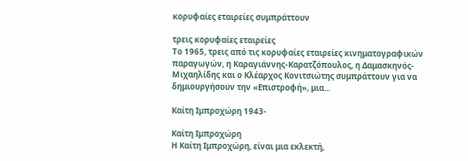κορυφαίες εταιρείες συμπράττουν

τρεις κορυφαίες εταιρείες
Το 1965, τρεις από τις κορυφαίες εταιρείες κινηματογραφικών παραγωγών, η Καραγιάννης-Καρατζόπουλος, η Δαμασκηνός-Μιχαηλίδης και ο Κλέαρχος Κονιτσιώτης συμπράττουν για να δημιουργήσουν την «Επιστροφή», μια...

Καίτη Ιμπροχώρη 1943-

Καίτη Ιμπροχώρη
Η Καίτη Ιμπροχώρη, είναι μια εκλεκτή,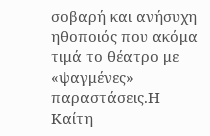σοβαρή και ανήσυχη ηθοποιός που ακόμα τιμά το θέατρο με «ψαγμένες» παραστάσεις.Η Καίτη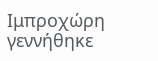Ιμπροχώρη γεννήθηκε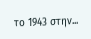το 1943 στην...